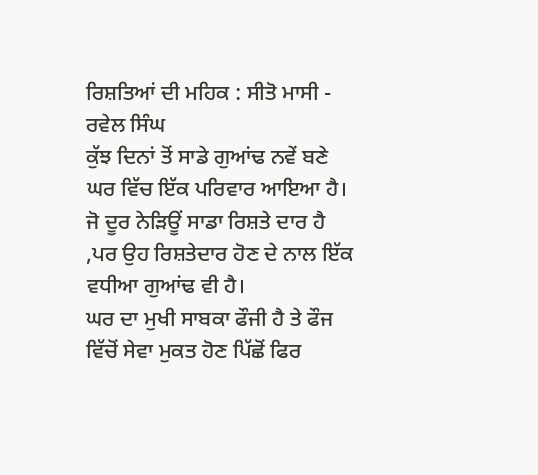ਰਿਸ਼ਤਿਆਂ ਦੀ ਮਹਿਕ : ਸੀਤੋ ਮਾਸੀ - ਰਵੇਲ ਸਿੰਘ
ਕੁੱਝ ਦਿਨਾਂ ਤੋਂ ਸਾਡੇ ਗੁਆਂਢ ਨਵੇਂ ਬਣੇ ਘਰ ਵਿੱਚ ਇੱਕ ਪਰਿਵਾਰ ਆਇਆ ਹੈ। ਜੋ ਦੂਰ ਨੇੜਿਊਂ ਸਾਡਾ ਰਿਸ਼ਤੇ ਦਾਰ ਹੈ ,ਪਰ ਉਹ ਰਿਸ਼ਤੇਦਾਰ ਹੋਣ ਦੇ ਨਾਲ ਇੱਕ ਵਧੀਆ ਗੁਆਂਢ ਵੀ ਹੈ।
ਘਰ ਦਾ ਮੁਖੀ ਸਾਬਕਾ ਫੌਜੀ ਹੈ ਤੇ ਫੌਜ ਵਿੱਚੋਂ ਸੇਵਾ ਮੁਕਤ ਹੋਣ ਪਿੱਛੋਂ ਫਿਰ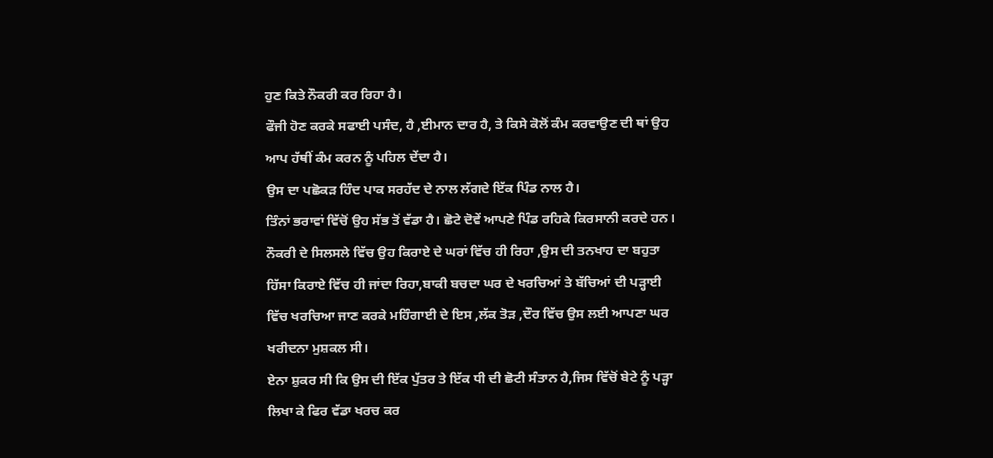ਹੁਣ ਕਿਤੇ ਨੌਕਰੀ ਕਰ ਰਿਹਾ ਹੈ।
ਫੌਜੀ ਹੋਣ ਕਰਕੇ ਸਫਾਈ ਪਸੰਦ, ਹੈ ,ਈਮਾਨ ਦਾਰ ਹੈ, ਤੇ ਕਿਸੇ ਕੋਲੋਂ ਕੰਮ ਕਰਵਾਉਣ ਦੀ ਥਾਂ ਉਹ ਆਪ ਹੱਥੀਂ ਕੰਮ ਕਰਨ ਨੂੰ ਪਹਿਲ ਦੇਂਦਾ ਹੈ।
ਉਸ ਦਾ ਪਛੋਕੜ ਹਿੰਦ ਪਾਕ ਸਰਹੱਦ ਦੇ ਨਾਲ ਲੱਗਦੇ ਇੱਕ ਪਿੰਡ ਨਾਲ ਹੈ।
ਤਿੰਨਾਂ ਭਰਾਵਾਂ ਵਿੱਚੋਂ ਉਹ ਸੱਭ ਤੋਂ ਵੱਡਾ ਹੈ। ਛੋਟੇ ਦੋਵੇਂ ਆਪਣੇ ਪਿੰਡ ਰਹਿਕੇ ਕਿਰਸਾਨੀ ਕਰਦੇ ਹਨ।
ਨੌਕਰੀ ਦੇ ਸਿਲਸਲੇ ਵਿੱਚ ਉਹ ਕਿਰਾਏ ਦੇ ਘਰਾਂ ਵਿੱਚ ਹੀ ਰਿਹਾ ,ਉਸ ਦੀ ਤਨਖਾਹ ਦਾ ਬਹੁਤਾ ਹਿੱਸਾ ਕਿਰਾਏ ਵਿੱਚ ਹੀ ਜਾਂਦਾ ਰਿਹਾ,ਬਾਕੀ ਬਚਦਾ ਘਰ ਦੇ ਖਰਚਿਆਂ ਤੇ ਬੱਚਿਆਂ ਦੀ ਪੜ੍ਹਾਈ ਵਿੱਚ ਖਰਚਿਆ ਜਾਣ ਕਰਕੇ ਮਹਿੰਗਾਈ ਦੇ ਇਸ ,ਲੱਕ ਤੋੜ ,ਦੌਰ ਵਿੱਚ ਉਸ ਲਈ ਆਪਣਾ ਘਰ ਖਰੀਦਨਾ ਮੁਸ਼ਕਲ ਸੀ।
ਏਨਾ ਸ਼ੁਕਰ ਸੀ ਕਿ ਉਸ ਦੀ ਇੱਕ ਪੁੱਤਰ ਤੇ ਇੱਕ ਧੀ ਦੀ ਛੋਟੀ ਸੰਤਾਨ ਹੈ,ਜਿਸ ਵਿੱਚੋਂ ਬੇਟੇ ਨੂੰ ਪੜ੍ਹਾ ਲਿਖਾ ਕੇ ਫਿਰ ਵੱਡਾ ਖਰਚ ਕਰ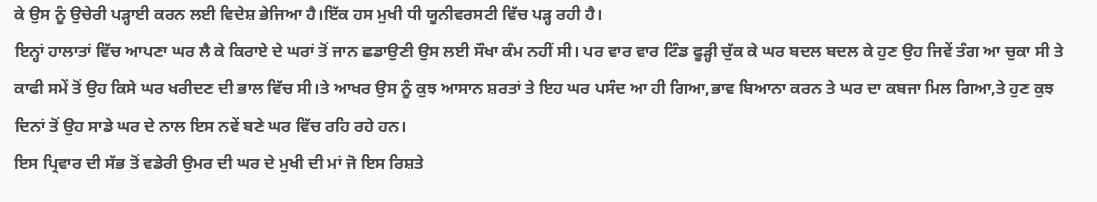ਕੇ ਉਸ ਨੂੰ ਉਚੇਰੀ ਪੜ੍ਹਾਈ ਕਰਨ ਲਈ ਵਿਦੇਸ਼ ਭੇਜਿਆ ਹੈ।ਇੱਕ ਹਸ ਮੁਖੀ ਧੀ ਯੂਨੀਵਰਸਟੀ ਵਿੱਚ ਪੜ੍ਹ ਰਹੀ ਹੈ।
ਇਨ੍ਹਾਂ ਹਾਲਾਤਾਂ ਵਿੱਚ ਆਪਣਾ ਘਰ ਲੈ ਕੇ ਕਿਰਾਏ ਦੇ ਘਰਾਂ ਤੋਂ ਜਾਨ ਛਡਾਉਣੀ ਉਸ ਲਈ ਸੌਖਾ ਕੰਮ ਨਹੀਂ ਸੀ। ਪਰ ਵਾਰ ਵਾਰ ਟਿੰਡ ਫੂੜ੍ਹੀ ਚੁੱਕ ਕੇ ਘਰ ਬਦਲ ਬਦਲ ਕੇ ਹੁਣ ਉਹ ਜਿਵੇਂ ਤੰਗ ਆ ਚੁਕਾ ਸੀ ਤੇ ਕਾਫੀ ਸਮੇਂ ਤੋਂ ਉਹ ਕਿਸੇ ਘਰ ਖਰੀਦਣ ਦੀ ਭਾਲ ਵਿੱਚ ਸੀ।ਤੇ ਆਖਰ ਉਸ ਨੂੰ ਕੁਝ ਆਸਾਨ ਸ਼ਰਤਾਂ ਤੇ ਇਹ ਘਰ ਪਸੰਦ ਆ ਹੀ ਗਿਆ,ਭਾਵ ਬਿਆਨਾ ਕਰਨ ਤੇ ਘਰ ਦਾ ਕਬਜਾ ਮਿਲ ਗਿਆ,ਤੇ ਹੁਣ ਕੁਝ ਦਿਨਾਂ ਤੋਂ ਉਹ ਸਾਡੇ ਘਰ ਦੇ ਨਾਲ ਇਸ ਨਵੇਂ ਬਣੇ ਘਰ ਵਿੱਚ ਰਹਿ ਰਹੇ ਹਨ।
ਇਸ ਪ੍ਰਿਵਾਰ ਦੀ ਸੱਭ ਤੋਂ ਵਡੇਰੀ ਉਮਰ ਦੀ ਘਰ ਦੇ ਮੁਖੀ ਦੀ ਮਾਂ ਜੋ ਇਸ ਰਿਸ਼ਤੇ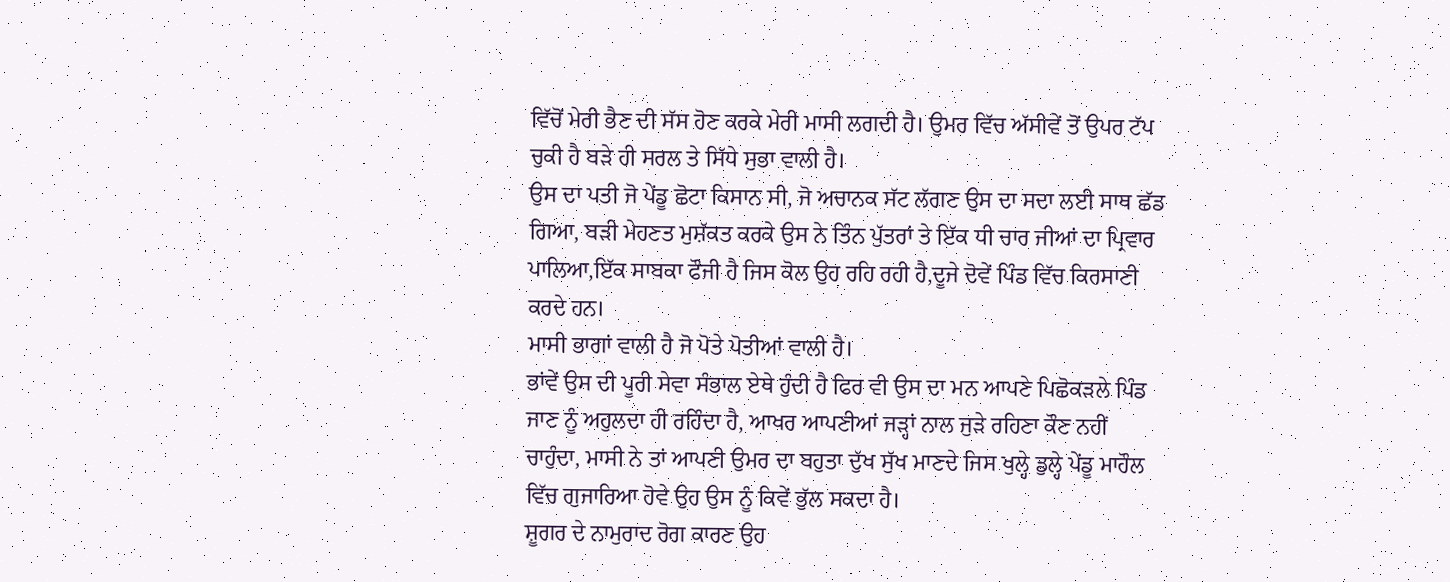ਵਿੱਚੋਂ ਮੇਰੀ ਭੈਣ ਦੀ ਸੱਸ ਹੋਣ ਕਰਕੇ ਮੇਰੀ ਮਾਸੀ ਲਗਦੀ ਹੈ। ਉਮਰ ਵਿੱਚ ਅੱਸੀਵੇਂ ਤੋਂ ਉਪਰ ਟੱਪ ਚੁਕੀ ਹੈ ਬੜੇ ਹੀ ਸਰਲ ਤੇ ਸਿੱਧੇ ਸੁਭਾ ਵਾਲੀ ਹੈ।
ਉਸ ਦਾ ਪਤੀ ਜੋ ਪੇਂਡੂ ਛੋਟਾ ਕਿਸਾਨ ਸੀ, ਜੋ ਅਚਾਨਕ ਸੱਟ ਲੱਗਣ ਉਸ ਦਾ ਸਦਾ ਲਈ ਸਾਥ ਛੱਡ ਗਿਆ, ਬੜੀ ਮੇਹਣਤ ਮੁਸ਼ੱਕਤ ਕਰਕੇ ਉਸ ਨੇ ਤਿੰਨ ਪੁੱਤਰਾਂ ਤੇ ਇੱਕ ਧੀ ਚਾਰ ਜੀਆਂ ਦਾ ਪ੍ਰਿਵਾਰ ਪਾਲਿਆ,ਇੱਕ ਸਾਬਕਾ ਫੌਜੀ ਹੈ ਜਿਸ ਕੋਲ ਉਹ ਰਹਿ ਰਹੀ ਹੈ,ਦੂਜੇ ਦੋਵੇਂ ਪਿੰਡ ਵਿੱਚ ਕਿਰਸਾਣੀ ਕਰਦੇ ਹਨ।
ਮਾਸੀ ਭਾਗਾਂ ਵਾਲੀ ਹੈ ਜੋ ਪੋਤੇ ਪੋਤੀਆਂ ਵਾਲੀ ਹੈ।
ਭਾਂਵੇਂ ਉਸ ਦੀ ਪੂਰੀ ਸੇਵਾ ਸੰਭਾਲ ਏਥੇ ਹੁੰਦੀ ਹੈ ਫਿਰ ਵੀ ਉਸ ਦਾ ਮਨ ਆਪਣੇ ਪਿਛੋਕੜਲੇ ਪਿੰਡ ਜਾਣ ਨੂੰ ਅਹੁਲਦਾ ਹੀ ਰਹਿੰਦਾ ਹੈ, ਆਖਰ ਆਪਣੀਆਂ ਜੜ੍ਹਾਂ ਨਾਲ ਜੁੜੇ ਰਹਿਣਾ ਕੌਣ ਨਹੀਂ ਚਾਹੁੰਦਾ, ਮਾਸੀ ਨੇ ਤਾਂ ਆਪਣੀ ਉਮਰ ਦਾ ਬਹੁਤਾ ਦੁੱਖ ਸੁੱਖ ਮਾਣਦੇ ਜਿਸ ਖੁਲ੍ਹੇ ਡੁਲ੍ਹੇ ਪੇਂਡੂ ਮਾਹੌਲ ਵਿੱਚ ਗੁਜਾਰਿਆ ਹੋਵੇ ਉਹ ਉਸ ਨੂੰ ਕਿਵੇਂ ਭੁੱਲ ਸਕਦਾ ਹੈ।
ਸ਼ੂਗਰ ਦੇ ਨਾਮੁਰਾਦ ਰੋਗ ਕਾਰਣ ਉਹ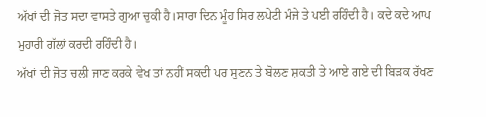ਅੱਖਾਂ ਦੀ ਜੋਤ ਸਦਾ ਵਾਸਤੇ ਗੁਆ ਚੁਕੀ ਹੈ।ਸਾਰਾ ਦਿਨ ਮੂੰਹ ਸਿਰ ਲਪੇਟੀ ਮੰਜੇ ਤੇ ਪਈ ਰਹਿੰਦੀ ਹੈ। ਕਦੇ ਕਦੇ ਆਪ ਮੁਹਾਰੀ ਗੱਲਾਂ ਕਰਦੀ ਰਹਿੰਦੀ ਹੈ।
ਅੱਖਾਂ ਦੀ ਜੋਤ ਚਲੀ ਜਾਣ ਕਰਕੇ ਵੇਖ ਤਾਂ ਨਹੀਂ ਸਕਦੀ ਪਰ ਸੁਣਨ ਤੇ ਬੋਲਣ ਸ਼ਕਤੀ ਤੇ ਆਏ ਗਏ ਦੀ ਬਿੜਕ ਰੱਖਣ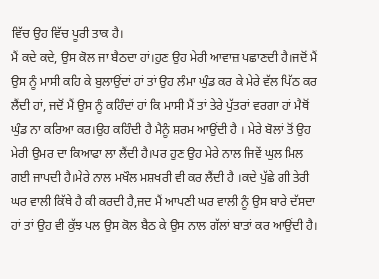ਵਿੱਚ ਉਹ ਵਿੱਚ ਪੂਰੀ ਤਾਕ ਹੈ।
ਮੈਂ ਕਦੇ ਕਦੇ, ਉਸ ਕੋਲ ਜਾ ਬੈਠਦਾ ਹਾਂ।ਹੁਣ ਉਹ ਮੇਰੀ ਆਵਾਜ਼ ਪਛਾਣਦੀ ਹੈ।ਜਦੋਂ ਮੈਂ ਉਸ ਨੂੰ ਮਾਸੀ ਕਹਿ ਕੇ ਬੁਲਾਉਂਦਾਂ ਹਾਂ ਤਾਂ ਉਹ ਲੰਮਾ ਘੁੰਡ ਕਰ ਕੇ ਮੇਰੇ ਵੱਲ ਪਿੱਠ ਕਰ ਲੈਂਦੀ ਹਾਂ, ਜਦੋਂ ਮੈਂ ਉਸ ਨੂੰ ਕਹਿੰਦਾਂ ਹਾਂ ਕਿ ਮਾਸੀ ਮੈਂ ਤਾਂ ਤੇਰੇ ਪੁੱਤਰਾਂ ਵਰਗਾ ਹਾਂ ਮੈਥੋਂ ਘੁੰਡ ਨਾ ਕਰਿਆ ਕਰ।ਉਹ ਕਹਿੰਦੀ ਹੈ ਮੈਨੂੰ ਸ਼ਰਮ ਆਉਂਦੀ ਹੈ । ਮੇਰੇ ਬੋਲਾਂ ਤੋਂ ਉਹ ਮੇਰੀ ਉਮਰ ਦਾ ਕਿਆਫਾ ਲਾ ਲੈਂਦੀ ਹੈ।ਪਰ ਹੁਣ ਉਹ ਮੇਰੇ ਨਾਲ ਜਿਵੇਂ ਘੁਲ ਮਿਲ ਗਈ ਜਾਪਦੀ ਹੈ।ਮੇਰੇ ਨਾਲ ਮਖੌਲ ਮਸ਼ਖਰੀ ਵੀ ਕਰ ਲੈਂਦੀ ਹੈ ।ਕਦੇ ਪੁੱਛੇ ਗੀ ਤੇਰੀ ਘਰ ਵਾਲੀ ਕਿੱਥੇ ਹੈ ਕੀ ਕਰਦੀ ਹੈ,ਜਦ ਮੈਂ ਆਪਣੀ ਘਰ ਵਾਲੀ ਨੂੰ ਉਸ ਬਾਰੇ ਦੱਸਦਾ ਹਾਂ ਤਾਂ ਉਹ ਵੀ ਕੁੱਝ ਪਲ ਉਸ ਕੋਲ ਬੈਠ ਕੇ ਉਸ ਨਾਲ ਗੱਲਾਂ ਬਾਤਾਂ ਕਰ ਆਉਂਦੀ ਹੈ।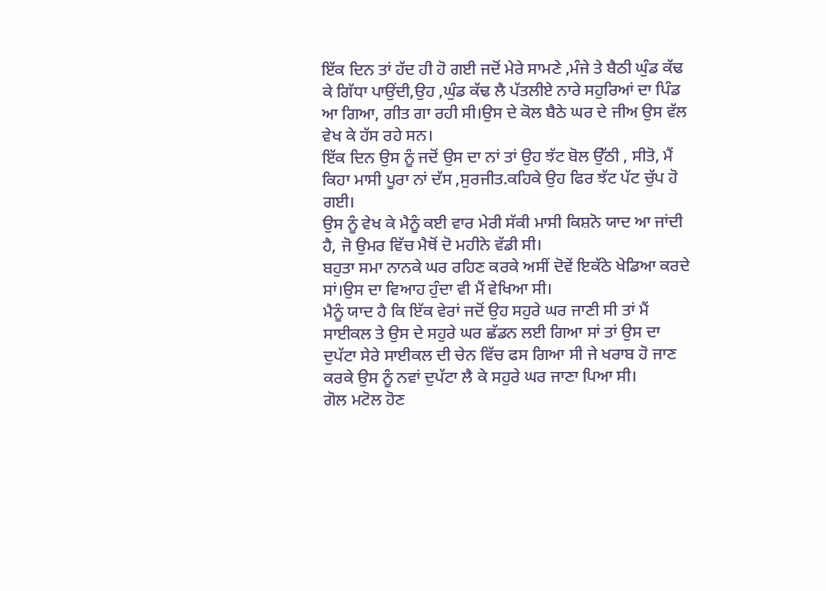ਇੱਕ ਦਿਨ ਤਾਂ ਹੱਦ ਹੀ ਹੋ ਗਈ ਜਦੋਂ ਮੇਰੇ ਸਾਮਣੇ ,ਮੰਜੇ ਤੇ ਬੈਠੀ ਘੁੰਡ ਕੱਢ ਕੇ ਗਿੱਧਾ ਪਾਉਂਦੀ,ਉਹ ,ਘੁੰਡ ਕੱਢ ਲੈ ਪੱਤਲੀਏ ਨਾਰੇ ਸਹੁਰਿਆਂ ਦਾ ਪਿੰਡ ਆ ਗਿਆ, ਗੀਤ ਗਾ ਰਹੀ ਸੀ।ਉਸ ਦੇ ਕੋਲ ਬੈਠੇ ਘਰ ਦੇ ਜੀਅ ਉਸ ਵੱਲ ਵੇਖ ਕੇ ਹੱਸ ਰਹੇ ਸਨ।
ਇੱਕ ਦਿਨ ਉਸ ਨੂੰ ਜਦੋਂ ਉਸ ਦਾ ਨਾਂ ਤਾਂ ਉਹ ਝੱਟ ਬੋਲ ਉੱਠੀ , ਸੀਤੋ, ਮੈਂ ਕਿਹਾ ਮਾਸੀ ਪੂਰਾ ਨਾਂ ਦੱਸ ,ਸੁਰਜੀਤ.ਕਹਿਕੇ ਉਹ ਫਿਰ ਝੱਟ ਪੱਟ ਚੁੱਪ ਹੋ ਗਈ।
ਉਸ ਨੂੰ ਵੇਖ ਕੇ ਮੈਨੂੰ ਕਈ ਵਾਰ ਮੇਰੀ ਸੱਕੀ ਮਾਸੀ ਕਿਸ਼ਨੋ ਯਾਦ ਆ ਜਾਂਦੀ ਹੈ, ਜੋ ਉਮਰ ਵਿੱਚ ਮੈਥੋਂ ਦੋ ਮਹੀਨੇ ਵੱਡੀ ਸੀ।
ਬਹੁਤਾ ਸਮਾ ਨਾਨਕੇ ਘਰ ਰਹਿਣ ਕਰਕੇ ਅਸੀਂ ਦੋਵੇਂ ਇਕੱਠੇ ਖੇਡਿਆ ਕਰਦੇ ਸਾਂ।ਉਸ ਦਾ ਵਿਆਹ ਹੁੰਦਾ ਵੀ ਮੈਂ ਵੇਖਿਆ ਸੀ।
ਮੈਨੂੰ ਯਾਦ ਹੈ ਕਿ ਇੱਕ ਵੇਰਾਂ ਜਦੋਂ ਉਹ ਸਹੁਰੇ ਘਰ ਜਾਣੀ ਸੀ ਤਾਂ ਮੈਂ ਸਾਈਕਲ ਤੇ ਉਸ ਦੇ ਸਹੁਰੇ ਘਰ ਛੱਡਨ ਲਈ ਗਿਆ ਸਾਂ ਤਾਂ ਉਸ ਦਾ ਦੁਪੱਟਾ ਸੇਰੇ ਸਾਈਕਲ ਦੀ ਚੇਨ ਵਿੱਚ ਫਸ ਗਿਆ ਸੀ ਜੇ ਖਰਾਬ ਹੋ ਜਾਣ ਕਰਕੇ ਉਸ ਨੂੰ ਨਵਾਂ ਦੁਪੱਟਾ ਲੈ ਕੇ ਸਹੁਰੇ ਘਰ ਜਾਣਾ ਪਿਆ ਸੀ।
ਗੋਲ ਮਟੋਲ ਹੋਣ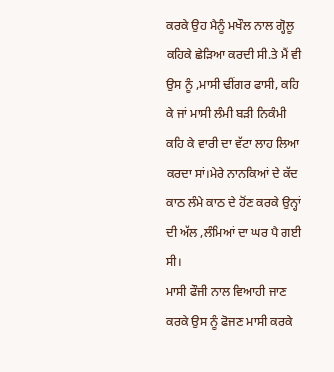ਕਰਕੇ ਉਹ ਮੈਨੂੰ ਮਖੌਲ ਨਾਲ ਗ੍ਹੋਲੂ ਕਹਿਕੇ ਛੇੜਿਆ ਕਰਦੀ ਸੀ.ਤੇ ਮੈਂ ਵੀ ਉਸ ਨੂੰ ,ਮਾਸੀ ਢੀਂਗਰ ਫਾਸੀ, ਕਹਿ ਕੇ ਜਾਂ ਮਾਸੀ ਲੰਮੀ ਬੜੀ ਨਿਕੰਮੀ ਕਹਿ ਕੇ ਵਾਰੀ ਦਾ ਵੱਟਾ ਲਾਹ ਲਿਆ ਕਰਦਾ ਸਾਂ।ਮੇਰੇ ਨਾਨਕਿਆਂ ਦੇ ਕੱਦ ਕਾਠ ਲੰਮੇ ਕਾਠ ਦੇ ਹੋਂਣ ਕਰਕੇ ਉਨ੍ਹਾਂ ਦੀ ਅੱਲ ,ਲੰਮਿਆਂ ਦਾ ਘਰ ਪੈ ਗਈ ਸੀ।
ਮਾਸੀ ਫੌਜੀ ਨਾਲ ਵਿਆਹੀ ਜਾਣ ਕਰਕੇ ਉਸ ਨੂੰ ਫੋਜਣ ਮਾਸੀ ਕਰਕੇ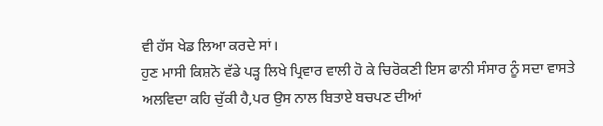ਵੀ ਹੱਸ ਖੇਡ ਲਿਆ ਕਰਦੇ ਸਾਂ।
ਹੁਣ ਮਾਸੀ ਕਿਸ਼ਨੋ ਵੱਡੇ ਪੜ੍ਹ ਲਿਖੇ ਪ੍ਰਿਵਾਰ ਵਾਲੀ ਹੋ ਕੇ ਚਿਰੋਕਣੀ ਇਸ ਫਾਨੀ ਸੰਸਾਰ ਨੂੰ ਸਦਾ ਵਾਸਤੇ ਅਲਵਿਦਾ ਕਹਿ ਚੁੱਕੀ ਹੈ,ਪਰ ਉਸ ਨਾਲ ਬਿਤਾਏ ਬਚਪਣ ਦੀਆਂ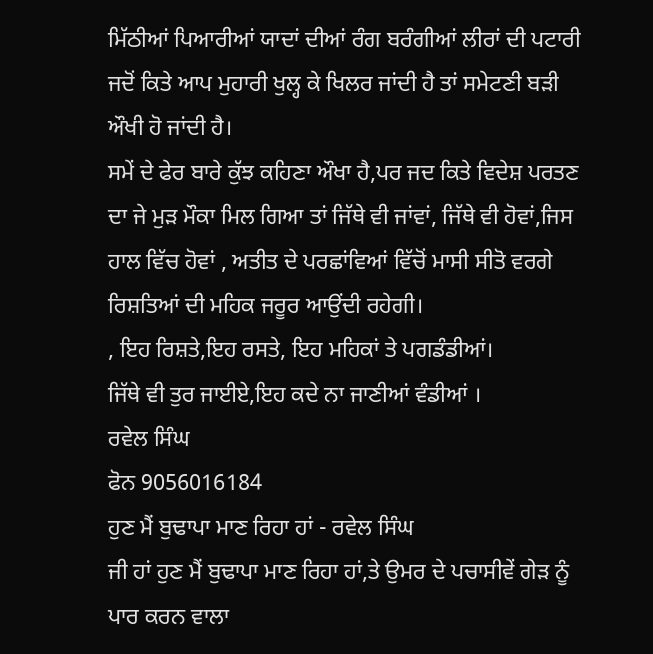ਮਿੱਠੀਆਂ ਪਿਆਰੀਆਂ ਯਾਦਾਂ ਦੀਆਂ ਰੰਗ ਬਰੰਗੀਆਂ ਲੀਰਾਂ ਦੀ ਪਟਾਰੀ ਜਦੋਂ ਕਿਤੇ ਆਪ ਮੁਹਾਰੀ ਖੁਲ੍ਹ ਕੇ ਖਿਲਰ ਜਾਂਦੀ ਹੈ ਤਾਂ ਸਮੇਟਣੀ ਬੜੀ ਔਖੀ ਹੋ ਜਾਂਦੀ ਹੈ।
ਸਮੇਂ ਦੇ ਫੇਰ ਬਾਰੇ ਕੁੱਝ ਕਹਿਣਾ ਔਖਾ ਹੈ,ਪਰ ਜਦ ਕਿਤੇ ਵਿਦੇਸ਼ ਪਰਤਣ ਦਾ ਜੇ ਮੁੜ ਮੌਕਾ ਮਿਲ ਗਿਆ ਤਾਂ ਜਿੱਥੇ ਵੀ ਜਾਂਵਾਂ, ਜਿੱਥੇ ਵੀ ਹੋਵਾਂ,ਜਿਸ ਹਾਲ ਵਿੱਚ ਹੋਵਾਂ , ਅਤੀਤ ਦੇ ਪਰਛਾਂਵਿਆਂ ਵਿੱਚੋਂ ਮਾਸੀ ਸੀਤੋ ਵਰਗੇ ਰਿਸ਼ਤਿਆਂ ਦੀ ਮਹਿਕ ਜਰੂਰ ਆਉਂਦੀ ਰਹੇਗੀ।
, ਇਹ ਰਿਸ਼ਤੇ,ਇਹ ਰਸਤੇ, ਇਹ ਮਹਿਕਾਂ ਤੇ ਪਗਡੰਡੀਆਂ।
ਜਿੱਥੇ ਵੀ ਤੁਰ ਜਾਈਏ,ਇਹ ਕਦੇ ਨਾ ਜਾਣੀਆਂ ਵੰਡੀਆਂ ।
ਰਵੇਲ ਸਿੰਘ
ਫੋਨ 9056016184
ਹੁਣ ਮੈਂ ਬੁਢਾਪਾ ਮਾਣ ਰਿਹਾ ਹਾਂ - ਰਵੇਲ ਸਿੰਘ
ਜੀ ਹਾਂ ਹੁਣ ਮੈਂ ਬੁਢਾਪਾ ਮਾਣ ਰਿਹਾ ਹਾਂ,ਤੇ ਉਮਰ ਦੇ ਪਚਾਸੀਵੇਂ ਗੇੜ ਨੂੰ ਪਾਰ ਕਰਨ ਵਾਲਾ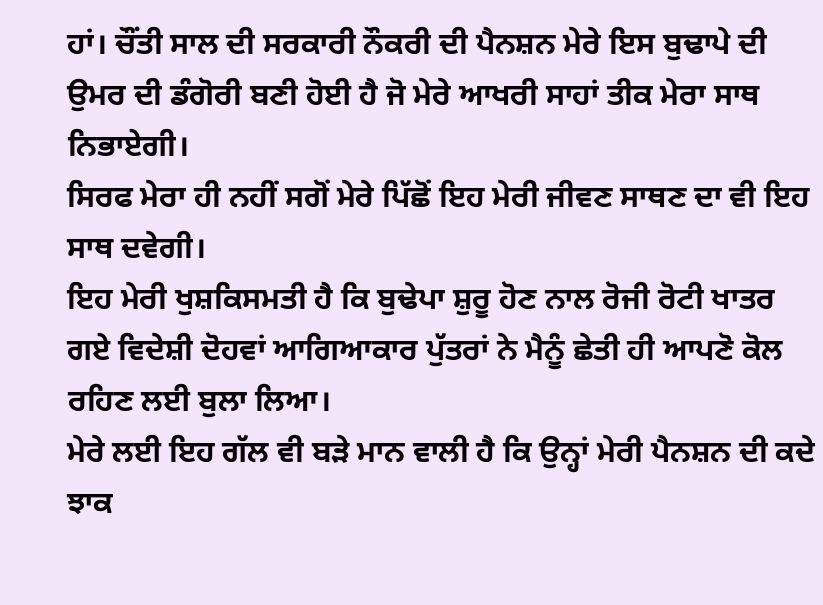ਹਾਂ। ਚੌਂਤੀ ਸਾਲ ਦੀ ਸਰਕਾਰੀ ਨੌਕਰੀ ਦੀ ਪੈਨਸ਼ਨ ਮੇਰੇ ਇਸ ਬੁਢਾਪੇ ਦੀ ਉਮਰ ਦੀ ਡੰਗੋਰੀ ਬਣੀ ਹੋਈ ਹੈ ਜੋ ਮੇਰੇ ਆਖਰੀ ਸਾਹਾਂ ਤੀਕ ਮੇਰਾ ਸਾਥ ਨਿਭਾਏਗੀ।
ਸਿਰਫ ਮੇਰਾ ਹੀ ਨਹੀਂ ਸਗੋਂ ਮੇਰੇ ਪਿੱਛੋਂ ਇਹ ਮੇਰੀ ਜੀਵਣ ਸਾਥਣ ਦਾ ਵੀ ਇਹ ਸਾਥ ਦਵੇਗੀ।
ਇਹ ਮੇਰੀ ਖੁਸ਼ਕਿਸਮਤੀ ਹੈ ਕਿ ਬੁਢੇਪਾ ਸ਼ੁਰੂ ਹੋਣ ਨਾਲ ਰੋਜੀ ਰੋਟੀ ਖਾਤਰ ਗਏ ਵਿਦੇਸ਼ੀ ਦੋਹਵਾਂ ਆਗਿਆਕਾਰ ਪੁੱਤਰਾਂ ਨੇ ਮੈਨੂੰ ਛੇਤੀ ਹੀ ਆਪਣੋ ਕੋਲ ਰਹਿਣ ਲਈ ਬੁਲਾ ਲਿਆ।
ਮੇਰੇ ਲਈ ਇਹ ਗੱਲ ਵੀ ਬੜੇ ਮਾਨ ਵਾਲੀ ਹੈ ਕਿ ਉਨ੍ਹਾਂ ਮੇਰੀ ਪੈਨਸ਼ਨ ਦੀ ਕਦੇ ਝਾਕ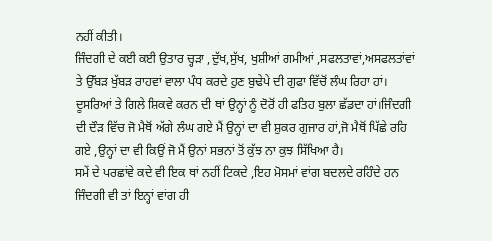ਨਹੀਂ ਕੀਤੀ।
ਜਿੰਦਗੀ ਦੇ ਕਈ ਕਈ ਉਤਾਰ ਚ੍ਹੜਾ ,ਦੁੱਖ,ਸੁੱਖ, ਖੁਸ਼ੀਆਂ ਗਮੀਆਂ ,ਸਫਲਤਾਵਾਂ,ਅਸਫਲਤਾਂਵਾਂ ਤੇ ਉੱਬੜ ਖੁੱਬੜ ਰਾਹਵਾਂ ਵਾਲਾ ਪੰਧ ਕਰਦੇ ਹੁਣ ਬੁਢੇਪੇ ਦੀ ਗੁਫਾ ਵਿੱਚੋਂ ਲੰਘ ਰਿਹਾ ਹਾਂ।
ਦੂਸਰਿਆਂ ਤੇ ਗਿਲੇ ਸ਼ਿਕਵੇ ਕਰਨ ਦੀ ਥਾਂ ਉਨ੍ਹਾਂ ਨੂੰ ਦੋਰੋਂ ਹੀ ਫਤਿਹ ਬੁਲਾ ਛੱਡਦਾ ਹਾਂ।ਜਿੰਦਗੀ ਦੀ ਦੌੜ ਵਿੱਚ ਜੋ ਮੈਥੋਂ ਅੱਗੇ ਲੰਘ ਗਏ ਮੈਂ ਉਨ੍ਹਾਂ ਦਾ ਵੀ ਸ਼ੁਕਰ ਗੁਜਾਰ ਹਾਂ,ਜੋ ਮੈਥੋਂ ਪਿੱਛੇ ਰਹਿ ਗਏ ,ਉਨ੍ਹਾਂ ਦਾ ਵੀ ਕਿਉਂ ਜੋ ਮੈਂ ਉਨਾਂ ਸਭਨਾਂ ਤੋਂ ਕੁੱਝ ਨਾ ਕੁਝ ਸਿੱਖਿਆ ਹੈ।
ਸਮੇਂ ਦੇ ਪਰਛਾਂਵੇ ਕਦੇ ਵੀ ਇਕ ਥਾਂ ਨਹੀਂ ਟਿਕਦੇ ,ਇਹ ਮੋਸਮਾਂ ਵਾਂਗ ਬਦਲਦੇ ਰਹਿੰਦੇ ਹਨ ਜਿੰਦਗੀ ਵੀ ਤਾਂ ਇਨ੍ਹਾਂ ਵਾਂਗ ਹੀ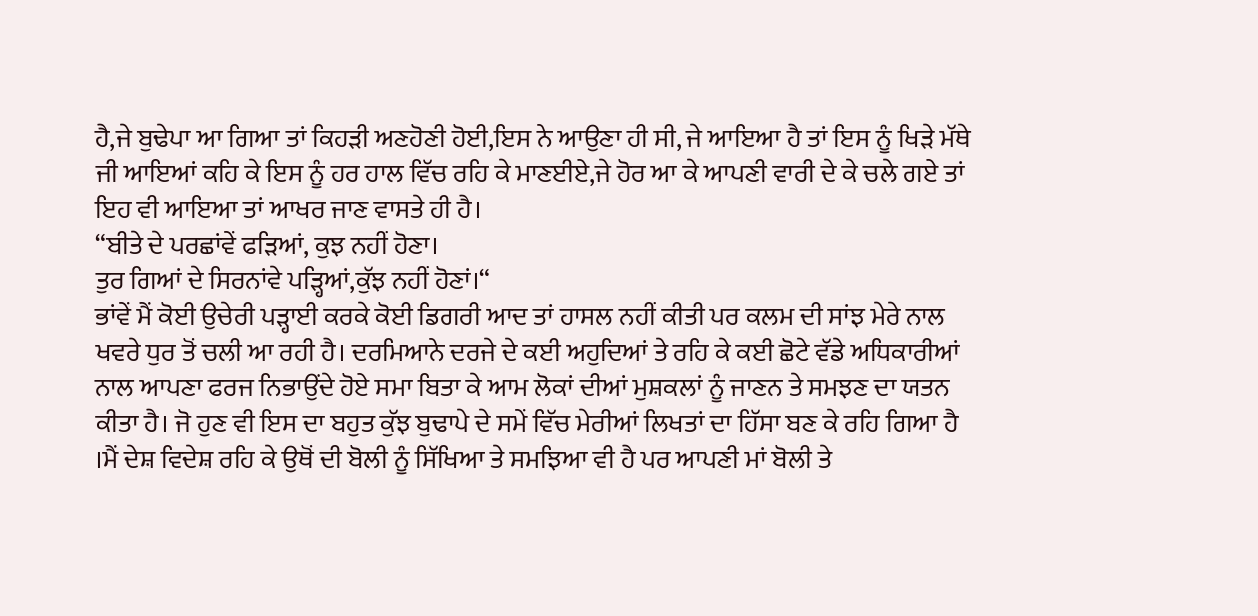ਹੈ,ਜੇ ਬੁਢੇਪਾ ਆ ਗਿਆ ਤਾਂ ਕਿਹੜੀ ਅਣਹੋਣੀ ਹੋਈ,ਇਸ ਨੇ ਆਉਣਾ ਹੀ ਸੀ, ਜੇ ਆਇਆ ਹੈ ਤਾਂ ਇਸ ਨੂੰ ਖਿੜੇ ਮੱਥੇ ਜੀ ਆਇਆਂ ਕਹਿ ਕੇ ਇਸ ਨੂੰ ਹਰ ਹਾਲ ਵਿੱਚ ਰਹਿ ਕੇ ਮਾਣਈਏ,ਜੇ ਹੋਰ ਆ ਕੇ ਆਪਣੀ ਵਾਰੀ ਦੇ ਕੇ ਚਲੇ ਗਏ ਤਾਂ ਇਹ ਵੀ ਆਇਆ ਤਾਂ ਆਖਰ ਜਾਣ ਵਾਸਤੇ ਹੀ ਹੈ।
“ਬੀਤੇ ਦੇ ਪਰਛਾਂਵੇਂ ਫੜਿਆਂ, ਕੁਝ ਨਹੀਂ ਹੋਣਾ।
ਤੁਰ ਗਿਆਂ ਦੇ ਸਿਰਨਾਂਵੇ ਪੜ੍ਹਿਆਂ,ਕੁੱਝ ਨਹੀਂ ਹੋਣਾਂ।“
ਭਾਂਵੇਂ ਮੈਂ ਕੋਈ ਉਚੇਰੀ ਪੜ੍ਹਾਈ ਕਰਕੇ ਕੋਈ ਡਿਗਰੀ ਆਦ ਤਾਂ ਹਾਸਲ ਨਹੀਂ ਕੀਤੀ ਪਰ ਕਲਮ ਦੀ ਸਾਂਝ ਮੇਰੇ ਨਾਲ ਖਵਰੇ ਧੁਰ ਤੋਂ ਚਲੀ ਆ ਰਹੀ ਹੈ। ਦਰਮਿਆਨੇ ਦਰਜੇ ਦੇ ਕਈ ਅਹੁਦਿਆਂ ਤੇ ਰਹਿ ਕੇ ਕਈ ਛੋਟੇ ਵੱਡੇ ਅਧਿਕਾਰੀਆਂ ਨਾਲ ਆਪਣਾ ਫਰਜ ਨਿਭਾਉਂਦੇ ਹੋਏ ਸਮਾ ਬਿਤਾ ਕੇ ਆਮ ਲੋਕਾਂ ਦੀਆਂ ਮੁਸ਼ਕਲਾਂ ਨੂੰ ਜਾਣਨ ਤੇ ਸਮਝਣ ਦਾ ਯਤਨ ਕੀਤਾ ਹੈ। ਜੋ ਹੁਣ ਵੀ ਇਸ ਦਾ ਬਹੁਤ ਕੁੱਝ ਬੁਢਾਪੇ ਦੇ ਸਮੇਂ ਵਿੱਚ ਮੇਰੀਆਂ ਲਿਖਤਾਂ ਦਾ ਹਿੱਸਾ ਬਣ ਕੇ ਰਹਿ ਗਿਆ ਹੈ ।ਮੈਂ ਦੇਸ਼ ਵਿਦੇਸ਼ ਰਹਿ ਕੇ ਉਥੋਂ ਦੀ ਬੋਲੀ ਨੂੰ ਸਿੱਖਿਆ ਤੇ ਸਮਝਿਆ ਵੀ ਹੈ ਪਰ ਆਪਣੀ ਮਾਂ ਬੋਲੀ ਤੇ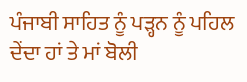ਪੰਜਾਬੀ ਸਾਹਿਤ ਨੂੰ ਪੜ੍ਹਨ ਨੂੰ ਪਹਿਲ ਦੇਂਦਾ ਹਾਂ ਤੇ ਮਾਂ ਬੋਲੀ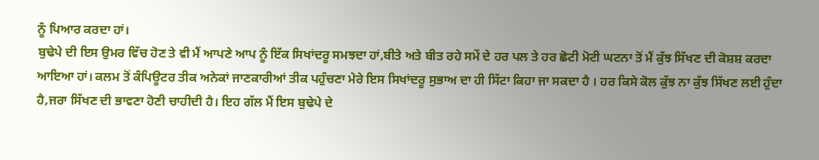ਨੂੰ ਪਿਆਰ ਕਰਦਾ ਹਾਂ।
ਬੁਢੇਪੇ ਦੀ ਇਸ ਉਮਰ ਵਿੱਚ ਹੋਣ ਤੇ ਵੀ ਮੈਂ ਆਪਣੇ ਆਪ ਨੂੰ ਇੱਕ ਸਿਖਾਂਦਰੂ ਸਮਝਦਾ ਹਾਂ,ਬੀਤੇ ਅਤੇ ਬੀਤ ਰਹੇ ਸਮੇਂ ਦੇ ਹਰ ਪਲ ਤੇ ਹਰ ਛੋਟੀ ਮੋਟੀ ਘਟਨਾ ਤੋਂ ਮੈਂ ਕੁੱਝ ਸਿੱਖਣ ਦੀ ਕੋਸ਼ਸ਼ ਕਰਦਾ ਆਇਆ ਹਾਂ। ਕਲਮ ਤੋਂ ਕੰਪਿਊਟਰ ਤੀਕ ਅਨੇਕਾਂ ਜਾਣਕਾਰੀਆਂ ਤੀਕ ਪਹੁੰਚਣਾ ਮੇਰੇ ਇਸ ਸਿਖਾਂਦਰੂ ਸੁਭਾਅ ਦਾ ਹੀ ਸਿੱਟਾ ਕਿਹਾ ਜਾ ਸਕਦਾ ਹੈ । ਹਰ ਕਿਸੇ ਕੋਲ ਕੁੱਝ ਨਾ ਕੁੱਝ ਸਿੱਖਣ ਲਈ ਹੁੰਦਾ ਹੈ,ਜਰਾ ਸਿੱਖਣ ਦੀ ਭਾਵਣਾ ਹੋਣੀ ਚਾਹੀਦੀ ਹੈ। ਇਹ ਗੱਲ ਮੈਂ ਇਸ ਬੁਢੇਪੇ ਦੇ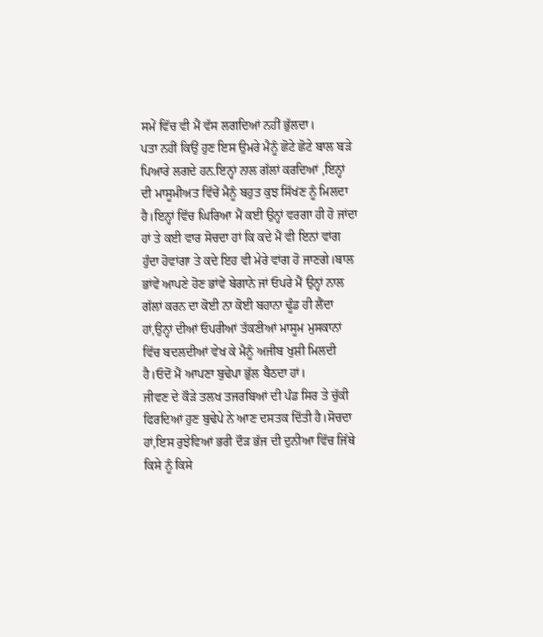ਸਮੇਂ ਵਿੱਚ ਵੀ ਮੈਂ ਵੱਸ ਲਗਦਿਆਂ ਨਹੀਂ ਭੁੱਲਦਾ।
ਪਤਾ ਨਹੀਂ ਕਿਉਂ ਹੁਣ ਇਸ ਉਮਰੇ ਮੈਨੂੰ ਛੋਟੇ ਛੋਟੇ ਬਾਲ ਬੜੇ ਪਿਆਰੇ ਲਗਦੇ ਹਨ.ਇਨ੍ਹਾਂ ਨਾਲ ਗੱਲਾਂ ਕਰਦਿਆਂ ,ਇਨ੍ਹਾਂ ਦੀ ਮਾਸੂਮੀਅਤ ਵਿੱਚੇਂ ਮੈਨੂੰ ਬਹੁਤ ਕੁਝ ਸਿੱਖਂਣ ਨੂੰ ਮਿਲਦਾ ਹੈ।ਇਨ੍ਹਾਂ ਵਿੱਚ ਘਿਰਿਆ ਮੈਂ ਕਈ ਉਨ੍ਹਾਂ ਵਰਗਾ ਹੀ ਹੋ ਜਾਂਦਾ ਹਾਂ ਤੇ ਕਈ ਵਾਰ ਸੋਚਦਾ ਹਾਂ ਕਿ ਕਦੇ ਮੈਂ ਵੀ ਇਨਾਂ ਵਾਂਗ ਹੁੰਦਾ ਹੋਵਾਂਗਾ ਤੇ ਕਦੇ ਇਹ ਵੀ ਮੇਰੇ ਵਾਂਗ ਹੋ ਜਾਣਗੇ।ਬਾਲ ਭਾਂਵੇਂ ਆਪਣੇ ਹੋਣ ਭਾਂਵੇਂ ਬੇਗਾਨੇ ਜਾਂ ਓਪਰੇ ਮੈਂ ਉਨ੍ਹਾਂ ਨਾਲ ਗੱਲਾਂ ਕਰਨ ਦਾ ਕੋਈ ਨਾ ਕੋਈ ਬਹਾਨਾ ਢੂੰਡ ਹੀ ਲੈਂਦਾ ਹਾਂ,ਉਨ੍ਹਾਂ ਦੀਆਂ ਓਪਰੀਆਂ ਤੱਕਣੀਆਂ ਮਾਸੂਮ ਮੁਸਕਾਨਾਂ ਵਿੱਚ ਬਦਲਦੀਆਂ ਵੇਖ ਕੇ ਮੈਨੂੰ ਅਜੀਬ ਖੁਸ਼ੀ ਮਿਲਦੀ ਹੈ।ਓਦੋਂ ਮੈਂ ਆਪਣਾ ਬੁਢੇਪਾ ਭੁੱਲ ਬੈਠਦਾ ਹਾਂ।
ਜੀਵਣ ਦੇ ਕੌੜੇ ਤਲਖ ਤਜਰਬਿਆਂ ਦੀ ਪੰਡ ਸਿਰ ਤੇ ਚੁੱਕੀ ਫਿਰਦਿਆਂ ਹੁਣ ਬੁਢੇਪੇ ਨੇ ਆਣ ਦਸਤਕ ਦਿੱਤੀ ਹੈ।ਸੋਚਦਾ ਹਾਂ,ਇਸ ਰੁਝੇਵਿਆਂ ਭਰੀ ਦੌੜ ਭੱਜ ਦੀ ਦੁਨੀਆ ਵਿੱਚ ਜਿੱਥੇ ਕਿਸੇ ਨੂੰ ਕਿਸੇ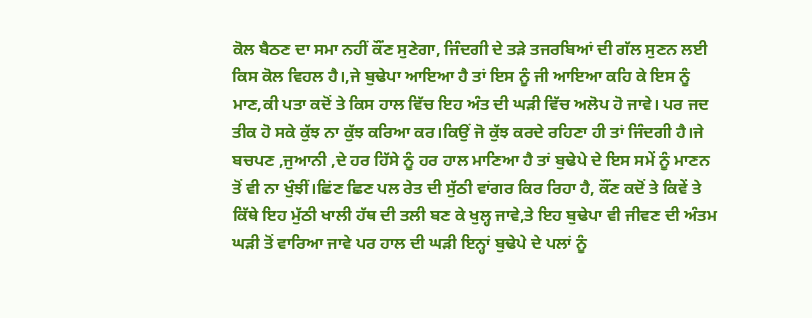ਕੋਲ ਬੈਠਣ ਦਾ ਸਮਾ ਨਹੀਂ ਕੌਂਣ ਸੁਣੇਗਾ, ਜਿੰਦਗੀ ਦੇ ਤੜੇ ਤਜਰਬਿਆਂ ਦੀ ਗੱਲ ਸੁਣਨ ਲਈ ਕਿਸ ਕੋਲ ਵਿਹਲ ਹੈ।,ਜੇ ਬੁਢੇਪਾ ਆਇਆ ਹੈ ਤਾਂ ਇਸ ਨੂੰ ਜੀ ਆਇਆ ਕਹਿ ਕੇ ਇਸ ਨੂੰ ਮਾਣ,ਕੀ ਪਤਾ ਕਦੋਂ ਤੇ ਕਿਸ ਹਾਲ ਵਿੱਚ ਇਹ ਅੰਤ ਦੀ ਘੜੀ ਵਿੱਚ ਅਲੋਪ ਹੋ ਜਾਵੇ। ਪਰ ਜਦ ਤੀਕ ਹੋ ਸਕੇ ਕੁੱਝ ਨਾ ਕੁੱਝ ਕਰਿਆ ਕਰ।ਕਿਉਂ ਜੋ ਕੁੱਝ ਕਰਦੇ ਰਹਿਣਾ ਹੀ ਤਾਂ ਜਿੰਦਗੀ ਹੈ।ਜੇ ਬਚਪਣ ,ਜੁਆਨੀ ,ਦੇ ਹਰ ਹਿੱਸੇ ਨੂੰ ਹਰ ਹਾਲ ਮਾਣਿਆ ਹੈ ਤਾਂ ਬੁਢੇਪੇ ਦੇ ਇਸ ਸਮੇਂ ਨੂੰ ਮਾਣਨ ਤੋਂ ਵੀ ਨਾ ਖੁੰਝੀਂ।ਛਿਂਣ ਛਿਣ ਪਲ ਰੇਤ ਦੀ ਸੁੱਠੀ ਵਾਂਗਰ ਕਿਰ ਰਿਹਾ ਹੈ, ਕੌਂਣ ਕਦੋਂ ਤੇ ਕਿਵੇਂ ਤੇ ਕਿੱਥੇ ਇਹ ਮੁੱਠੀ ਖਾਲੀ ਹੱਥ ਦੀ ਤਲੀ ਬਣ ਕੇ ਖੁਲ੍ਹ ਜਾਵੇ,ਤੇ ਇਹ ਬੁਢੇਪਾ ਵੀ ਜੀਵਣ ਦੀ ਅੰਤਮ ਘੜੀ ਤੋਂ ਵਾਰਿਆ ਜਾਵੇ ਪਰ ਹਾਲ ਦੀ ਘੜੀ ਇਨ੍ਹਾਂ ਬੁਢੇਪੇ ਦੇ ਪਲਾਂ ਨੂੰ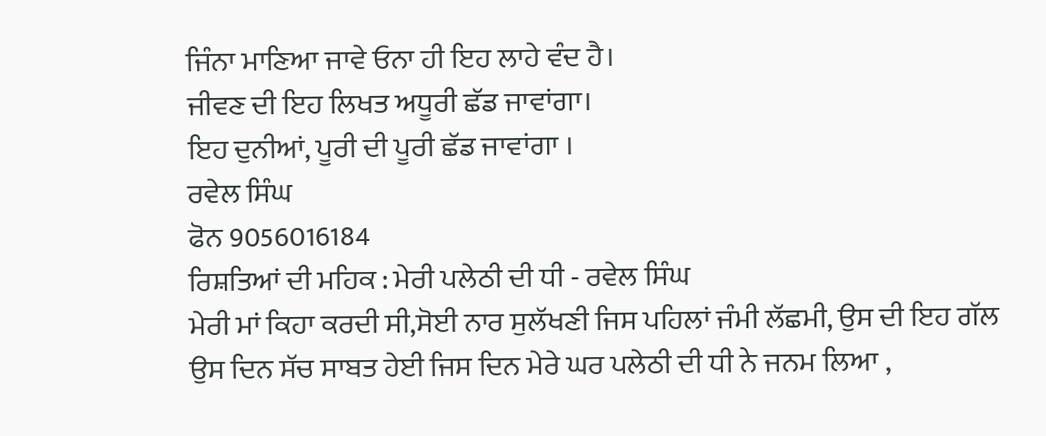ਜਿੰਨਾ ਮਾਣਿਆ ਜਾਵੇ ਓਨਾ ਹੀ ਇਹ ਲਾਹੇ ਵੰਦ ਹੈ।
ਜੀਵਣ ਦੀ ਇਹ ਲਿਖਤ ਅਧੂਰੀ ਛੱਡ ਜਾਵਾਂਗਾ।
ਇਹ ਦੁਨੀਆਂ, ਪੂਰੀ ਦੀ ਪੂਰੀ ਛੱਡ ਜਾਵਾਂਗਾ ।
ਰਵੇਲ ਸਿੰਘ
ਫੋਨ 9056016184
ਰਿਸ਼ਤਿਆਂ ਦੀ ਮਹਿਕ : ਮੇਰੀ ਪਲੇਠੀ ਦੀ ਧੀ - ਰਵੇਲ ਸਿੰਘ
ਮੇਰੀ ਮਾਂ ਕਿਹਾ ਕਰਦੀ ਸੀ,ਸੋਈ ਨਾਰ ਸੁਲੱਖਣੀ ਜਿਸ ਪਹਿਲਾਂ ਜੰਮੀ ਲੱਛਮੀ, ਉਸ ਦੀ ਇਹ ਗੱਲ ਉਸ ਦਿਨ ਸੱਚ ਸਾਬਤ ਹੇਈ ਜਿਸ ਦਿਨ ਮੇਰੇ ਘਰ ਪਲੇਠੀ ਦੀ ਧੀ ਨੇ ਜਨਮ ਲਿਆ ,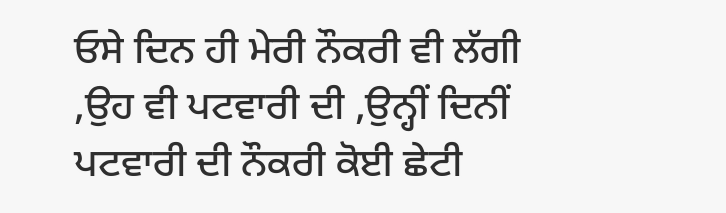ਓਸੇ ਦਿਨ ਹੀ ਮੇਰੀ ਨੌਕਰੀ ਵੀ ਲੱਗੀ ,ਉਹ ਵੀ ਪਟਵਾਰੀ ਦੀ ,ਉਨ੍ਹੀਂ ਦਿਨੀਂ ਪਟਵਾਰੀ ਦੀ ਨੌਕਰੀ ਕੋਈ ਛੇਟੀ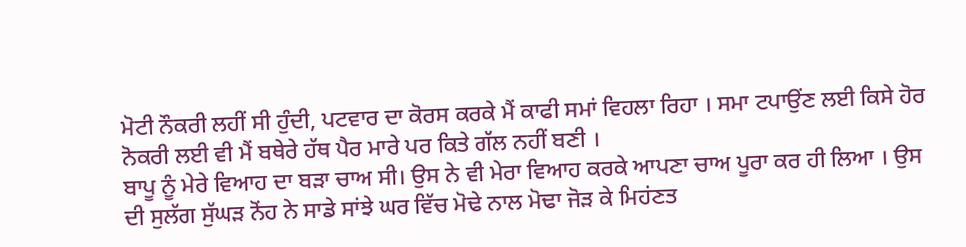ਮੋਟੀ ਨੌਕਰੀ ਲਹੀਂ ਸੀ ਹੁੰਦੀ, ਪਟਵਾਰ ਦਾ ਕੋਰਸ ਕਰਕੇ ਮੈਂ ਕਾਫੀ ਸਮਾਂ ਵਿਹਲਾ ਰਿਹਾ । ਸਮਾ ਟਪਾਉਂਣ ਲਈ ਕਿਸੇ ਹੋਰ ਨੋਕਰੀ ਲਈ ਵੀ ਮੈਂ ਬਥੇਰੇ ਹੱਥ ਪੈਰ ਮਾਰੇ ਪਰ ਕਿਤੇ ਗੱਲ ਨਹੀਂ ਬਣੀ ।
ਬਾਪੂ ਨੂੰ ਮੇਰੇ ਵਿਆਹ ਦਾ ਬੜਾ ਚਾਅ ਸੀ। ਉਸ ਨੇ ਵੀ ਮੇਰਾ ਵਿਆਹ ਕਰਕੇ ਆਪਣਾ ਚਾਅ ਪੂਰਾ ਕਰ ਹੀ ਲਿਆ । ਉਸ ਦੀ ਸੁਲੱਗ ਸੁੱਘੜ ਨੋਂਹ ਨੇ ਸਾਡੇ ਸਾਂਝੇ ਘਰ ਵਿੱਚ ਮੋਢੇ ਨਾਲ ਮੋਢਾ ਜੋੜ ਕੇ ਮਿਹਂਣਤ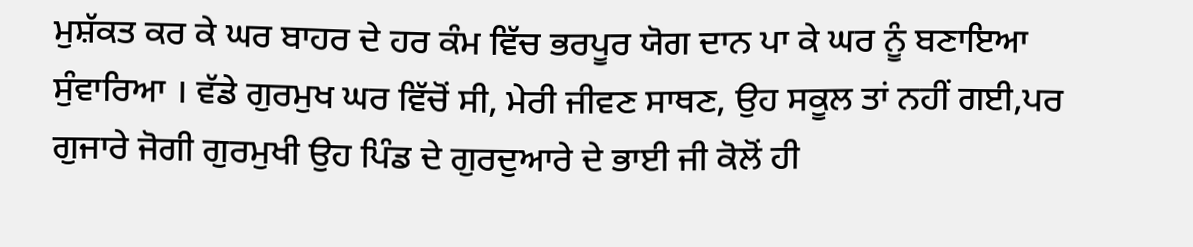ਮੁਸ਼ੱਕਤ ਕਰ ਕੇ ਘਰ ਬਾਹਰ ਦੇ ਹਰ ਕੰਮ ਵਿੱਚ ਭਰਪੂਰ ਯੋਗ ਦਾਨ ਪਾ ਕੇ ਘਰ ਨੂੰ ਬਣਾਇਆ ਸੁੰਵਾਰਿਆ । ਵੱਡੇ ਗੁਰਮੁਖ ਘਰ ਵਿੱਚੋਂ ਸੀ, ਮੇਰੀ ਜੀਵਣ ਸਾਥਣ, ਉਹ ਸਕੂਲ ਤਾਂ ਨਹੀਂ ਗਈ,ਪਰ ਗੁਜਾਰੇ ਜੋਗੀ ਗੁਰਮੁਖੀ ਉਹ ਪਿੰਡ ਦੇ ਗੁਰਦੁਆਰੇ ਦੇ ਭਾਈ ਜੀ ਕੋਲੋਂ ਹੀ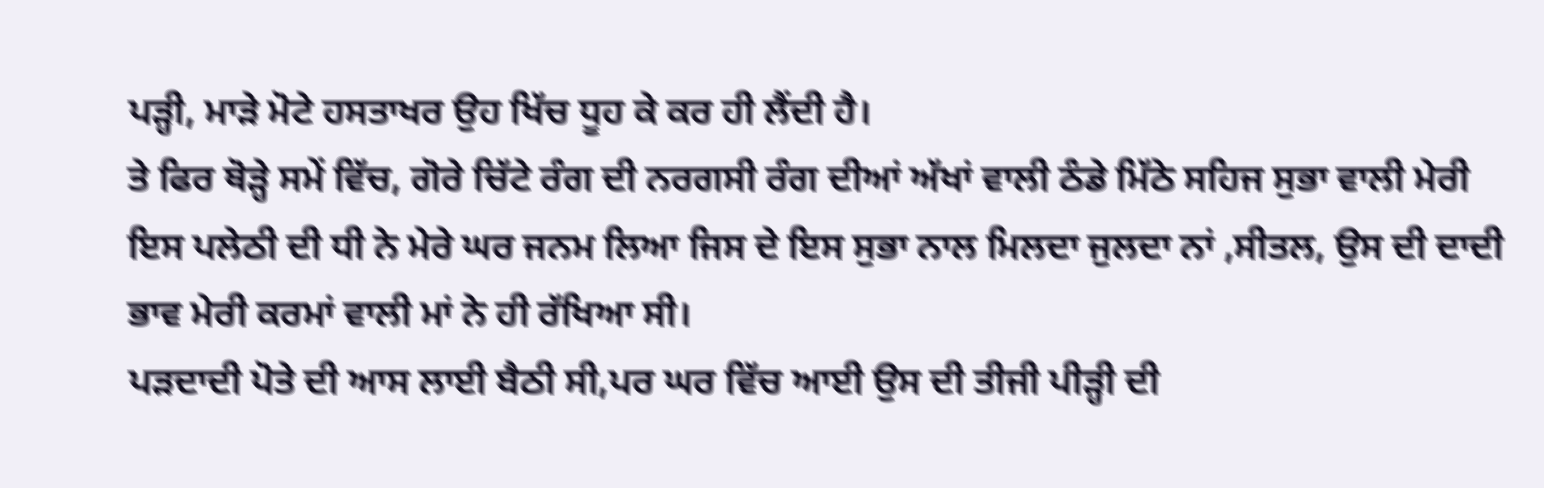ਪੜ੍ਹੀ, ਮਾੜੇ ਮੋਟੇ ਹਸਤਾਖਰ ਉਹ ਖਿੱਚ ਧੂਹ ਕੇ ਕਰ ਹੀ ਲੈਂਦੀ ਹੈ।
ਤੇ ਫਿਰ ਥੋੜ੍ਹੇ ਸਮੇਂ ਵਿੱਚ, ਗੋਰੇ ਚਿੱਟੇ ਰੰਗ ਦੀ ਨਰਗਸੀ ਰੰਗ ਦੀਆਂ ਅੱਖਾਂ ਵਾਲੀ ਠੰਡੇ ਮਿੱਠੇ ਸਹਿਜ ਸੁਭਾ ਵਾਲੀ ਮੇਰੀ ਇਸ ਪਲੇਠੀ ਦੀ ਧੀ ਨੇ ਮੇਰੇ ਘਰ ਜਨਮ ਲਿਆ ਜਿਸ ਦੇ ਇਸ ਸੁਭਾ ਨਾਲ ਮਿਲਦਾ ਜੁਲਦਾ ਨਾਂ ,ਸੀਤਲ, ਉਸ ਦੀ ਦਾਦੀ ਭਾਵ ਮੇਰੀ ਕਰਮਾਂ ਵਾਲੀ ਮਾਂ ਨੇ ਹੀ ਰੱਖਿਆ ਸੀ।
ਪੜਦਾਦੀ ਪੋਤੇ ਦੀ ਆਸ ਲਾਈ ਬੈਠੀ ਸੀ,ਪਰ ਘਰ ਵਿੱਚ ਆਈ ਉਸ ਦੀ ਤੀਜੀ ਪੀੜ੍ਹੀ ਦੀ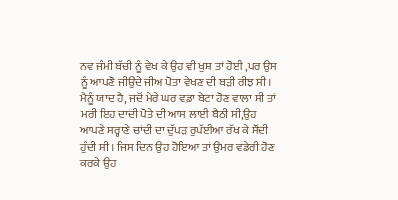ਨਵ ਜੰਮੀ ਬੱਚੀ ਨੂੰ ਵੇਖ ਕੇ ਉਹ ਵੀ ਖੁਸ਼ ਤਾਂ ਹੋਈ ,ਪਰ ਉਸ ਨੂੰ ਆਪਣੋ ਜੀਉਂਦੇ ਜੀਅ ਪੋਤਾ ਵੇਖਣ ਦੀ ਬੜੀ ਰੀਝ ਸੀ।
ਮੈਨੂੰ ਯਾਦ ਹੈ, ਜਦੋਂ ਮੇਰੇ ਘਰ ਵ਼ਡਾ ਬੇਟਾ ਹੋਣ ਵਾਲਾ ਸੀ ਤਾਂ ਮਰੀ ਇਹ ਦਾਦੀ ਪੋਤੇ ਦੀ ਆਸ ਲਾਈ ਬੈਠੀ ਸੀ,ਉਹ ਆਪਣੇ ਸਰ੍ਹਾਣੇ ਚਾਂਦੀ ਦਾ ਦੁੱਪੜ ਰੁਪੱਈਆ ਰੱਖ ਕੇ ਸੌਂਦੀ ਹੁੰਦੀ ਸੀ। ਜਿਸ ਦਿਨ ਉਹ ਹੋਇਆ ਤਾਂ ਉਮਰ ਵਡੇਰੀ ਹੋਣ ਕਰਕੇ ਉਹ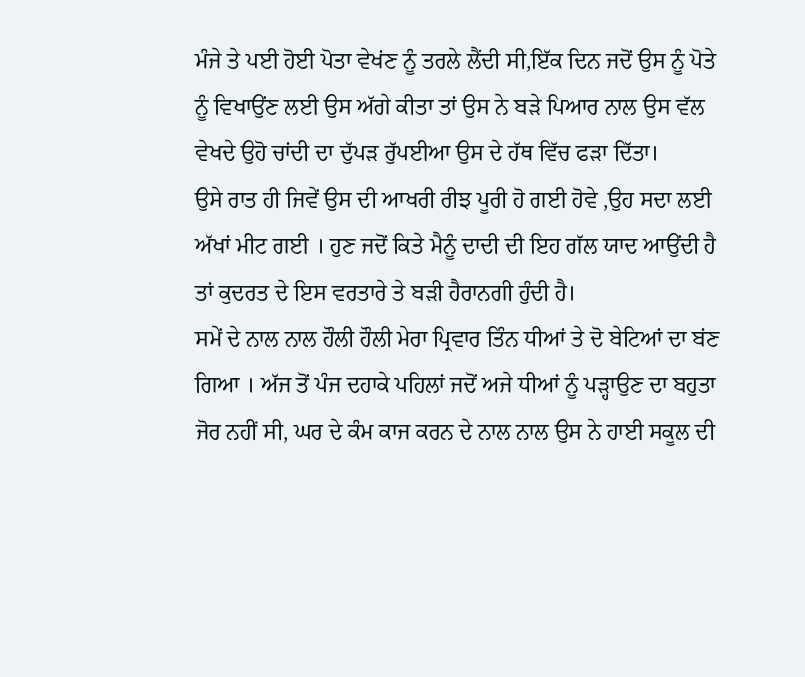ਮੰਜੇ ਤੇ ਪਈ ਹੋਈ ਪੋਤਾ ਵੇਖਂਣ ਨੂੰ ਤਰਲੇ ਲੈਂਦੀ ਸੀ,ਇੱਕ ਦਿਨ ਜਦੋਂ ਉਸ ਨੂੰ ਪੋਤੇ ਨੂੰ ਵਿਖਾਉਂਣ ਲਈ ਉਸ ਅੱਗੇ ਕੀਤਾ ਤਾਂ ਉਸ ਨੇ ਬੜੇ ਪਿਆਰ ਨਾਲ ਉਸ ਵੱਲ ਵੇਖਦੇ ਉਹੋ ਚਾਂਦੀ ਦਾ ਦੁੱਪੜ ਰੁੱਪਈਆ ਉਸ ਦੇ ਹੱਥ ਵਿੱਚ ਫੜਾ ਦਿੱਤਾ।
ਉਸੇ ਰਾਤ ਹੀ ਜਿਵੇਂ ਉਸ ਦੀ ਆਖਰੀ ਰੀਝ ਪੂਰੀ ਹੋ ਗਈ ਹੋਵੇ ,ਉਹ ਸਦਾ ਲਈ ਅੱਖਾਂ ਮੀਟ ਗਈ । ਹੁਣ ਜਦੋਂ ਕਿਤੇ ਮੈਨੂੰ ਦਾਦੀ ਦੀ ਇਹ ਗੱਲ ਯਾਦ ਆਉਂਦੀ ਹੈ ਤਾਂ ਕੁਦਰਤ ਦੇ ਇਸ ਵਰਤਾਰੇ ਤੇ ਬੜੀ ਹੈਰਾਨਗੀ ਹੁੰਦੀ ਹੈ।
ਸਮੇਂ ਦੇ ਨਾਲ ਨਾਲ ਹੌਲੀ ਹੌਲੀ ਮੇਰਾ ਪ੍ਰਿਵਾਰ ਤਿੰਨ ਧੀਆਂ ਤੇ ਦੋ ਬੇਟਿਆਂ ਦਾ ਬਂਣ ਗਿਆ । ਅੱਜ ਤੋਂ ਪੰਜ ਦਹਾਕੇ ਪਹਿਲਾਂ ਜਦੋਂ ਅਜੇ ਧੀਆਂ ਨੂੰ ਪੜ੍ਹਾਉਣ ਦਾ ਬਹੁਤਾ ਜੋਰ ਨਹੀਂ ਸੀ, ਘਰ ਦੇ ਕੰਮ ਕਾਜ ਕਰਨ ਦੇ ਨਾਲ ਨਾਲ ਉਸ ਨੇ ਹਾਈ ਸਕੂਲ ਦੀ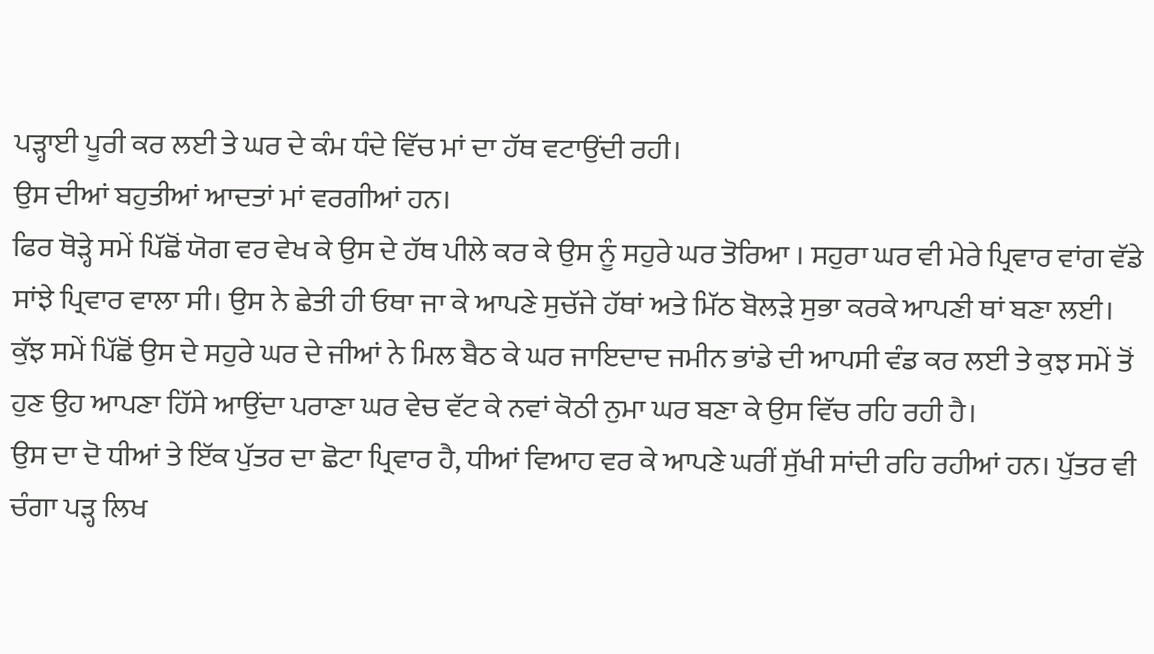ਪੜ੍ਹਾਈ ਪੂਰੀ ਕਰ ਲਈ ਤੇ ਘਰ ਦੇ ਕੰਮ ਧੰਦੇ ਵਿੱਚ ਮਾਂ ਦਾ ਹੱਥ ਵਟਾਉਂਦੀ ਰਹੀ।
ਉਸ ਦੀਆਂ ਬਹੁਤੀਆਂ ਆਦਤਾਂ ਮਾਂ ਵਰਗੀਆਂ ਹਨ।
ਫਿਰ ਥੋੜ੍ਹੇ ਸਮੇਂ ਪਿੱਛੋਂ ਯੋਗ ਵਰ ਵੇਖ ਕੇ ਉਸ ਦੇ ਹੱਥ ਪੀਲੇ ਕਰ ਕੇ ਉਸ ਨੂੰ ਸਹੁਰੇ ਘਰ ਤੋਰਿਆ । ਸਹੁਰਾ ਘਰ ਵੀ ਮੇਰੇ ਪ੍ਰਿਵਾਰ ਵਾਂਗ ਵੱਡੇ ਸਾਂਝੇ ਪ੍ਰਿਵਾਰ ਵਾਲਾ ਸੀ। ਉਸ ਨੇ ਛੇਤੀ ਹੀ ਓਥਾ ਜਾ ਕੇ ਆਪਣੇ ਸੁਚੱਜੇ ਹੱਥਾਂ ਅਤੇ ਮਿੱਠ ਬੋਲੜੇ ਸੁਭਾ ਕਰਕੇ ਆਪਣੀ ਥਾਂ ਬਣਾ ਲਈ। ਕੁੱਝ ਸਮੇਂ ਪਿੱਛੋਂ ਉਸ ਦੇ ਸਹੁਰੇ ਘਰ ਦੇ ਜੀਆਂ ਨੇ ਮਿਲ ਬੈਠ ਕੇ ਘਰ ਜਾਇਦਾਦ ਜਮੀਨ ਭਾਂਡੇ ਦੀ ਆਪਸੀ ਵੰਡ ਕਰ ਲਈ ਤੇ ਕੁਝ ਸਮੇਂ ਤੋਂ ਹੁਣ ਉਹ ਆਪਣਾ ਹਿੱਸੇ ਆਉਂਦਾ ਪਰਾਣਾ ਘਰ ਵੇਚ ਵੱਟ ਕੇ ਨਵਾਂ ਕੋਠੀ ਨੁਮਾ ਘਰ ਬਣਾ ਕੇ ਉਸ ਵਿੱਚ ਰਹਿ ਰਹੀ ਹੈ।
ਉਸ ਦਾ ਦੋ ਧੀਆਂ ਤੇ ਇੱਕ ਪੁੱਤਰ ਦਾ ਛੋਟਾ ਪ੍ਰਿਵਾਰ ਹੈ, ਧੀਆਂ ਵਿਆਹ ਵਰ ਕੇ ਆਪਣੇ ਘਰੀਂ ਸੁੱਖੀ ਸਾਂਦੀ ਰਹਿ ਰਹੀਆਂ ਹਨ। ਪੁੱਤਰ ਵੀ ਚੰਗਾ ਪੜ੍ਹ ਲਿਖ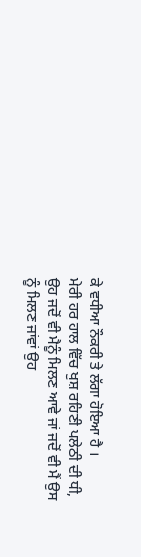ਕੇ ਵਧੀਆ ਨੌਕਰੀ ਤੇ ਲੱਗਾ ਹੋਇਆ ਹੈ ।
ਮੇਰੀ ਹਰ ਹਾਲ ਵਿੱਚ ਖੁਸ਼ ਰਹਿਣੀ ਪਲੇਠੀ ਦੀ ਧੀ, ਉਹ ਜਦੋਂ ਵੀ ਮੈਨੂੰ ਮਿਲਣ ਆਵੇ ਜਾਂ ਜਦੋਂ ਵੀ ਮੈਂ ਉਸ ਨੂੰ ਮਿਲਣ ਜਾਂਵਾਂ ਉਹ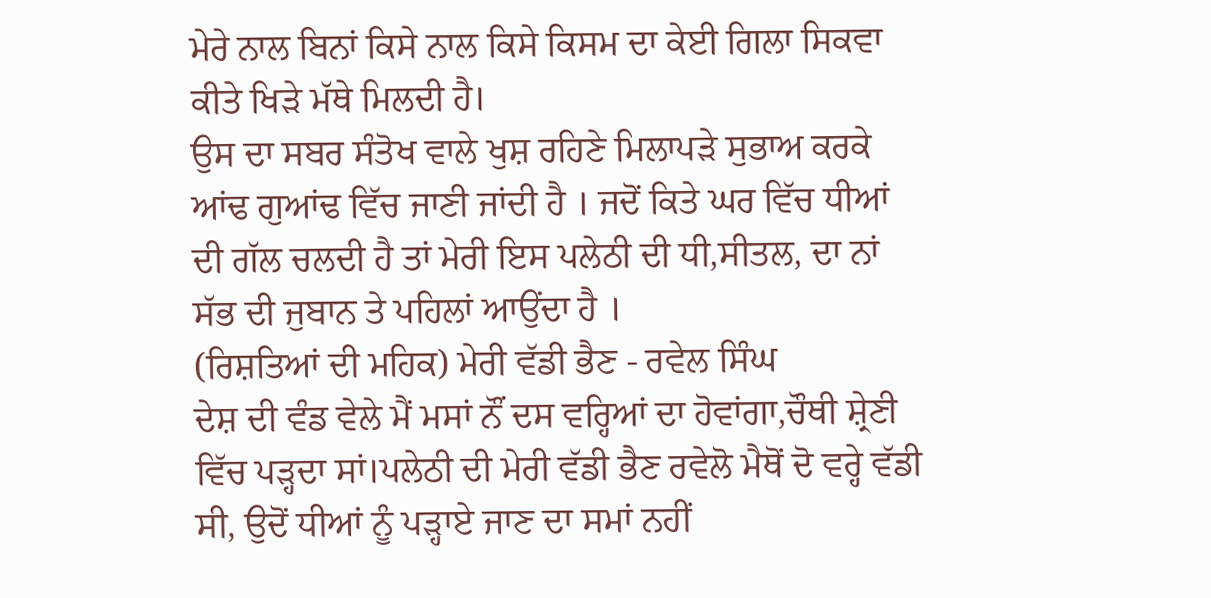ਮੇਰੇ ਨਾਲ ਬਿਨਾਂ ਕਿਸੇ ਨਾਲ ਕਿਸੇ ਕਿਸਮ ਦਾ ਕੇਈ ਗਿਲਾ ਸਿਕਵਾ ਕੀਤੇ ਖਿੜੇ ਮੱਥੇ ਮਿਲਦੀ ਹੈ।
ਉਸ ਦਾ ਸਬਰ ਸੰਤੋਖ ਵਾਲੇ ਖੁਸ਼ ਰਹਿਣੇ ਮਿਲਾਪੜੇ ਸੁਭਾਅ ਕਰਕੇ ਆਂਢ ਗੁਆਂਢ ਵਿੱਚ ਜਾਣੀ ਜਾਂਦੀ ਹੈ । ਜਦੋਂ ਕਿਤੇ ਘਰ ਵਿੱਚ ਧੀਆਂ ਦੀ ਗੱਲ ਚਲਦੀ ਹੈ ਤਾਂ ਮੇਰੀ ਇਸ ਪਲੇਠੀ ਦੀ ਧੀ,ਸੀਤਲ, ਦਾ ਨਾਂ ਸੱਭ ਦੀ ਜੁਬਾਨ ਤੇ ਪਹਿਲਾਂ ਆਉਂਦਾ ਹੈ ।
(ਰਿਸ਼ਤਿਆਂ ਦੀ ਮਹਿਕ) ਮੇਰੀ ਵੱਡੀ ਭੈਣ - ਰਵੇਲ ਸਿੰਘ
ਦੇਸ਼ ਦੀ ਵੰਡ ਵੇਲੇ ਮੈਂ ਮਸਾਂ ਨੌਂ ਦਸ ਵਰ੍ਹਿਆਂ ਦਾ ਹੋਵਾਂਗਾ,ਚੌਥੀ ਸ਼੍ਰੇਣੀ ਵਿੱਚ ਪੜ੍ਹਦਾ ਸਾਂ।ਪਲੇਠੀ ਦੀ ਮੇਰੀ ਵੱਡੀ ਭੈਣ ਰਵੇਲੋ ਮੈਥੋਂ ਦੋ ਵਰ੍ਹੇ ਵੱਡੀ ਸੀ, ਉਦੋਂ ਧੀਆਂ ਨੂੰ ਪੜ੍ਹਾਏ ਜਾਣ ਦਾ ਸਮਾਂ ਨਹੀਂ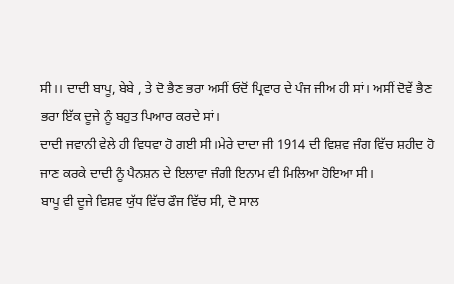ਸੀ।। ਦਾਦੀ ਬਾਪੂ, ਬੇਬੇ , ਤੇ ਦੋ ਭੈਣ ਭਰਾ ਅਸੀਂ ਓਦੋਂ ਪ੍ਰਿਵਾਰ ਦੇ ਪੰਜ ਜੀਅ ਹੀ ਸਾਂ। ਅਸੀਂ ਦੋਵੇਂ ਭੈਣ ਭਰਾ ਇੱਕ ਦੂਜੇ ਨੂੰ ਬਹੁਤ ਪਿਆਰ ਕਰਦੇ ਸਾਂ।
ਦਾਦੀ ਜਵਾਨੀ ਵੇਲੇ ਹੀ ਵਿਧਵਾ ਹੋ ਗਈ ਸੀ।ਮੇਰੇ ਦਾਦਾ ਜੀ 1914 ਦੀ ਵਿਸ਼ਵ ਜੰਗ ਵਿੱਚ ਸ਼ਹੀਦ ਹੋ ਜਾਣ ਕਰਕੇ ਦਾਦੀ ਨੂੰ ਪੈਨਸ਼ਨ ਦੇ ਇਲਾਵਾ ਜੰਗੀ ਇਨਾਮ ਵੀ ਮਿਲਿਆ ਹੋਇਆ ਸੀ।
ਬਾਪੂ ਵੀ ਦੂਜੇ ਵਿਸ਼ਵ ਯੁੱਧ ਵਿੱਚ ਫੌਜ ਵਿੱਚ ਸੀ, ਦੋ ਸਾਲ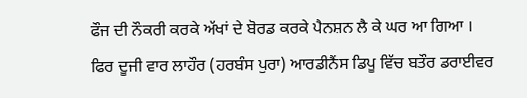ਫੌਜ ਦੀ ਨੌਕਰੀ ਕਰਕੇ ਅੱਖਾਂ ਦੇ ਬੋਰਡ ਕਰਕੇ ਪੈਨਸ਼ਨ ਲੈ ਕੇ ਘਰ ਆ ਗਿਆ ।
ਫਿਰ ਦੂਜੀ ਵਾਰ ਲਾਹੌਰ (ਹਰਬੰਸ ਪੁਰਾ) ਆਰਡੀਨੈਂਸ ਡਿਪੂ ਵਿੱਚ ਬਤੌਰ ਡਰਾਈਵਰ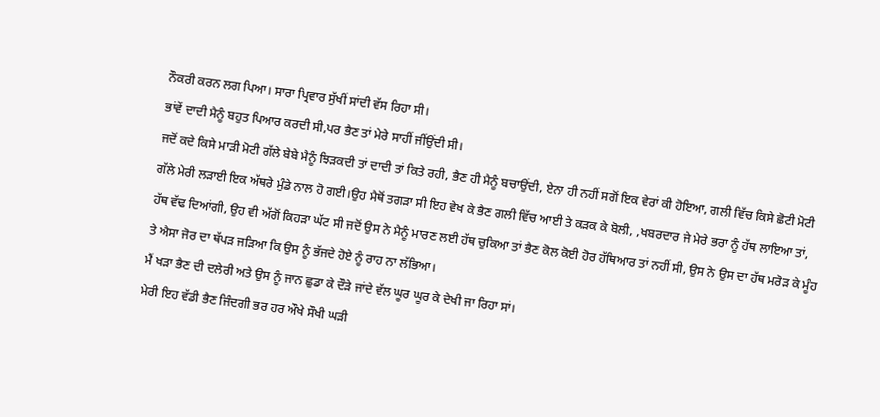ਨੌਕਰੀ ਕਰਨ ਲਗ ਪਿਆ। ਸਾਰਾ ਪ੍ਰਿਵਾਰ ਸੁੱਖੀਂ ਸਾਂਦੀ ਵੱਸ ਰਿਹਾ ਸੀ।
ਭਾਂਵੇਂ ਦਾਦੀ ਮੈਨੂੰ ਬਹੁਤ ਪਿਆਰ ਕਰਦੀ ਸੀ,ਪਰ ਭੈਣ ਤਾਂ ਮੇਰੇ ਸਾਹੀਂ ਜੀਂਉਂਦੀ ਸੀ।
ਜਦੋਂ ਕਦੇ ਕਿਸੇ ਮਾੜੀ ਮੋਟੀ ਗੱਲੇ ਬੇਬੇ ਮੈਨੂੰ ਝਿੜਕਦੀ ਤਾਂ ਦਾਦੀ ਤਾਂ ਕਿਤੇ ਰਹੀ, ਭੈਣ ਹੀ ਮੈਨੂੰ ਬਚਾਉਂਦੀ, ਏਨਾ ਹੀ ਨਹੀਂ ਸਗੋਂ ਇਕ ਵੇਰਾਂ ਕੀ ਹੋਇਆ, ਗਲੀ ਵਿੱਚ ਕਿਸੇ ਛੋਟੀ ਮੋਟੀ ਗੱਲੇ ਮੇਰੀ ਲੜਾਈ ਇਕ ਅੱਥਰੇ ਮੁੰਡੇ ਨਾਲ ਹੋ ਗਈ।ਉਹ ਮੈਥੋਂ ਤਗੜਾ ਸੀ ਇਹ ਵੇਖ ਕੇ ਭੈਣ ਗਲੀ ਵਿੱਚ ਆਈ ਤੇ ਕੜਕ ਕੇ ਬੋਲੀ, ,ਖਬਰਦਾਰ ਜੇ ਮੇਰੇ ਭਰਾ ਨੂੰ ਹੱਥ ਲਾਇਆ ਤਾਂ, ਹੱਥ ਵੱਢ ਦਿਆਂਗੀ, ਉਹ ਵੀ ਅੱਗੋਂ ਕਿਹੜਾ ਘੱਟ ਸੀ ਜਦੋਂ ਉਸ ਨੇ ਮੈਨੂੰ ਮਾਰਣ ਲਈ ਹੱਥ ਚੁਕਿਆ ਤਾਂ ਭੈਣ ਕੋਲ ਕੋਈ ਹੋਰ ਹੱਥਿਆਰ ਤਾਂ ਨਹੀਂ ਸੀ, ਉਸ ਨੇ ਉਸ ਦਾ ਹੱਥ ਮਰੋੜ ਕੇ ਮੂੰਹ ਤੇ ਐਸਾ ਜੋਰ ਦਾ ਥੱਪੜ ਜੜਿਆ ਕਿ ਉਸ ਨੂੰ ਭੱਜਦੇ ਹੋਏ ਨੂੰ ਰਾਹ ਨਾ ਲੱਭਿਆ।
ਮੈਂ ਖੜਾ ਭੈਣ ਦੀ ਦਲੇਰੀ ਅਤੇ ਉਸ ਨੂੰ ਜਾਨ ਛੁਡਾ ਕੇ ਦੌੜੇ ਜਾਂਦੇ ਵੱਲ ਘੂਰ ਘੂਰ ਕੇ ਦੇਖੀ ਜਾ ਰਿਹਾ ਸਾਂ।
ਮੇਰੀ ਇਹ ਵੱਡੀ ਭੈਣ ਜਿੰਦਗੀ ਭਰ ਹਰ ਔਖੇ ਸੌਖੀ ਘੜੀ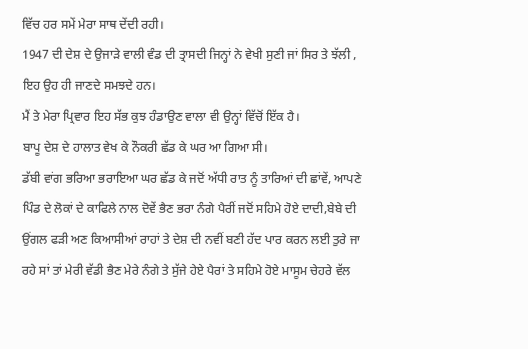ਵਿੱਚ ਹਰ ਸਮੇਂ ਮੇਰਾ ਸਾਥ ਦੇਂਦੀ ਰਹੀ।
1947 ਦੀ ਦੇਸ਼ ਦੇ ਉਜਾੜੇ ਵਾਲੀ ਵੰਡ ਦੀ ਤ੍ਰਾਸਦੀ ਜਿਨ੍ਹਾਂ ਨੇ ਵੇਖੀ ਸੁਣੀ ਜਾਂ ਸਿਰ ਤੇ ਝੱਲੀ , ਇਹ ਉਹ ਹੀ ਜਾਣਦੇ ਸਮਝਦੇ ਹਨ।
ਮੈਂ ਤੇ ਮੇਰਾ ਪ੍ਰਿਵਾਰ ਇਹ ਸੱਭ ਕੁਝ ਹੰਡਾਉਣ ਵਾਲਾ ਵੀ ਉਨ੍ਹਾਂ ਵਿੱਚੋਂ ਇੱਕ ਹੈ।
ਬਾਪੂ ਦੇਸ਼ ਦੇ ਹਾਲਾਤ ਵੇਖ ਕੇ ਨੌਕਰੀ ਛੱਡ ਕੇ ਘਰ ਆ ਗਿਆ ਸੀ।
ਡੱਬੀ ਵਾਂਗ ਭਰਿਆ ਭਰਾਇਆ ਘਰ ਛੱਡ ਕੇ ਜਦੋਂ ਅੱਧੀ ਰਾਤ ਨੂੰ ਤਾਰਿਆਂ ਦੀ ਛਾਂਵੇਂ, ਆਪਣੇ ਪਿੰਡ ਦੇ ਲੋਕਾਂ ਦੇ ਕਾਫਿਲੇ ਨਾਲ ਦੋਵੇਂ ਭੈਣ ਭਰਾ ਨੰਗੇ ਪੈਰੀਂ ਜਦੋਂ ਸਹਿਮੇ ਹੋਏ ਦਾਦੀ,ਬੇਬੇ ਦੀ ਉਂਗਲ ਫੜੀ ਅਣ ਕਿਆਸੀਆਂ ਰਾਹਾਂ ਤੇ ਦੇਸ਼ ਦੀ ਨਵੀਂ ਬਣੀ ਹੱਦ ਪਾਰ ਕਰਨ ਲਈ ਤੁਰੇ ਜਾ ਰਹੇ ਸਾਂ ਤਾਂ ਮੇਰੀ ਵੱਡੀ ਭੈਣ ਮੇਰੇ ਨੰਗੇ ਤੇ ਸੁੱਜੇ ਹੇਏ ਪੈਰਾਂ ਤੇ ਸਹਿਮੇ ਹੋਏ ਮਾਸੂਮ ਚੇਹਰੇ ਵੱਲ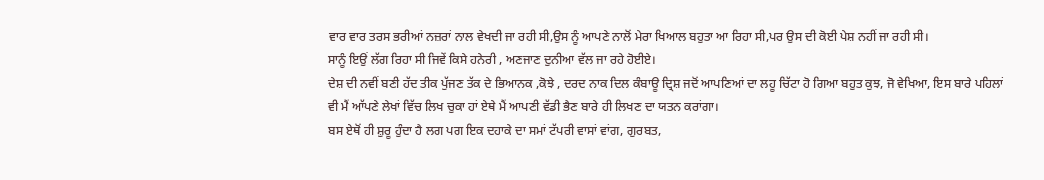ਵਾਰ ਵਾਰ ਤਰਸ ਭਰੀਆਂ ਨਜ਼ਰਾਂ ਨਾਲ ਵੇਖਦੀ ਜਾ ਰਹੀ ਸੀ,ਉਸ ਨੂੰ ਆਪਣੇ ਨਾਲੋਂ ਮੇਰਾ ਖਿਆਲ ਬਹੁਤਾ ਆ ਰਿਹਾ ਸੀ,ਪਰ ਉਸ ਦੀ ਕੋਈ ਪੇਸ਼ ਨਹੀਂ ਜਾ ਰਹੀ ਸੀ।
ਸਾਨੂੰ ਇਉਂ ਲੱਗ ਰਿਹਾ ਸੀ ਜਿਵੇਂ ਕਿਸੇ ਹਨੇਰੀ , ਅਣਜਾਣ ਦੁਨੀਆ ਵੱਲ ਜਾ ਰਹੇ ਹੋਈਏ।
ਦੇਸ਼ ਦੀ ਨਵੀਂ ਬਣੀ ਹੱਦ ਤੀਕ ਪੁੱਜਣ ਤੱਕ ਦੇ ਭਿਆਨਕ ,ਕੋਝੇ , ਦਰਦ ਨਾਕ ਦਿਲ ਕੰਬਾਊ ਦ੍ਰਿਸ਼ ਜਦੋਂ ਆਪਣਿਆਂ ਦਾ ਲਹੂ ਚਿੱਟਾ ਹੋ ਗਿਆ ਬਹੁਤ ਕੁਝ, ਜੋ ਵੇਖਿਆ, ਇਸ ਬਾਰੇ ਪਹਿਲਾਂ ਵੀ ਮੈਂ ਆੱਪਣੇ ਲੇਖਾਂ ਵਿੱਚ ਲਿਖ ਚੁਕਾ ਹਾਂ ਏਥੇ ਮੈਂ ਆਪਣੀ ਵੱਡੀ ਭੈਣ ਬਾਰੇ ਹੀ ਲਿਖਣ ਦਾ ਯਤਨ ਕਰਾਂਗਾ।
ਬਸ ਏਥੋਂ ਹੀ ਸ਼ੁਰੂ ਹੁੰਦਾ ਹੈ ਲਗ ਪਗ ਇਕ ਦਹਾਕੇ ਦਾ ਸਮਾਂ ਟੱਪਰੀ ਵਾਸਾਂ ਵਾਂਗ, ਗੁਰਬਤ,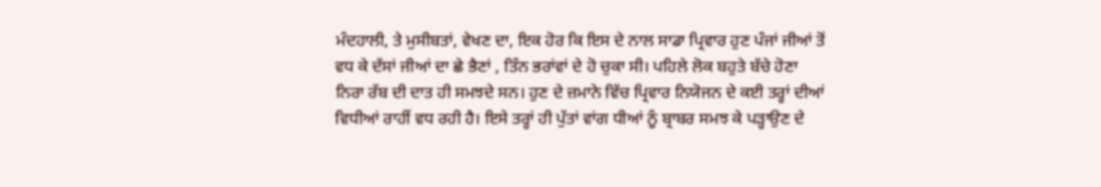ਮੰਦਹਾਲੀ, ਤੇ ਮੁਸੀਬਤਾਂ, ਵੇਖਣ ਦਾ, ਇਕ ਹੋਰ ਕਿ ਇਸ ਦੇ ਨਾਲ ਸਾਡਾ ਪ੍ਰਿਵਾਰ ਹੁਣ ਪੰਜਾਂ ਜੀਆਂ ਤੋਂ ਵਧ ਕੇ ਦੱਸਾਂ ਜੀਆਂ ਦਾ ਛੇ ਭੈਣਾਂ , ਤਿੰਨ ਭਰਾਂਵਾਂ ਦੇ ਹੋ ਚੁਕਾ ਸੀ। ਪਹਿਲੇ ਲੋਕ ਬਹੁਤੇ ਬੱਚੇ ਹੋਣਾ ਨਿਰਾ ਰੱਬ ਦੀ ਦਾਤ ਹੀ ਸਮਝਦੇ ਸਨ। ਹੁਣ ਦੇ ਜ਼ਮਾਨੇ ਵਿੱਚ ਪ੍ਰਿਵਾਰ ਨਿਯੋਜਨ ਦੇ ਕਈ ਤਰ੍ਹਾਂ ਦੀਆਂ ਵਿਧੀਆਂ ਰਾਹੀਂ ਵਧ ਰਹੀ ਹੈ। ਇਸੇ ਤਰ੍ਹਾਂ ਹੀ ਪੁੱਤਾਂ ਵਾਂਗ ਧੀਆਂ ਨੂੰ ਬ੍ਰਾਬਰ ਸਮਝ ਕੇ ਪੜ੍ਹਾਉਣ ਦੇ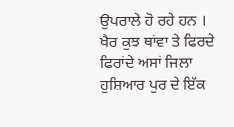ਉਪਰਾਲੇ ਹੋ ਰਹੇ ਹਨ ।
ਖੈਰ ਕੁਝ ਥਾਂਵਾ ਤੇ ਫਿਰਦੇ ਫਿਰਾਂਦੇ ਅਸਾਂ ਜਿਲਾ ਹੁਸ਼ਿਆਰ ਪੁਰ ਦੇ ਇੱਕ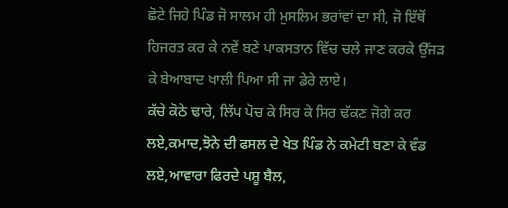ਛੋਟੇ ਜਿਹੇ ਪਿੰਡ ਜੋ ਸਾਲਮ ਹੀ ਮੁਸਲਿਮ ਭਰਾਂਵਾਂ ਦਾ ਸੀ, ਜੋ ਇੱਥੋਂ ਹਿਜਰਤ ਕਰ ਕੇ ਨਵੇਂ ਬਣੇ ਪਾਕਸਤਾਨ ਵਿੱਚ ਚਲੇ ਜਾਣ ਕਰਕੇ ਉੱਜੜ ਕੇ ਬੇਆਬਾਦ ਖਾਲੀ ਪਿਆ ਸੀ ਜਾ ਡੇਰੇ ਲਾਏ।
ਕੱਚੇ ਕੋਠੇ ਢਾਰੇ, ਲਿੱਪ ਪੋਚ ਕੇ ਸਿਰ ਕੇ ਸਿਰ ਢੱਕਣ ਜੋਗੇ ਕਰ ਲਏ,ਕਮਾਦ,ਝੋਨੇ ਦੀ ਫਸਲ ਦੇ ਖੇਤ ਪਿੰਡ ਨੇ ਕਮੇਟੀ ਬਣਾ ਕੇ ਵੰਡ ਲਏ,ਆਵਾਰਾ ਫਿਰਦੇ ਪਸ਼ੂ ਬੈਲ,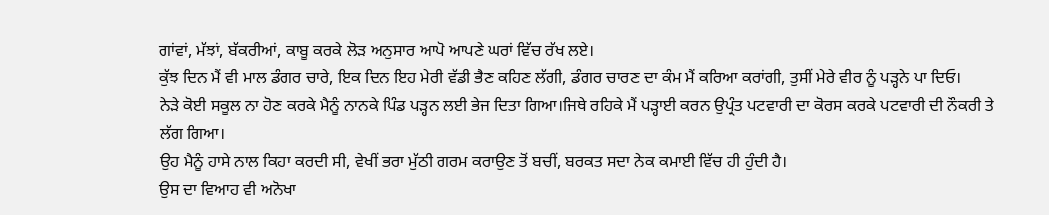ਗਾਂਵਾਂ, ਮੱਝਾਂ, ਬੱਕਰੀਆਂ, ਕਾਬੂ ਕਰਕੇ ਲੋੜ ਅਨੁਸਾਰ ਆਪੋ ਆਪਣੇ ਘਰਾਂ ਵਿੱਚ ਰੱਖ ਲਏ।
ਕੁੱਝ ਦਿਨ ਮੈਂ ਵੀ ਮਾਲ ਡੰਗਰ ਚਾਰੇ, ਇਕ ਦਿਨ ਇਹ ਮੇਰੀ ਵੱਡੀ ਭੈਣ ਕਹਿਣ ਲੱਗੀ, ਡੰਗਰ ਚਾਰਣ ਦਾ ਕੰਮ ਮੈਂ ਕਰਿਆ ਕਰਾਂਗੀ, ਤੁਸੀਂ ਮੇਰੇ ਵੀਰ ਨੂੰ ਪੜ੍ਹਨੇ ਪਾ ਦਿਓ।
ਨੇੜੇ ਕੋਈ ਸਕੂਲ ਨਾ ਹੋਣ ਕਰਕੇ ਮੈਨੂੰ ਨਾਨਕੇ ਪਿੰਡ ਪੜ੍ਹਨ ਲਈ ਭੇਜ ਦਿਤਾ ਗਿਆ।ਜਿਥੇ ਰਹਿਕੇ ਮੈਂ ਪੜ੍ਹਾਈ ਕਰਨ ਉਪ੍ਰੰਤ ਪਟਵਾਰੀ ਦਾ ਕੋਰਸ ਕਰਕੇ ਪਟਵਾਰੀ ਦੀ ਨੌਕਰੀ ਤੇ ਲੱਗ ਗਿਆ।
ਉਹ ਮੈਨੂੰ ਹਾਸੇ ਨਾਲ ਕਿਹਾ ਕਰਦੀ ਸੀ, ਵੇਖੀਂ ਭਰਾ ਮੁੱਠੀ ਗਰਮ ਕਰਾਉਣ ਤੋਂ ਬਚੀਂ, ਬਰਕਤ ਸਦਾ ਨੇਕ ਕਮਾਈ ਵਿੱਚ ਹੀ ਹੁੰਦੀ ਹੈ।
ਉਸ ਦਾ ਵਿਆਹ ਵੀ ਅਨੋਖਾ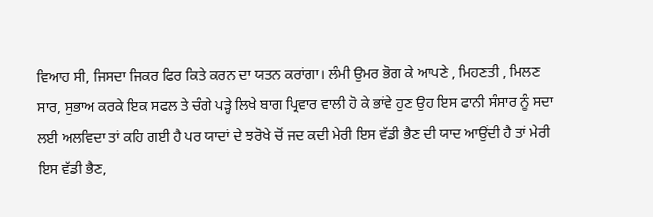ਵਿਆਹ ਸੀ, ਜਿਸਦਾ ਜਿਕਰ ਫਿਰ ਕਿਤੇ ਕਰਨ ਦਾ ਯਤਨ ਕਰਾਂਗਾ। ਲੰਮੀ ਉਮਰ ਭੋਗ ਕੇ ਆਪਣੇ , ਮਿਹਣਤੀ , ਮਿਲਣ ਸਾਰ, ਸੁਭਾਅ ਕਰਕੇ ਇਕ ਸਫਲ ਤੇ ਚੰਗੇ ਪੜ੍ਹੇ ਲਿਖੇ ਬਾਗ ਪ੍ਰਿਵਾਰ ਵਾਲੀ ਹੋ ਕੇ ਭਾਂਵੇ ਹੁਣ ਉਹ ਇਸ ਫਾਨੀ ਸੰਸਾਰ ਨੂੰ ਸਦਾ ਲਈ ਅਲਵਿਦਾ ਤਾਂ ਕਹਿ ਗਈ ਹੈ ਪਰ ਯਾਦਾਂ ਦੇ ਝਰੋਖੇ ਚੋਂ ਜਦ ਕਦੀ ਮੇਰੀ ਇਸ ਵੱਡੀ ਭੈਣ ਦੀ ਯਾਦ ਆਉਂਦੀ ਹੈ ਤਾਂ ਮੇਰੀ ਇਸ ਵੱਡੀ ਭੈਣ,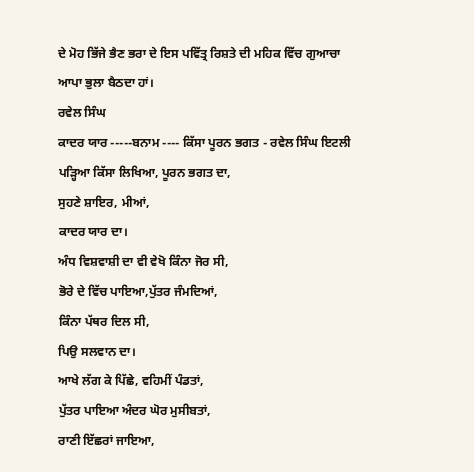ਦੇ ਮੋਹ ਭਿੱਜੇ ਭੈਣ ਭਰਾ ਦੇ ਇਸ ਪਵਿੱਤ੍ਰ ਰਿਸ਼ਤੇ ਦੀ ਮਹਿਕ ਵਿੱਚ ਗੁਆਚਾ ਆਪਾ ਭੁਲਾ ਬੈਠਦਾ ਹਾਂ।
ਰਵੇਲ ਸਿੰਘ
ਕਾਦਰ ਯਾਰ -----ਬਨਾਮ ---- ਕਿੱਸਾ ਪੂਰਨ ਭਗਤ - ਰਵੇਲ ਸਿੰਘ ਇਟਲੀ
ਪੜ੍ਹਿਆ ਕਿੱਸਾ ਲਿਖਿਆ, ਪੂਰਨ ਭਗਤ ਦਾ,
ਸੁਹਣੇ ਸ਼ਾਇਰ, ਮੀਆਂ,
ਕਾਦਰ ਯਾਰ ਦਾ।
ਅੰਧ ਵਿਸ਼ਵਾਸ਼ੀ ਦਾ ਵੀ ਵੇਖੋ ਕਿੰਨਾ ਜੋਰ ਸੀ,
ਭੋਰੇ ਦੇ ਵਿੱਚ ਪਾਇਆ,ਪੁੱਤਰ ਜੰਮਦਿਆਂ,
ਕਿੰਨਾ ਪੱਥਰ ਦਿਲ ਸੀ,
ਪਿਉ ਸਲਵਾਨ ਦਾ।
ਆਖੇ ਲੱਗ ਕੇ ਪਿੱਛੇ, ਵਹਿਮੀਂ ਪੰਡਤਾਂ,
ਪੁੱਤਰ ਪਾਇਆ ਅੰਦਰ ਘੋਰ ਮੁਸੀਬਤਾਂ,
ਰਾਣੀ ਇੱਛਰਾਂ ਜਾਇਆ,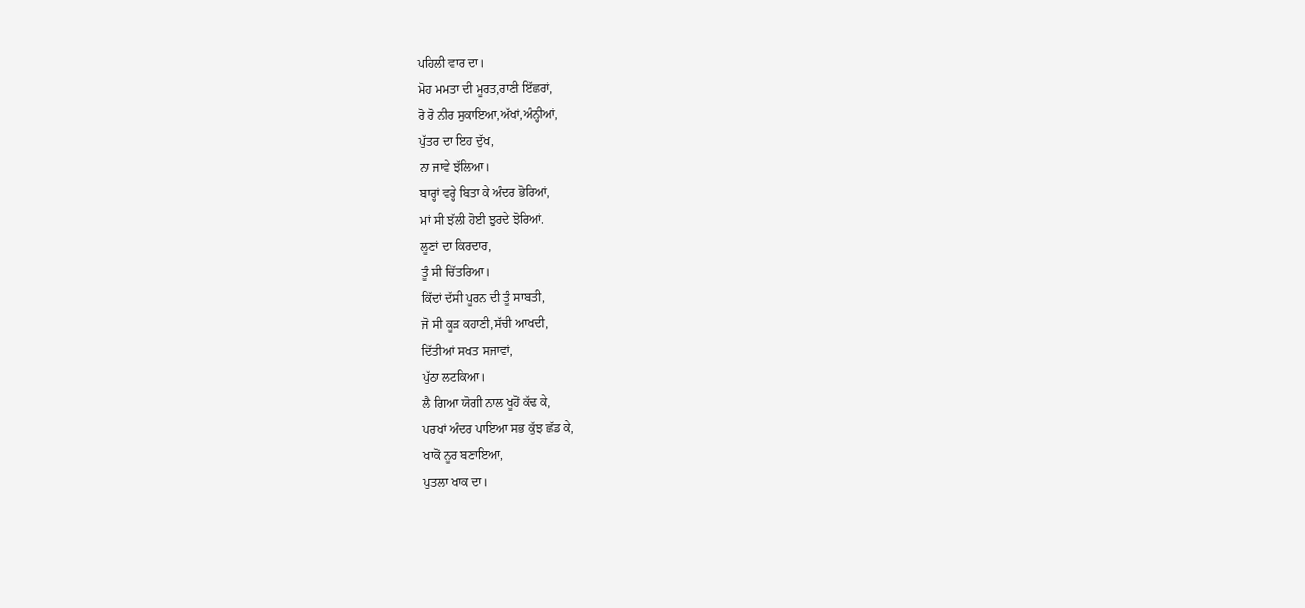ਪਹਿਲੀ ਵਾਰ ਦਾ।
ਮੋਹ ਮਮਤਾ ਦੀ ਮੂਰਤ,ਰਾਣੀ ਇੱਛਰਾਂ,
ਰੋ ਰੋ ਨੀਰ ਸੁਕਾਇਆ,ਅੱਖਾਂ,ਅੰਨ੍ਹੀਆਂ,
ਪੁੱਤਰ ਦਾ ਇਹ ਦੁੱਖ,
ਨਾ ਜਾਵੇ ਝੱਲਿਆ।
ਬਾਰ੍ਹਾਂ ਵਰ੍ਹੇ ਬਿਤਾ ਕੇ ਅੰਦਰ ਭੋਰਿਆਂ,
ਮਾਂ ਸੀ ਝੱਲੀ ਹੋਈ ਝੁਰਦੇ ਝੋਰਿਆਂ.
ਲੂਣਾਂ ਦਾ ਕਿਰਦਾਰ,
ਤੂੰ ਸੀ ਚਿੱਤਰਿਆ।
ਕਿੱਦਾਂ ਦੱਸੀ ਪੂਰਨ ਦੀ ਤੂੰ ਸਾਬਤੀ,
ਜੋ ਸੀ ਕੂੜ ਕਹਾਣੀ,ਸੱਚੀ ਆਖਦੀ,
ਦਿੱਤੀਆਂ ਸਖਤ ਸਜਾਵਾਂ,
ਪੁੱਠਾ ਲਟਕਿਆ।
ਲੈ ਗਿਆ ਯੋਗੀ ਨਾਲ ਖੂਹੋਂ ਕੱਢ ਕੇ,
ਪਰਖਾਂ ਅੰਦਰ ਪਾਇਆ ਸਭ ਕੁੱਝ ਛੱਡ ਕੇ,
ਖਾਕੋਂ ਨੂਰ ਬਣਾਇਆ,
ਪੁਤਲਾ ਖਾਕ ਦਾ।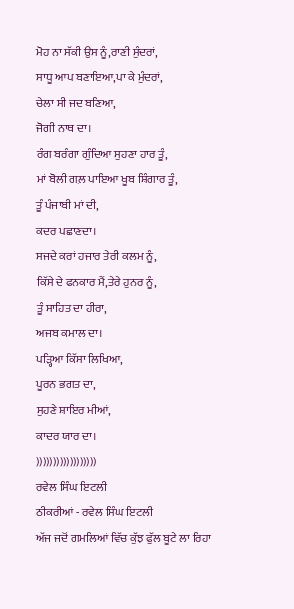ਮੋਹ ਨਾ ਸੱਕੀ ਉਸ ਨੂੰ,ਰਾਣੀ ਸੁੰਦਰਾਂ,
ਸਾਧੂ ਆਪ ਬਣਾਇਆ,ਪਾ ਕੇ ਮੁੰਦਰਾਂ,
ਚੇਲਾ ਸੀ ਜਦ ਬਣਿਆ,
ਜੋਗੀ ਨਾਥ ਦਾ।
ਰੰਗ ਬਰੰਗਾ ਗੁੰਦਿਆ ਸੁਹਣਾ ਹਾਰ ਤੂੰ,
ਮਾਂ ਬੋਲੀ ਗਲ਼ ਪਾਇਆ ਖੂਬ ਸ਼ਿੰਗਾਰ ਤੂੰ,
ਤੂੰ ਪੰਜਾਬੀ ਮਾਂ ਦੀ,
ਕਦਰ ਪਛਾਣਦਾ।
ਸਜਦੇ ਕਰਾਂ ਹਜਾਰ ਤੇਰੀ ਕਲਮ ਨੂੰ,
ਕਿੱਸੇ ਦੇ ਫਨਕਾਰ ਮੈਂ,ਤੇਰੇ ਹੁਨਰ ਨੂੰ,
ਤੂੰ ਸਾਹਿਤ ਦਾ ਹੀਰਾ,
ਅਜਬ ਕਮਾਲ ਦਾ।
ਪੜ੍ਹਿਆ ਕਿੱਸਾ ਲਿਖਿਆ,
ਪੂਰਨ ਭਗਤ ਦਾ,
ਸੁਹਣੇ ਸ਼ਾਇਰ ਮੀਆਂ,
ਕਾਦਰ ਯਾਰ ਦਾ।
))))))))))))))))))
ਰਵੇਲ ਸਿੰਘ ਇਟਲੀ
ਠੀਕਰੀਆਂ - ਰਵੇਲ ਸਿੰਘ ਇਟਲੀ
ਅੱਜ ਜਦੋਂ ਗਮਲਿਆਂ ਵਿੱਚ ਕੁੱਝ ਫੁੱਲ ਬੂਟੇ ਲਾ ਰਿਹਾ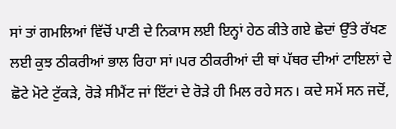ਸਾਂ ਤਾਂ ਗਮਲਿਆਂ ਵਿੱਚੋਂ ਪਾਣੀ ਦੇ ਨਿਕਾਸ ਲਈ ਇਨ੍ਹਾਂ ਹੇਠ ਕੀਤੇ ਗਏ ਛੇਦਾਂ ਉੱਤੇ ਰੱਖਣ ਲਈ ਕੁਝ ਠੀਕਰੀਆਂ ਭਾਲ ਰਿਹਾ ਸਾਂ।ਪਰ ਠੀਕਰੀਆਂ ਦੀ ਥਾਂ ਪੱਥਰ ਦੀਆਂ ਟਾਇਲਾਂ ਦੇ ਛੋਟੇ ਮੋਟੇ ਟੁੱਕੜੇ, ਰੋੜੇ ਸੀਮੈਂਟ ਜਾਂ ਇੱਟਾਂ ਦੇ ਰੋੜੇ ਹੀ ਮਿਲ ਰਹੇ ਸਨ। ਕਦੇ ਸਮੇਂ ਸਨ ਜਦੋਂ,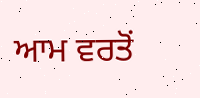ਆਮ ਵਰਤੋਂ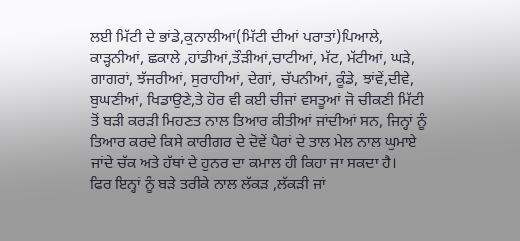ਲਈ ਮਿੱਟੀ ਦੇ ਭਾਂਡੇ,ਕੁਨਾਲੀਆਂ(ਮਿੱਟੀ ਦੀਆਂ ਪਰਾਤਾਂ)ਪਿਆਲੇ, ਕਾੜ੍ਹਨੀਆਂ, ਛਕਾਲੇ ,ਹਾਂਡੀਆਂ,ਤੌੜੀਆਂ,ਚਾਟੀਆਂ, ਮੱਟ, ਮੱਟੀਆਂ, ਘੜੇ, ਗਾਗਰਾਂ, ਝੱਜਰੀਆਂ, ਸੁਰਾਹੀਆਂ, ਦੇਗਾਂ, ਚੱਪਨੀਆਂ, ਕੂੰਡੇ, ਝਾਂਵੇਂ,ਦੀਵੇ, ਬੁਘਣੀਆਂ, ਖਿਡਾਉਣੇ,ਤੇ ਹੋਰ ਵੀ ਕਈ ਚੀਜਾਂ ਵਸਤੂਆਂ ਜੋ ਚੀਕਣੀ ਮਿੱਟੀ ਤੋਂ ਬੜੀ ਕਰੜੀ ਮਿਹਣਤ ਨਾਲ ਤਿਆਰ ਕੀਤੀਆਂ ਜਾਂਦੀਆਂ ਸਨ, ਜਿਨ੍ਹਾਂ ਨੂੰ ਤਿਆਰ ਕਰਦੇ ਕਿਸੇ ਕਾਰੀਗਰ ਦੇ ਦੋਵੇਂ ਪੈਰਾਂ ਦੇ ਤਾਲ ਮੇਲ ਨਾਲ ਘੁਮਾਏ ਜਾਂਦੇ ਚੱਕ ਅਤੇ ਹੱਥਾਂ ਦੇ ਹੁਨਰ ਦਾ ਕਮਾਲ ਹੀ ਕਿਹਾ ਜਾ ਸਕਦਾ ਹੈ।
ਫਿਰ ਇਨ੍ਹਾਂ ਨੂੰ ਬੜੇ ਤਰੀਕੇ ਨਾਲ ਲੱਕੜ ,ਲੱਕੜੀ ਜਾਂ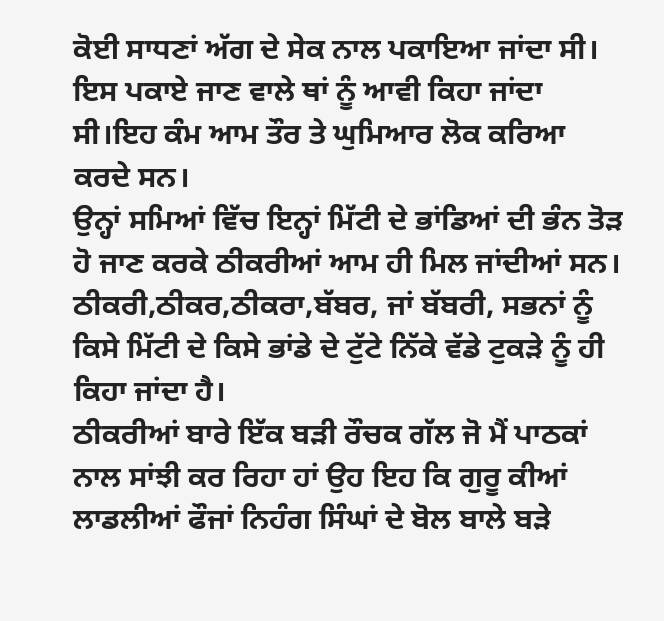ਕੋਈ ਸਾਧਣਾਂ ਅੱਗ ਦੇ ਸੇਕ ਨਾਲ ਪਕਾਇਆ ਜਾਂਦਾ ਸੀ। ਇਸ ਪਕਾਏ ਜਾਣ ਵਾਲੇ ਥਾਂ ਨੂੰ ਆਵੀ ਕਿਹਾ ਜਾਂਦਾ ਸੀ।ਇਹ ਕੰਮ ਆਮ ਤੌਰ ਤੇ ਘੁਮਿਆਰ ਲੋਕ ਕਰਿਆ ਕਰਦੇ ਸਨ।
ਉਨ੍ਹਾਂ ਸਮਿਆਂ ਵਿੱਚ ਇਨ੍ਹਾਂ ਮਿੱਟੀ ਦੇ ਭਾਂਡਿਆਂ ਦੀ ਭੰਨ ਤੋੜ ਹੋ ਜਾਣ ਕਰਕੇ ਠੀਕਰੀਆਂ ਆਮ ਹੀ ਮਿਲ ਜਾਂਦੀਆਂ ਸਨ।
ਠੀਕਰੀ,ਠੀਕਰ,ਠੀਕਰਾ,ਬੱਬਰ, ਜਾਂ ਬੱਬਰੀ, ਸਭਨਾਂ ਨੂੰ ਕਿਸੇ ਮਿੱਟੀ ਦੇ ਕਿਸੇ ਭਾਂਡੇ ਦੇ ਟੁੱਟੇ ਨਿੱਕੇ ਵੱਡੇ ਟੁਕੜੇ ਨੂੰ ਹੀ ਕਿਹਾ ਜਾਂਦਾ ਹੈ।
ਠੀਕਰੀਆਂ ਬਾਰੇ ਇੱਕ ਬੜੀ ਰੌਚਕ ਗੱਲ ਜੋ ਮੈਂ ਪਾਠਕਾਂ ਨਾਲ ਸਾਂਝੀ ਕਰ ਰਿਹਾ ਹਾਂ ਉਹ ਇਹ ਕਿ ਗੁਰੂ ਕੀਆਂ ਲਾਡਲੀਆਂ ਫੌਜਾਂ ਨਿਹੰਗ ਸਿੰਘਾਂ ਦੇ ਬੋਲ ਬਾਲੇ ਬੜੇ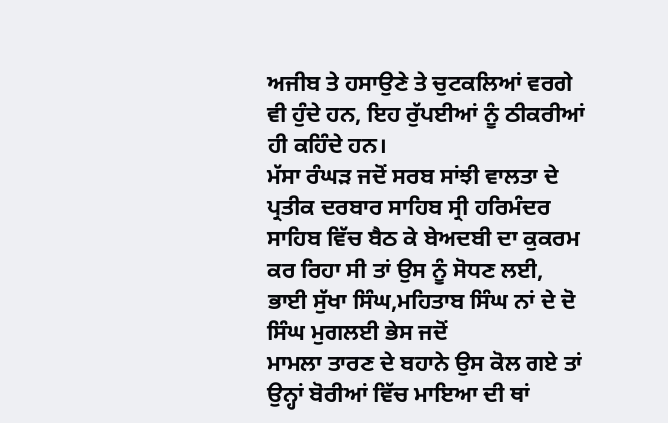ਅਜੀਬ ਤੇ ਹਸਾਉਣੇ ਤੇ ਚੁਟਕਲਿਆਂ ਵਰਗੇ ਵੀ ਹੁੰਦੇ ਹਨ, ਇਹ ਰੁੱਪਈਆਂ ਨੂੰ ਠੀਕਰੀਆਂ ਹੀ ਕਹਿੰਦੇ ਹਨ।
ਮੱਸਾ ਰੰਘੜ ਜਦੋਂ ਸਰਬ ਸਾਂਝੀ ਵਾਲਤਾ ਦੇ ਪ੍ਰਤੀਕ ਦਰਬਾਰ ਸਾਹਿਬ ਸ੍ਰੀ ਹਰਿਮੰਦਰ ਸਾਹਿਬ ਵਿੱਚ ਬੈਠ ਕੇ ਬੇਅਦਬੀ ਦਾ ਕੁਕਰਮ ਕਰ ਰਿਹਾ ਸੀ ਤਾਂ ਉਸ ਨੂੰ ਸੋਧਣ ਲਈ, ਭਾਈ ਸੁੱਖਾ ਸਿੰਘ,ਮਹਿਤਾਬ ਸਿੰਘ ਨਾਂ ਦੇ ਦੋ ਸਿੰਘ ਮੁਗਲਈ ਭੇਸ ਜਦੋਂ
ਮਾਮਲਾ ਤਾਰਣ ਦੇ ਬਹਾਨੇ ਉਸ ਕੋਲ ਗਏ ਤਾਂ ਉਨ੍ਹਾਂ ਬੋਰੀਆਂ ਵਿੱਚ ਮਾਇਆ ਦੀ ਥਾਂ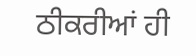ਠੀਕਰੀਆਂ ਹੀ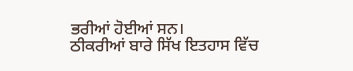ਭਰੀਆਂ ਹੋਈਆਂ ਸਨ।
ਠੀਕਰੀਆਂ ਬਾਰੇ ਸਿੱਖ ਇਤਹਾਸ ਵਿੱਚ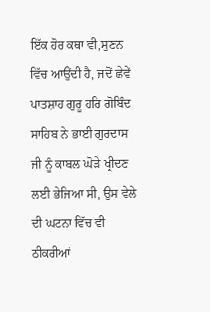ਇੱਕ ਹੋਰ ਕਥਾ ਵੀ,ਸੁਣਨ ਵਿੱਚ ਆਉਂਦੀ ਹੈ, ਜਦੋਂ ਛੇਵੇਂ ਪਾਤਸ਼ਾਹ ਗੁਰੂ ਹਰਿ ਗੋਬਿੰਦ ਸਾਹਿਬ ਨੇ ਭਾਈ ਗੁਰਦਾਸ ਜੀ ਨੂੰ ਕਾਬਲ ਘੋੜੇ ਖ੍ਰੀਦਣ ਲਈ ਭੇਜਿਆ ਸੀ, ਉਸ ਵੇਲੇ ਦੀ ਘਟਨਾ ਵਿੱਚ ਵੀ ਠੀਕਰੀਆਂ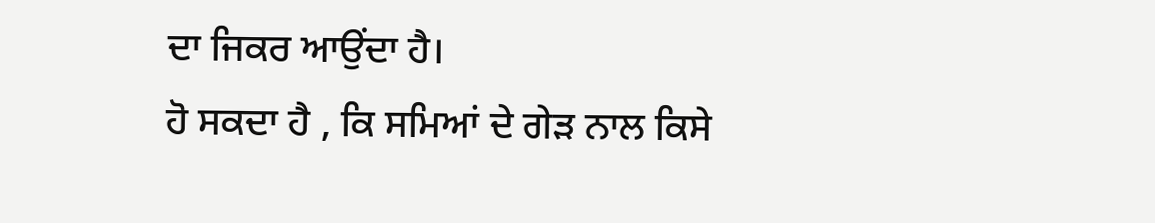ਦਾ ਜਿਕਰ ਆਉਂਦਾ ਹੈ।
ਹੋ ਸਕਦਾ ਹੈ , ਕਿ ਸਮਿਆਂ ਦੇ ਗੇੜ ਨਾਲ ਕਿਸੇ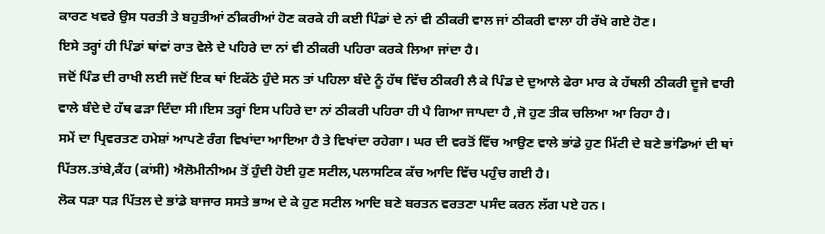ਕਾਰਣ ਖਵਰੇ ਉਸ ਧਰਤੀ ਤੇ ਬਹੁਤੀਆਂ ਠੀਕਰੀਆਂ ਹੋਣ ਕਰਕੇ ਹੀ ਕਈ ਪਿੰਡਾਂ ਦੇ ਨਾਂ ਵੀ ਠੀਕਰੀ ਵਾਲ ਜਾਂ ਠੀਕਰੀ ਵਾਲਾ ਹੀ ਰੱਖੇ ਗਏ ਹੋਣ।
ਇਸੇ ਤਰ੍ਹਾਂ ਹੀ ਪਿੰਡਾਂ ਥਾਂਵਾਂ ਰਾਤ ਵੇਲੇ ਦੇ ਪਹਿਰੇ ਦਾ ਨਾਂ ਵੀ ਠੀਕਰੀ ਪਹਿਰਾ ਕਰਕੇ ਲਿਆ ਜਾਂਦਾ ਹੈ।
ਜਦੋਂ ਪਿੰਡ ਦੀ ਰਾਖੀ ਲਈ ਜਦੋਂ ਇਕ ਥਾਂ ਇਕੱਠੇ ਹੁੰਦੇ ਸਨ ਤਾਂ ਪਹਿਲਾ ਬੰਦੇ ਨੂੰ ਹੱਥ ਵਿੱਚ ਠੀਕਰੀ ਲੈ ਕੇ ਪਿੰਡ ਦੇ ਦੁਆਲੇ ਫੇਰਾ ਮਾਰ ਕੇ ਹੱਥਲੀ ਠੀਕਰੀ ਦੂਜੇ ਵਾਰੀ ਵਾਲੇ ਬੰਦੇ ਦੇ ਹੱਥ ਫੜਾ ਦਿੰਦਾ ਸੀ।ਇਸ ਤਰ੍ਹਾਂ ਇਸ ਪਹਿਰੇ ਦਾ ਨਾਂ ਠੀਕਰੀ ਪਹਿਰਾ ਹੀ ਪੈ ਗਿਆ ਜਾਪਦਾ ਹੈ ,ਜੋ ਹੁਣ ਤੀਕ ਚਲਿਆ ਆ ਰਿਹਾ ਹੈ।
ਸਮੇਂ ਦਾ ਪ੍ਰਿਵਰਤਣ ਹਮੇਸ਼ਾਂ ਆਪਣੇ ਰੰਗ ਵਿਖਾਂਦਾ ਆਇਆ ਹੈ ਤੇ ਵਿਖਾਂਦਾ ਰਹੇਗਾ। ਘਰ ਦੀ ਵਰਤੋਂ ਵਿੱਚ ਆਉਣ ਵਾਲੇ ਭਾਂਡੇ ਹੁਣ ਮਿੱਟੀ ਦੇ ਬਣੇ ਭਾਂਡਿਆਂ ਦੀ ਥਾਂ ਪਿੱਤਲ.ਤਾਂਬੇ,ਕੈਂਹ (ਕਾਂਸੀ) ਐਲੋਮੀਨੀਅਮ ਤੋਂ ਹੁੰਦੀ ਹੋਈ ਹੁਣ ਸਟੀਲ,ਪਲਾਸਟਿਕ ਕੱਚ ਆਦਿ ਵਿੱਚ ਪਹੁੰਚ ਗਈ ਹੈ।
ਲੋਕ ਧੜਾ ਧੜ ਪਿੱਤਲ ਦੇ ਭਾਂਡੇ ਬਾਜਾਰ ਸਸਤੇ ਭਾਅ ਦੇ ਕੇ ਹੁਣ ਸਟੀਲ ਆਦਿ ਬਣੇ ਬਰਤਨ ਵਰਤਣਾ ਪਸੰਦ ਕਰਨ ਲੱਗ ਪਏ ਹਨ।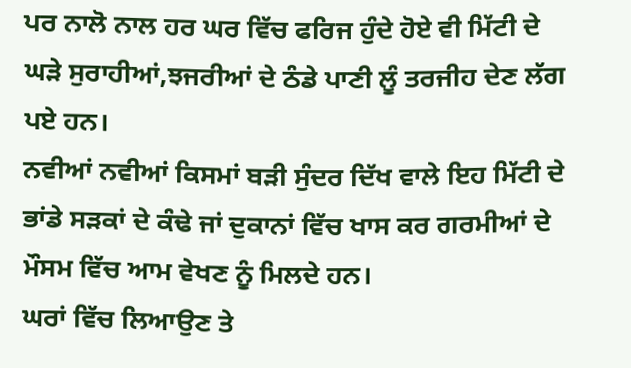ਪਰ ਨਾਲੋ ਨਾਲ ਹਰ ਘਰ ਵਿੱਚ ਫਰਿਜ ਹੁੰਦੇ ਹੋਏ ਵੀ ਮਿੱਟੀ ਦੇ ਘੜੇ ਸੁਰਾਹੀਆਂ,ਝਜਰੀਆਂ ਦੇ ਠੰਡੇ ਪਾਣੀ ਲੂੰ ਤਰਜੀਹ ਦੇਣ ਲੱਗ ਪਏ ਹਨ।
ਨਵੀਆਂ ਨਵੀਆਂ ਕਿਸਮਾਂ ਬੜੀ ਸੁੰਦਰ ਦਿੱਖ ਵਾਲੇ ਇਹ ਮਿੱਟੀ ਦੇ ਭਾਂਡੇ ਸੜਕਾਂ ਦੇ ਕੰਢੇ ਜਾਂ ਦੁਕਾਨਾਂ ਵਿੱਚ ਖਾਸ ਕਰ ਗਰਮੀਆਂ ਦੇ ਮੌਸਮ ਵਿੱਚ ਆਮ ਵੇਖਣ ਨੂੰ ਮਿਲਦੇ ਹਨ।
ਘਰਾਂ ਵਿੱਚ ਲਿਆਉਣ ਤੇ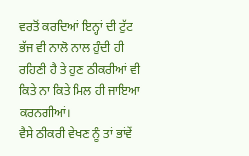ਵਰਤੋਂ ਕਰਦਿਆਂ ਇਨ੍ਹਾਂ ਦੀ ਟੁੱਟ ਭੱਜ ਵੀ ਨਾਲੋ ਨਾਲ ਹੁੰਦੀ ਹੀ ਰਹਿਣੀ ਹੈ ਤੇ ਹੁਣ ਠੀਕਰੀਆਂ ਵੀ ਕਿਤੇ ਨਾ ਕਿਤੇ ਮਿਲ ਹੀ ਜਾਇਆ ਕਰਨਗੀਆਂ।
ਵੈਸੇ ਠੀਕਰੀ ਵੇਖਣ ਨੂੰ ਤਾਂ ਭਾਂਵੇਂ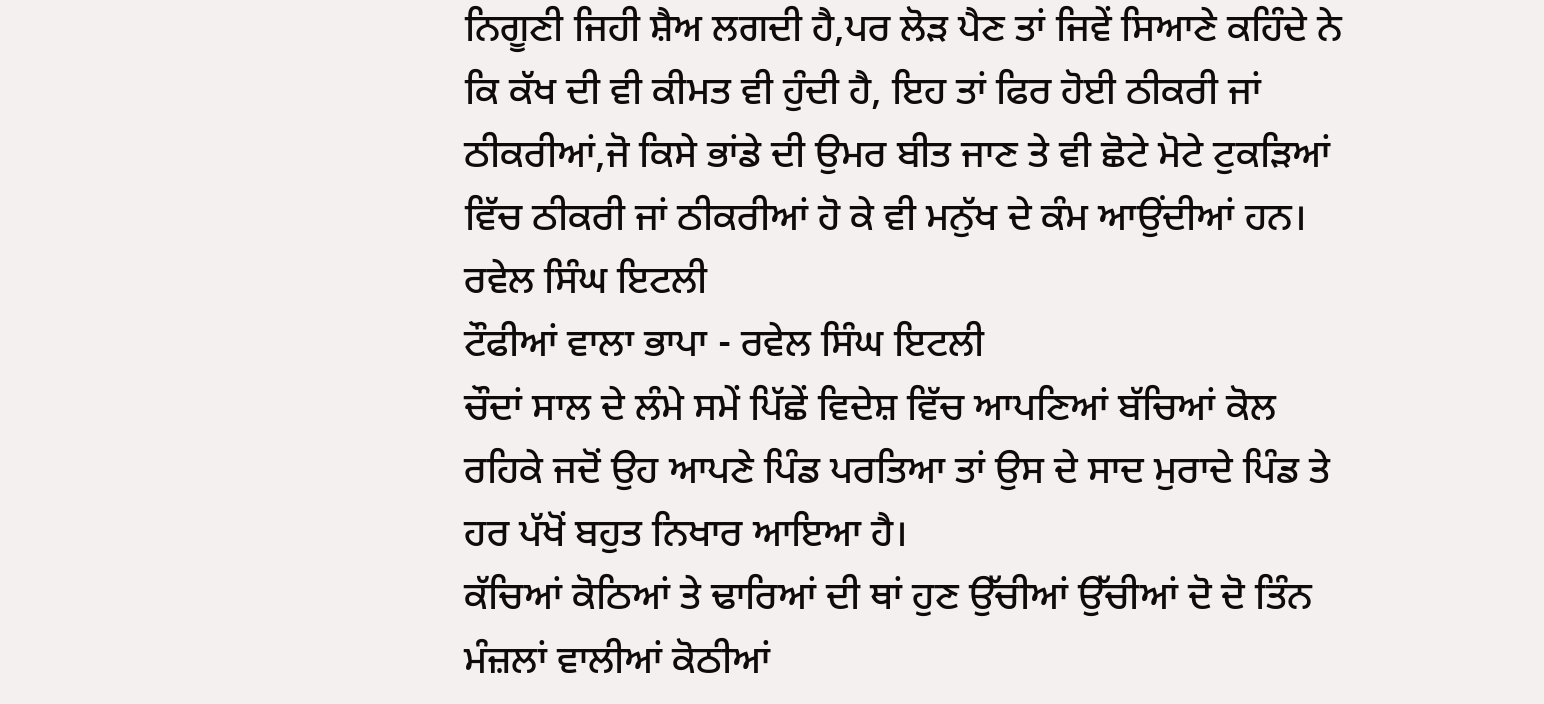ਨਿਗੂਣੀ ਜਿਹੀ ਸ਼ੈਅ ਲਗਦੀ ਹੈ,ਪਰ ਲੋੜ ਪੈਣ ਤਾਂ ਜਿਵੇਂ ਸਿਆਣੇ ਕਹਿੰਦੇ ਨੇ ਕਿ ਕੱਖ ਦੀ ਵੀ ਕੀਮਤ ਵੀ ਹੁੰਦੀ ਹੈ, ਇਹ ਤਾਂ ਫਿਰ ਹੋਈ ਠੀਕਰੀ ਜਾਂ ਠੀਕਰੀਆਂ,ਜੋ ਕਿਸੇ ਭਾਂਡੇ ਦੀ ਉਮਰ ਬੀਤ ਜਾਣ ਤੇ ਵੀ ਛੋਟੇ ਮੋਟੇ ਟੁਕੜਿਆਂ ਵਿੱਚ ਠੀਕਰੀ ਜਾਂ ਠੀਕਰੀਆਂ ਹੋ ਕੇ ਵੀ ਮਨੁੱਖ ਦੇ ਕੰਮ ਆਉਂਦੀਆਂ ਹਨ।
ਰਵੇਲ ਸਿੰਘ ਇਟਲੀ
ਟੌਫੀਆਂ ਵਾਲਾ ਭਾਪਾ - ਰਵੇਲ ਸਿੰਘ ਇਟਲੀ
ਚੌਦਾਂ ਸਾਲ ਦੇ ਲੰਮੇ ਸਮੇਂ ਪਿੱਛੇਂ ਵਿਦੇਸ਼ ਵਿੱਚ ਆਪਣਿਆਂ ਬੱਚਿਆਂ ਕੋਲ ਰਹਿਕੇ ਜਦੋਂ ਉਹ ਆਪਣੇ ਪਿੰਡ ਪਰਤਿਆ ਤਾਂ ਉਸ ਦੇ ਸਾਦ ਮੁਰਾਦੇ ਪਿੰਡ ਤੇ ਹਰ ਪੱਖੋਂ ਬਹੁਤ ਨਿਖਾਰ ਆਇਆ ਹੈ।
ਕੱਚਿਆਂ ਕੋਠਿਆਂ ਤੇ ਢਾਰਿਆਂ ਦੀ ਥਾਂ ਹੁਣ ਉੱਚੀਆਂ ਉੱਚੀਆਂ ਦੋ ਦੋ ਤਿੰਨ ਮੰਜ਼ਲਾਂ ਵਾਲੀਆਂ ਕੋਠੀਆਂ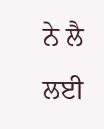ਨੇ ਲੈ ਲਈ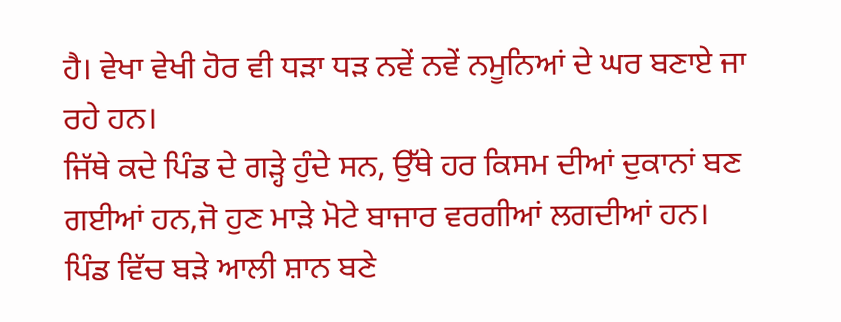ਹੈ। ਵੇਖਾ ਵੇਖੀ ਹੋਰ ਵੀ ਧੜਾ ਧੜ ਨਵੇਂ ਨਵੇਂ ਨਮੂਨਿਆਂ ਦੇ ਘਰ ਬਣਾਏ ਜਾ ਰਹੇ ਹਨ।
ਜਿੱਥੇ ਕਦੇ ਪਿੰਡ ਦੇ ਗੜ੍ਹੇ ਹੁੰਦੇ ਸਨ, ਉੱਥੇ ਹਰ ਕਿਸਮ ਦੀਆਂ ਦੁਕਾਨਾਂ ਬਣ ਗਈਆਂ ਹਨ,ਜੋ ਹੁਣ ਮਾੜੇ ਮੋਟੇ ਬਾਜਾਰ ਵਰਗੀਆਂ ਲਗਦੀਆਂ ਹਨ। ਪਿੰਡ ਵਿੱਚ ਬੜੇ ਆਲੀ ਸ਼ਾਨ ਬਣੇ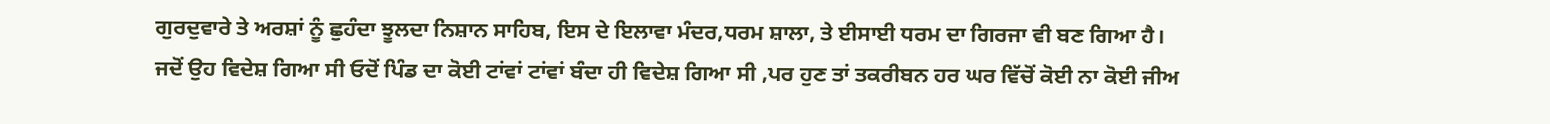ਗੁਰਦੁਵਾਰੇ ਤੇ ਅਰਸ਼ਾਂ ਨੂੰ ਛੁਹੰਦਾ ਝੂਲਦਾ ਨਿਸ਼ਾਨ ਸਾਹਿਬ, ਇਸ ਦੇ ਇਲਾਵਾ ਮੰਦਰ,ਧਰਮ ਸ਼ਾਲਾ, ਤੇ ਈਸਾਈ ਧਰਮ ਦਾ ਗਿਰਜਾ ਵੀ ਬਣ ਗਿਆ ਹੈ।
ਜਦੋਂ ਉਹ ਵਿਦੇਸ਼ ਗਿਆ ਸੀ ਓਦੋਂ ਪਿੰਡ ਦਾ ਕੋਈ ਟਾਂਵਾਂ ਟਾਂਵਾਂ ਬੰਦਾ ਹੀ ਵਿਦੇਸ਼ ਗਿਆ ਸੀ ,ਪਰ ਹੁਣ ਤਾਂ ਤਕਰੀਬਨ ਹਰ ਘਰ ਵਿੱਚੋਂ ਕੋਈ ਨਾ ਕੋਈ ਜੀਅ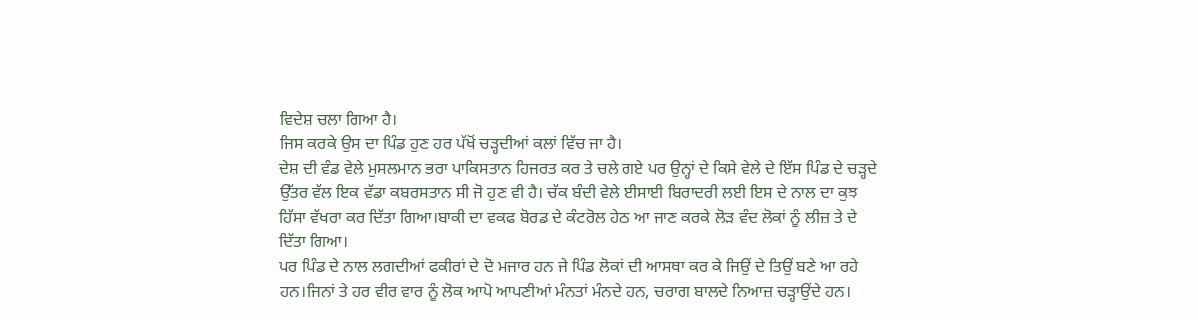ਵਿਦੇਸ਼ ਚਲਾ ਗਿਆ ਹੈ।
ਜਿਸ ਕਰਕੇ ਉਸ ਦਾ ਪਿੰਡ ਹੁਣ ਹਰ ਪੱਖੋਂ ਚੜ੍ਹਦੀਆਂ ਕਲਾਂ ਵਿੱਚ ਜਾ ਹੈ।
ਦੇਸ਼ ਦੀ ਵੰਡ ਵੇਲੇ ਮੁਸਲਮਾਨ ਭਰਾ ਪਾਕਿਸਤਾਨ ਹਿਜਰਤ ਕਰ ਤੇ ਚਲੇ ਗਏ ਪਰ ਉਨ੍ਹਾਂ ਦੇ ਕਿਸੇ ਵੇਲੇ ਦੇ ਇੱਸ ਪਿੰਡ ਦੇ ਚੜ੍ਹਦੇ ਉੱਤਰ ਵੱਲ ਇਕ ਵੱਡਾ ਕਬਰਸਤਾਨ ਸੀ ਜੋ ਹੁਣ ਵੀ ਹੈ। ਚੱਕ ਬੰਦੀ ਵੇਲੇ ਈਸਾਈ ਬਿਰਾਦਰੀ ਲਈ ਇਸ ਦੇ ਨਾਲ ਦਾ ਕੁਝ ਹਿੱਸਾ ਵੱਖਰਾ ਕਰ ਦਿੱਤਾ ਗਿਆ।ਬਾਕੀ ਦਾ ਵਕਫ ਬੋਰਡ ਦੇ ਕੰਟਰੋਲ ਹੇਠ ਆ ਜਾਣ ਕਰਕੇ ਲੋੜ ਵੰਦ ਲੋਕਾਂ ਨੂੰ ਲੀਜ਼ ਤੇ ਦੇ ਦਿੱਤਾ ਗਿਆ।
ਪਰ ਪਿੰਡ ਦੇ ਨਾਲ ਲਗਦੀਆਂ ਫਕੀਰਾਂ ਦੇ ਦੋ ਮਜਾਰ ਹਨ ਜੇ ਪਿੰਡ ਲੋਕਾਂ ਦੀ ਆਸਥਾ ਕਰ ਕੇ ਜਿਉਂ ਦੇ ਤਿਉਂ ਬਣੇ ਆ ਰਹੇ ਹਨ।ਜਿਨਾਂ ਤੇ ਹਰ ਵੀਰ ਵਾਰ ਨੂੰ ਲੋਕ ਆਪੋ ਆਪਣੀਆਂ ਮੰਨਤਾਂ ਮੰਨਦੇ ਹਨ, ਚਰਾਗ ਬਾਲਦੇ ਨਿਆਜ਼ ਚੜ੍ਹਾਉਂਦੇ ਹਨ।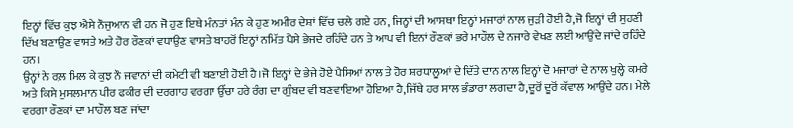ਇਨ੍ਹਾਂ ਵਿੱਚ ਕੁਝ ਐਸੇ ਨੌਜੁਆਨ ਵੀ ਹਨ ਜੋ ਹੁਣ ਇਥੇ ਮੰਨਤਾਂ ਮੰਨ ਕੇ ਹੁਣ ਅਮੀਰ ਦੇਸ਼ਾਂ ਵਿੱਚ ਚਲੇ ਗਏ ਹਨ, ਜਿਨ੍ਹਾਂ ਦੀ ਆਸਥਾ ਇਨ੍ਹਾਂ ਮਜਾਰਾਂ ਨਾਲ ਜੁੜੀ ਹੋਈ ਹੈ,ਜੋ ਇਨ੍ਹਾਂ ਦੀ ਸੁਹਣੀ ਦਿੱਖ ਬਣਾਉਣ ਵਾਸਤੇ ਅਤੇ ਹੋਰ ਰੌਣਕਾਂ ਵਧਾਉਣ ਵਾਸਤੇ ਬਾਹਰੋਂ ਇਨ੍ਹਾਂ ਨਮਿੱਤ ਪੈਸੇ ਭੇਜਦੇ ਰਹਿੰਦੇ ਹਨ ਤੇ ਆਪ ਵੀ ਇਨਾਂ ਰੌਣਕਾਂ ਭਰੇ ਮਾਹੌਲ ਦੇ ਨਜਾਰੇ ਵੇਖਣ ਲਈ ਆਉਂਦੇ ਜਾਂਦੇ ਰਹਿੰਦੇ ਹਨ।
ਉਨ੍ਹਾਂ ਨੇ ਰਲ਼ ਮਿਲ ਕੇ ਕੁਝ ਨੌ ਜਵਾਨਾਂ ਦੀ ਕਮੇਟੀ ਵੀ ਬਣਾਈ ਹੋਈ ਹੈ।ਜੋ ਇਨ੍ਹਾਂ ਦੇ ਭੇਜੇ ਹੋਏ ਪੈਸਿਆਂ ਨਾਲ ਤੇ ਹੋਰ ਸ਼ਰਧਾਲੂਆਂ ਦੇ ਦਿੱਤੇ ਦਾਨ ਨਾਲ ਇਨ੍ਹਾਂ ਦੋ ਮਜਾਰਾਂ ਦੇ ਨਾਲ ਖੁਲ੍ਹੇ ਕਮਰੇ ਅਤੇ ਕਿਸੇ ਮੁਸਲਮਾਨ ਪੀਰ ਫਕੀਰ ਦੀ ਦਰਗਾਹ ਵਰਗਾ ਉੱਚਾ ਹਰੇ ਰੰਗ ਦਾ ਗੁੰਬਦ ਵੀ ਬਣਵਾਇਆ ਹੋਇਆ ਹੈ,ਜਿੱਥੇ ਹਰ ਸਾਲ ਭੰਡਾਰਾ ਲਗਦਾ ਹੈ,ਦੂਰੋਂ ਦੂਰੋਂ ਕੱਵਾਲ ਆਉਂਦੇ ਹਨ। ਮੇਲੇ ਵਰਗਾ ਰੌਣਕਾਂ ਦਾ ਮਾਹੌਲ ਬਣ ਜਾਂਦਾ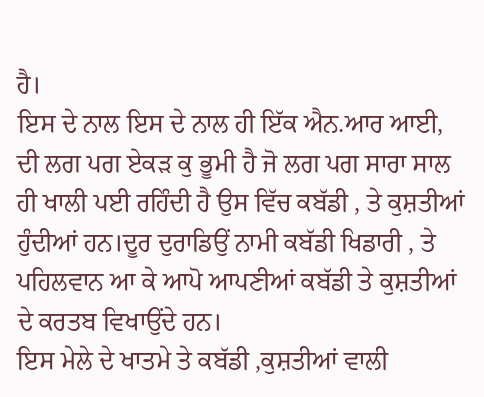ਹੈ।
ਇਸ ਦੇ ਨਾਲ ਇਸ ਦੇ ਨਾਲ ਹੀ ਇੱਕ ਐਨ.ਆਰ ਆਈ, ਦੀ ਲਗ ਪਗ ਏਕੜ ਕੁ ਭੂਮੀ ਹੈ ਜੋ ਲਗ ਪਗ ਸਾਰਾ ਸਾਲ ਹੀ ਖਾਲੀ ਪਈ ਰਹਿੰਦੀ ਹੈ ਉਸ ਵਿੱਚ ਕਬੱਡੀ , ਤੇ ਕੁਸ਼ਤੀਆਂ ਹੁੰਦੀਆਂ ਹਨ।ਦੂਰ ਦੁਰਾਡਿਉਂ ਨਾਮੀ ਕਬੱਡੀ ਖਿਡਾਰੀ , ਤੇ ਪਹਿਲਵਾਨ ਆ ਕੇ ਆਪੋ ਆਪਣੀਆਂ ਕਬੱਡੀ ਤੇ ਕੁਸ਼ਤੀਆਂ ਦੇ ਕਰਤਬ ਵਿਖਾਉਂਦੇ ਹਨ।
ਇਸ ਮੇਲੇ ਦੇ ਖਾਤਮੇ ਤੇ ਕਬੱਡੀ ,ਕੁਸ਼ਤੀਆਂ ਵਾਲੀ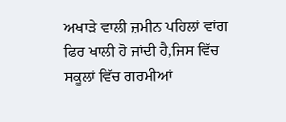ਅਖਾੜੇ ਵਾਲੀ ਜ਼ਮੀਨ ਪਹਿਲਾਂ ਵਾਂਗ ਫਿਰ ਖਾਲੀ ਹੋ ਜਾਂਦੀ ਹੈ,ਜਿਸ ਵਿੱਚ ਸਕੂਲਾਂ ਵਿੱਚ ਗਰਮੀਆਂ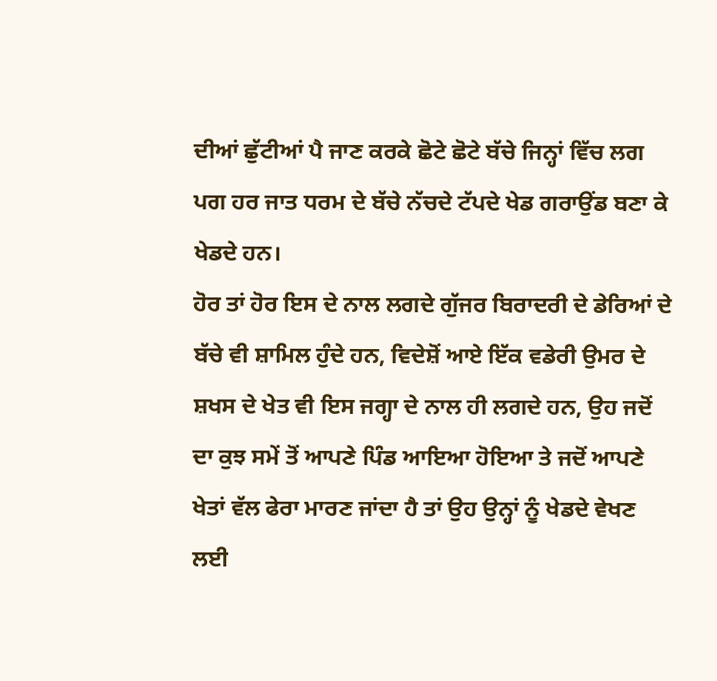ਦੀਆਂ ਛੁੱਟੀਆਂ ਪੈ ਜਾਣ ਕਰਕੇ ਛੋਟੇ ਛੋਟੇ ਬੱਚੇ ਜਿਨ੍ਹਾਂ ਵਿੱਚ ਲਗ ਪਗ ਹਰ ਜਾਤ ਧਰਮ ਦੇ ਬੱਚੇ ਨੱਚਦੇ ਟੱਪਦੇ ਖੇਡ ਗਰਾਉਂਡ ਬਣਾ ਕੇ ਖੇਡਦੇ ਹਨ।
ਹੋਰ ਤਾਂ ਹੋਰ ਇਸ ਦੇ ਨਾਲ ਲਗਦੇ ਗੁੱਜਰ ਬਿਰਾਦਰੀ ਦੇ ਡੇਰਿਆਂ ਦੇ ਬੱਚੇ ਵੀ ਸ਼ਾਮਿਲ ਹੁੰਦੇ ਹਨ, ਵਿਦੇਸ਼ੋਂ ਆਏ ਇੱਕ ਵਡੇਰੀ ਉਮਰ ਦੇ ਸ਼ਖਸ ਦੇ ਖੇਤ ਵੀ ਇਸ ਜਗ੍ਹਾ ਦੇ ਨਾਲ ਹੀ ਲਗਦੇ ਹਨ, ਉਹ ਜਦੋਂ ਦਾ ਕੁਝ ਸਮੇਂ ਤੋਂ ਆਪਣੇ ਪਿੰਡ ਆਇਆ ਹੋਇਆ ਤੇ ਜਦੋਂ ਆਪਣੇ ਖੇਤਾਂ ਵੱਲ ਫੇਰਾ ਮਾਰਣ ਜਾਂਦਾ ਹੈ ਤਾਂ ਉਹ ਉਨ੍ਹਾਂ ਨੂੰ ਖੇਡਦੇ ਵੇਖਣ ਲਈ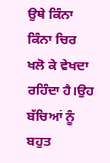ਉਥੇ ਕਿੰਨਾ ਕਿੰਨਾ ਚਿਰ ਖਲੋ ਕੇ ਵੇਖਦਾ ਰਹਿੰਦਾ ਹੈ।ਉਹ ਬੱਚਿਆਂ ਨੂੰ ਬਹੁਤ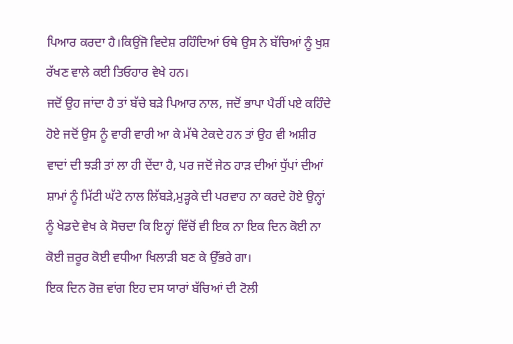ਪਿਆਰ ਕਰਦਾ ਹੈ।ਕਿਉਂਜੋ ਵਿਦੇਸ਼ ਰਹਿੰਦਿਆਂ ਓਥੇ ਉਸ ਨੇ ਬੱਚਿਆਂ ਨੂੰ ਖੁਸ਼ ਰੱਖਣ ਵਾਲੇ ਕਈ ਤਿਓਹਾਰ ਵੇਖੇ ਹਨ।
ਜਦੋਂ ਉਹ ਜਾਂਦਾ ਹੈ ਤਾਂ ਬੱਚੇ ਬੜੇ ਪਿਆਰ ਨਾਲ, ਜਦੋਂ ਭਾਪਾ ਪੈਰੀਂ ਪਏ ਕਹਿੰਦੇ ਹੋਏ ਜਦੋਂ ਉਸ ਨੂੰ ਵਾਰੀ ਵਾਰੀ ਆ ਕੇ ਮੱਥੇ ਟੇਕਦੇ ਹਨ ਤਾਂ ਉਹ ਵੀ ਅਸ਼ੀਰ ਵਾਦਾਂ ਦੀ ਝੜੀ ਤਾਂ ਲਾ ਹੀ ਦੇਂਦਾ ਹੈ, ਪਰ ਜਦੋਂ ਜੇਠ ਹਾੜ ਦੀਆਂ ਧੁੱਪਾਂ ਦੀਆਂ ਸ਼ਾਮਾਂ ਨੂੰ ਮਿੱਟੀ ਘੱਟੇ ਨਾਲ ਲਿੱਬੜੇ,ਮੁੜ੍ਹਕੇ ਦੀ ਪਰਵਾਹ ਨਾ ਕਰਦੇ ਹੋਏ ਉਨ੍ਹਾਂ ਨੂੰ ਖੇਡਦੇ ਵੇਖ ਕੇ ਸੋਚਦਾ ਕਿ ਇਨ੍ਹਾਂ ਵਿੱਚੋਂ ਵੀ ਇਕ ਨਾ ਇਕ ਦਿਨ ਕੋਈ ਨਾ ਕੋਈ ਜ਼ਰੂਰ ਕੋਈ ਵਧੀਆ ਖਿਲਾੜੀ ਬਣ ਕੇ ਉੱਭਰੇ ਗਾ।
ਇਕ ਦਿਨ ਰੋਜ਼ ਵਾਂਗ ਇਹ ਦਸ ਯਾਰਾਂ ਬੱਚਿਆਂ ਦੀ ਟੋਲੀ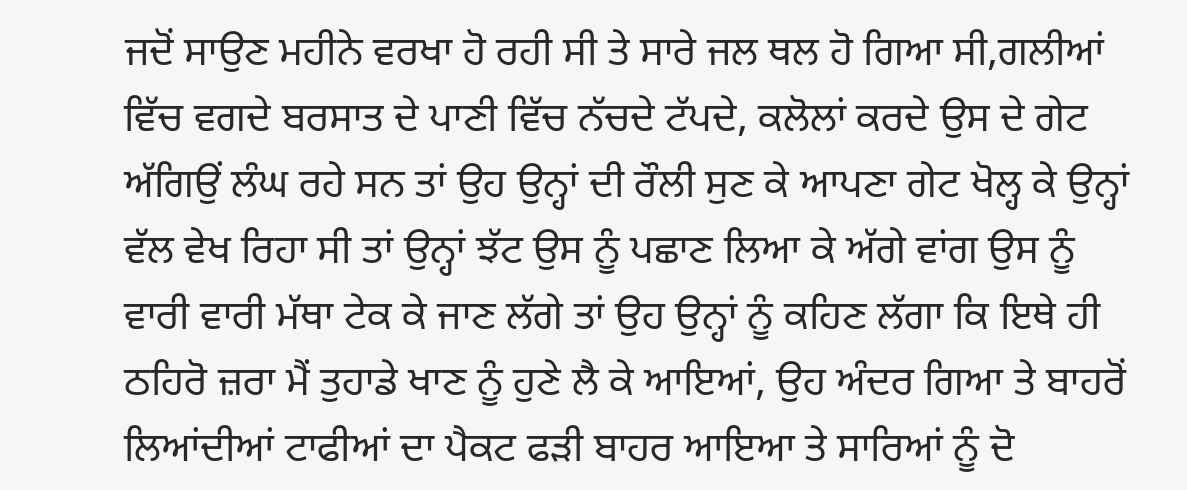ਜਦੋਂ ਸਾਉਣ ਮਹੀਨੇ ਵਰਖਾ ਹੋ ਰਹੀ ਸੀ ਤੇ ਸਾਰੇ ਜਲ ਥਲ ਹੋ ਗਿਆ ਸੀ,ਗਲੀਆਂ ਵਿੱਚ ਵਗਦੇ ਬਰਸਾਤ ਦੇ ਪਾਣੀ ਵਿੱਚ ਨੱਚਦੇ ਟੱਪਦੇ, ਕਲੋਲਾਂ ਕਰਦੇ ਉਸ ਦੇ ਗੇਟ ਅੱਗਿਉਂ ਲੰਘ ਰਹੇ ਸਨ ਤਾਂ ਉਹ ਉਨ੍ਹਾਂ ਦੀ ਰੌਲੀ ਸੁਣ ਕੇ ਆਪਣਾ ਗੇਟ ਖੋਲ੍ਹ ਕੇ ਉਨ੍ਹਾਂ ਵੱਲ ਵੇਖ ਰਿਹਾ ਸੀ ਤਾਂ ਉਨ੍ਹਾਂ ਝੱਟ ਉਸ ਨੂੰ ਪਛਾਣ ਲਿਆ ਕੇ ਅੱਗੇ ਵਾਂਗ ਉਸ ਨੂੰ ਵਾਰੀ ਵਾਰੀ ਮੱਥਾ ਟੇਕ ਕੇ ਜਾਣ ਲੱਗੇ ਤਾਂ ਉਹ ਉਨ੍ਹਾਂ ਨੂੰ ਕਹਿਣ ਲੱਗਾ ਕਿ ਇਥੇ ਹੀ ਠਹਿਰੋ ਜ਼ਰਾ ਮੈਂ ਤੁਹਾਡੇ ਖਾਣ ਨੂੰ ਹੁਣੇ ਲੈ ਕੇ ਆਇਆਂ, ਉਹ ਅੰਦਰ ਗਿਆ ਤੇ ਬਾਹਰੋਂ ਲਿਆਂਦੀਆਂ ਟਾਫੀਆਂ ਦਾ ਪੈਕਟ ਫੜੀ ਬਾਹਰ ਆਇਆ ਤੇ ਸਾਰਿਆਂ ਨੂੰ ਦੋ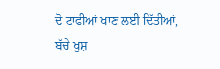ਦੋ ਟਾਫੀਆਂ ਖਾਣ ਲਈ ਦਿੱਤੀਆਂ, ਬੱਚੇ ਖੁਸ਼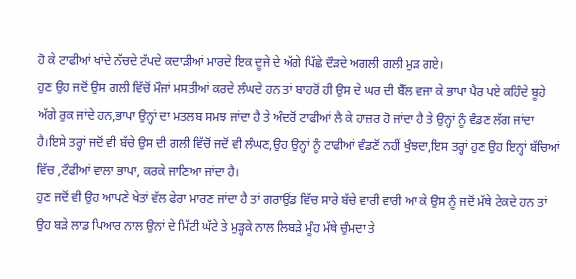ਹੋ ਕੇ ਟਾਫੀਆਂ ਖਾਂਦੇ ਨੱਚਦੇ ਟੱਪਦੇ ਕਦਾੜੀਆਂ ਮਾਰਦੇ ਇਕ ਦੂਜੇ ਦੇ ਅੱਗੇ ਪਿੱਛੇ ਦੌੜਦੇ ਅਗਲੀ ਗਲੀ ਮੁੜ ਗਏ।
ਹੁਣ ਉਹ ਜਦੋਂ ਉਸ ਗਲੀ ਵਿੱਚੋਂ ਮੌਜਾਂ ਮਸਤੀਆਂ ਕਰਦੇ ਲੰਘਦੇ ਹਨ ਤਾਂ ਬਾਹਰੋਂ ਹੀ ਉਸ ਦੇ ਘਰ ਦੀ ਬੈੱਲ ਵਜਾ ਕੇ ਭਾਪਾ ਪੈਰ ਪਏ ਕਹਿੰਦੇ ਬੂਹੇ ਅੱਗੇ ਰੁਕ ਜਾਂਦੇ ਹਨ,ਭਾਪਾ ਉਨ੍ਹਾਂ ਦਾ ਮਤਲਬ ਸਮਝ ਜਾਂਦਾ ਹੈ ਤੇ ਅੰਦਰੋਂ ਟਾਫੀਆਂ ਲੈ ਕੇ ਹਾਜ਼ਰ ਹੋ ਜਾਂਦਾ ਹੈ ਤੇ ਉਨ੍ਹਾਂ ਨੂੰ ਵੰਡਣ ਲੱਗ ਜਾਂਦਾ ਹੈ।ਇਸੇ ਤਰ੍ਹਾਂ ਜਦੋਂ ਵੀ ਬੱਚੇ ਉਸ ਦੀ ਗਲੀ ਵਿੱਚੋਂ ਜਦੋਂ ਵੀ ਲੰਘਣ,ਉਹ ਉਨ੍ਹਾਂ ਨੂੰ ਟਾਫੀਆਂ ਵੰਡਣੋਂ ਨਹੀਂ ਖੁੰਝਦਾ,ਇਸ ਤਰ੍ਹਾਂ ਹੁਣ ਉਹ ਇਨ੍ਹਾਂ ਬੱਚਿਆਂ ਵਿੱਚ ,ਟੌਫੀਆਂ ਵਾਲਾ ਭਾਪਾ, ਕਰਕੇ ਜਾਣਿਆ ਜਾਂਦਾ ਹੈ।
ਹੁਣ ਜਦੋਂ ਵੀ ਉਹ ਆਪਣੇ ਖੇਤਾਂ ਵੱਲ ਫੇਰਾ ਮਾਰਣ ਜਾਂਦਾ ਹੈ ਤਾਂ ਗਰਾਉਂਡ ਵਿੱਚ ਸਾਰੇ ਬੱਚੇ ਵਾਰੀ ਵਾਰੀ ਆ ਕੇ ਉਸ ਨੂੰ ਜਦੋਂ ਮੱਥੇ ਟੇਕਦੇ ਹਨ ਤਾਂ ਉਹ ਬੜੇ ਲਾਡ ਪਿਆਰ ਨਾਲ ਉਨਾਂ ਦੇ ਮਿੱਟੀ ਘੱਟੇ ਤੇ ਮੁੜ੍ਹਕੇ ਨਾਲ ਲਿਬੜੇ ਮੂੰਹ ਮੱਥੇ ਚੁੰਮਦਾ ਤੇ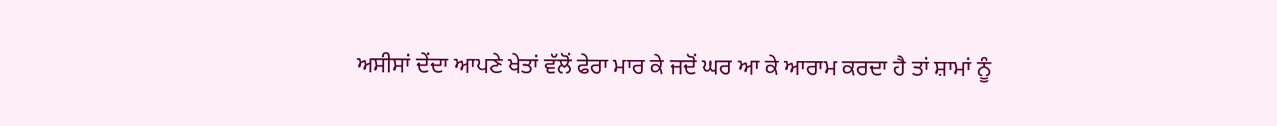ਅਸੀਸਾਂ ਦੇਂਦਾ ਆਪਣੇ ਖੇਤਾਂ ਵੱਲੋਂ ਫੇਰਾ ਮਾਰ ਕੇ ਜਦੋਂ ਘਰ ਆ ਕੇ ਆਰਾਮ ਕਰਦਾ ਹੈ ਤਾਂ ਸ਼ਾਮਾਂ ਨੂੰ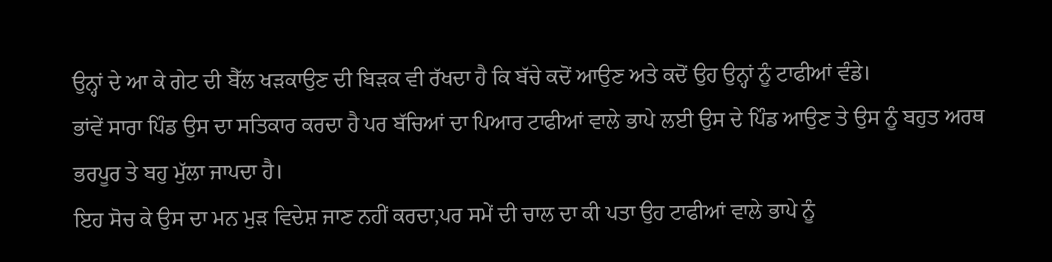ਉਨ੍ਹਾਂ ਦੇ ਆ ਕੇ ਗੇਟ ਦੀ ਬੈੱਲ ਖੜਕਾਉਣ ਦੀ ਬਿੜਕ ਵੀ ਰੱਖਦਾ ਹੈ ਕਿ ਬੱਚੇ ਕਦੋਂ ਆਉਣ ਅਤੇ ਕਦੋਂ ਉਹ ਉਨ੍ਹਾਂ ਨੂੰ ਟਾਫੀਆਂ ਵੰਡੇ।
ਭਾਂਵੇਂ ਸਾਰਾ ਪਿੰਡ ਉਸ ਦਾ ਸਤਿਕਾਰ ਕਰਦਾ ਹੈ ਪਰ ਬੱਚਿਆਂ ਦਾ ਪਿਆਰ ਟਾਫੀਆਂ ਵਾਲੇ ਭਾਪੇ ਲਈ ਉਸ ਦੇ ਪਿੰਡ ਆਉਣ ਤੇ ਉਸ ਨੂੰ ਬਹੁਤ ਅਰਥ ਭਰਪੂਰ ਤੇ ਬਹੁ ਮੁੱਲਾ ਜਾਪਦਾ ਹੈ।
ਇਹ ਸੋਚ ਕੇ ਉਸ ਦਾ ਮਨ ਮੁੜ ਵਿਦੇਸ਼ ਜਾਣ ਨਹੀਂ ਕਰਦਾ,ਪਰ ਸਮੇਂ ਦੀ ਚਾਲ ਦਾ ਕੀ ਪਤਾ ਉਹ ਟਾਫੀਆਂ ਵਾਲੇ ਭਾਪੇ ਨੂੰ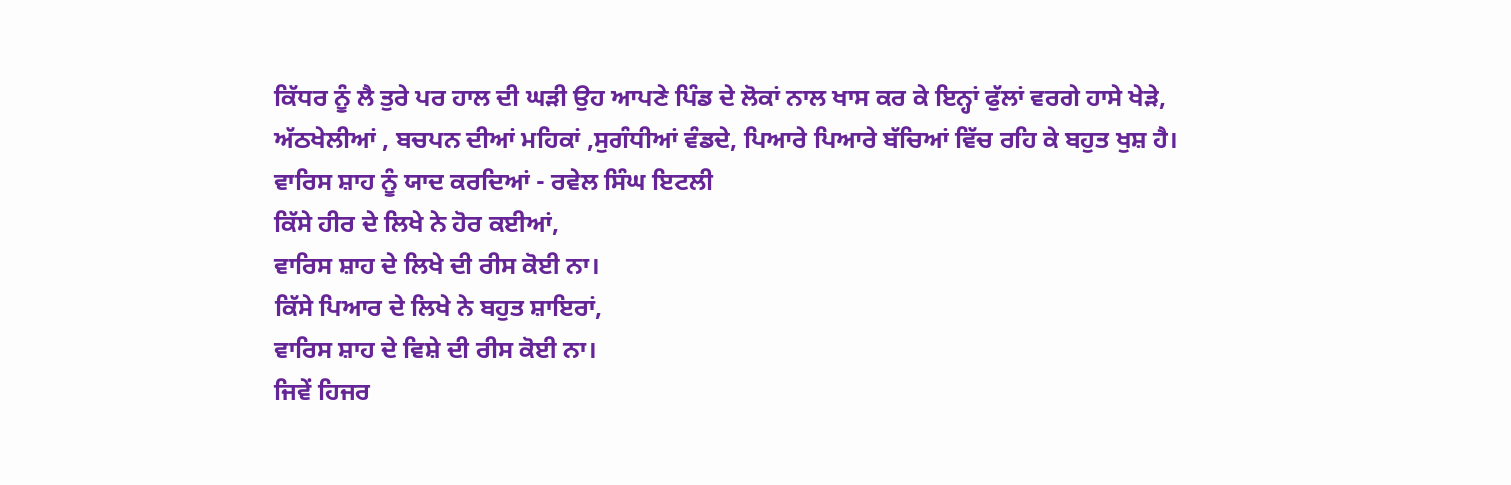ਕਿੱਧਰ ਨੂੰ ਲੈ ਤੁਰੇ ਪਰ ਹਾਲ ਦੀ ਘੜੀ ਉਹ ਆਪਣੇ ਪਿੰਡ ਦੇ ਲੋਕਾਂ ਨਾਲ ਖਾਸ ਕਰ ਕੇ ਇਨ੍ਹਾਂ ਫੁੱਲਾਂ ਵਰਗੇ ਹਾਸੇ ਖੇੜੇ,
ਅੱਠਖੇਲੀਆਂ , ਬਚਪਨ ਦੀਆਂ ਮਹਿਕਾਂ ,ਸੁਗੰਧੀਆਂ ਵੰਡਦੇ, ਪਿਆਰੇ ਪਿਆਰੇ ਬੱਚਿਆਂ ਵਿੱਚ ਰਹਿ ਕੇ ਬਹੁਤ ਖੁਸ਼ ਹੈ।
ਵਾਰਿਸ ਸ਼ਾਹ ਨੂੰ ਯਾਦ ਕਰਦਿਆਂ - ਰਵੇਲ ਸਿੰਘ ਇਟਲੀ
ਕਿੱਸੇ ਹੀਰ ਦੇ ਲਿਖੇ ਨੇ ਹੋਰ ਕਈਆਂ,
ਵਾਰਿਸ ਸ਼ਾਹ ਦੇ ਲਿਖੇ ਦੀ ਰੀਸ ਕੋਈ ਨਾ।
ਕਿੱਸੇ ਪਿਆਰ ਦੇ ਲਿਖੇ ਨੇ ਬਹੁਤ ਸ਼ਾਇਰਾਂ,
ਵਾਰਿਸ ਸ਼ਾਹ ਦੇ ਵਿਸ਼ੇ ਦੀ ਰੀਸ ਕੋਈ ਨਾ।
ਜਿਵੇਂ ਹਿਜਰ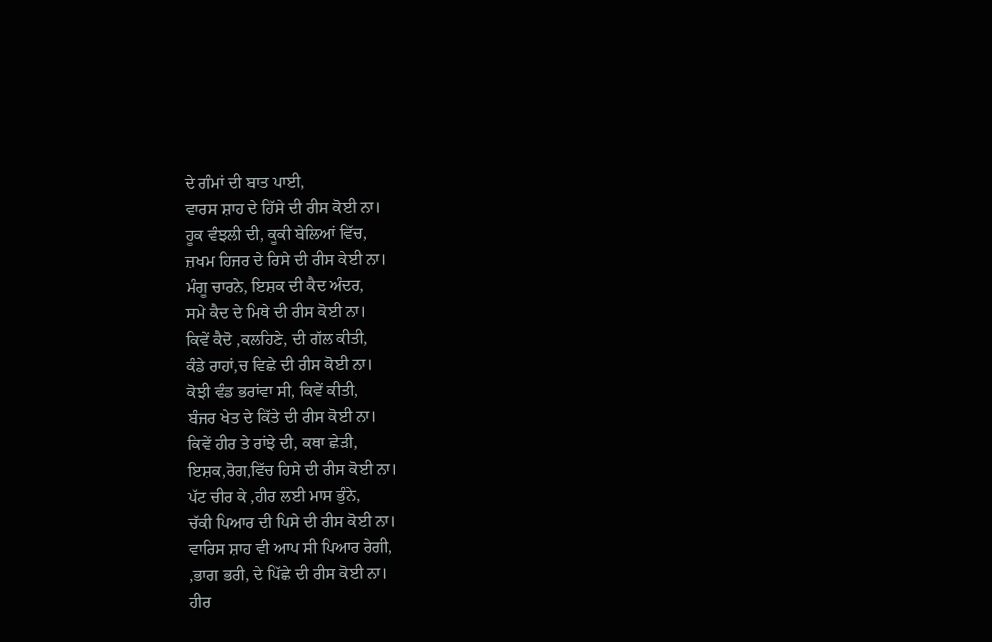ਦੇ ਗੰਮਾਂ ਦੀ ਬਾਤ ਪਾਈ,
ਵਾਰਸ ਸ਼ਾਹ ਦੇ ਹਿੱਸੇ ਦੀ ਰੀਸ ਕੋਈ ਨਾ।
ਹੂਕ ਵੰਝਲੀ ਦੀ, ਕੂਕੀ ਬੇਲਿਆਂ ਵਿੱਚ,
ਜ਼ਖਮ ਹਿਜਰ ਦੇ ਰਿਸੇ ਦੀ ਰੀਸ ਕੇਈ ਨਾ।
ਮੰਗੂ ਚਾਰਨੇ, ਇਸ਼ਕ ਦੀ ਕੈਦ ਅੰਦਰ,
ਸਮੇ ਕੈਦ ਦੇ ਮਿਥੇ ਦੀ ਰੀਸ ਕੋਈ ਨਾ।
ਕਿਵੇਂ ਕੈਦੋ ,ਕਲਹਿਣੇ, ਦੀ ਗੱਲ ਕੀਤੀ,
ਕੰਡੇ ਰਾਹਾਂ,ਚ ਵਿਛੇ ਦੀ ਰੀਸ ਕੋਈ ਨਾ।
ਕੋਝੀ ਵੰਡ ਭਰਾਂਵਾ ਸੀ, ਕਿਵੇਂ ਕੀਤੀ,
ਬੰਜਰ ਖੇਤ ਦੇ ਕਿੱਤੇ ਦੀ ਰੀਸ ਕੋਈ ਨਾ।
ਕਿਵੇਂ ਹੀਰ ਤੇ ਰਾਂਝੇ ਦੀ, ਕਥਾ ਛੇੜੀ,
ਇਸ਼ਕ,ਰੋਗ,ਵਿੱਚ ਹਿਸੇ ਦੀ ਰੀਸ ਕੋਈ ਨਾ।
ਪੱਟ ਚੀਰ ਕੇ ,ਹੀਰ ਲਈ ਮਾਸ ਭੁੰਨੇ,
ਚੱਕੀ ਪਿਆਰ ਦੀ ਪਿਸੇ ਦੀ ਰੀਸ ਕੋਈ ਨਾ।
ਵਾਰਿਸ ਸ਼ਾਹ ਵੀ ਆਪ ਸੀ ਪਿਆਰ ਰੇਗੀ,
,ਭਾਗ ਭਰੀ, ਦੇ ਪਿੱਛੇ ਦੀ ਰੀਸ ਕੋਈ ਨਾ।
ਹੀਰ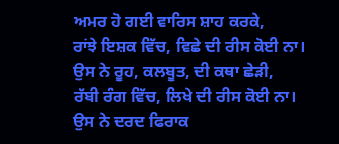ਅਮਰ ਹੋ ਗਈ ਵਾਰਿਸ ਸ਼ਾਹ ਕਰਕੇ,
ਰਾਂਝੇ ਇਸ਼ਕ ਵਿੱਚ, ਵਿਛੇ ਦੀ ਰੀਸ ਕੋਈ ਨਾ।
ਉਸ ਨੇ ਰੂਹ, ਕਲਬੂਤ, ਦੀ ਕਥਾ ਛੇੜੀ,
ਰੱਬੀ ਰੰਗ ਵਿੱਚ, ਲਿਖੇ ਦੀ ਰੀਸ ਕੋਈ ਨਾ।
ਉਸ ਨੇ ਦਰਦ ਫਿਰਾਕ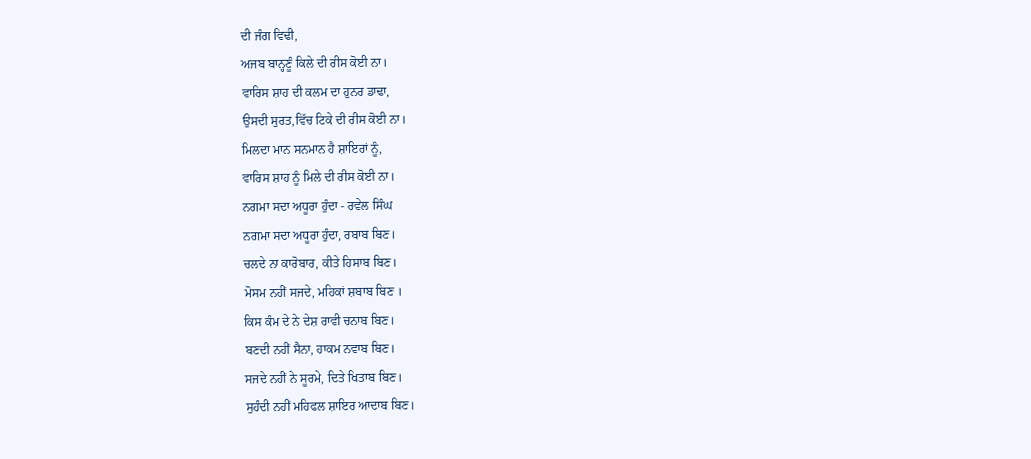ਦੀ ਜੰਗ ਵਿਢੀ,
ਅਜਬ ਬਾਨ੍ਹਣੂੰ ਕਿਲੇ ਦੀ ਰੀਸ ਕੋਈ ਨਾ।
ਵਾਰਿਸ ਸ਼ਾਹ ਦੀ ਕਲਮ ਦਾ ਹੁਨਰ ਡਾਢਾ,
ਉਸਦੀ ਸੁਰਤ,ਵਿੱਚ ਟਿਕੇ ਦੀ ਰੀਸ ਕੋਈ ਨਾ।
ਮਿਲਦਾ ਮਾਨ ਸਨਮਾਨ ਹੈ ਸ਼ਾਇਰਾਂ ਨੂੰ,
ਵਾਰਿਸ ਸ਼ਾਹ ਨੂੰ ਮਿਲੇ ਦੀ ਰੀਸ ਕੋਈ ਨਾ।
ਨਗਮਾ ਸਦਾ ਅਧੂਰਾ ਹੁੰਦਾ - ਰਵੇਲ ਸਿੰਘ
ਨਗਮਾ ਸਦਾ ਅਧੂਰਾ ਹੁੰਦਾ, ਰਬਾਬ ਬਿਣ।
ਚਲਦੇ ਨਾ ਕਾਰੋਬਾਰ, ਕੀਤੇ ਹਿਸਾਬ ਬਿਣ।
ਮੋਸਮ ਨਹੀਂ ਸਜਦੇ, ਮਹਿਕਾਂ ਸ਼ਬਾਬ ਬਿਣ ।
ਕਿਸ ਕੰਮ ਦੇ ਨੇ ਦੇਸ਼ ਰਾਵੀ ਚਨਾਬ ਬਿਣ।
ਬਣਦੀ ਨਹੀਂ ਸੈਨਾ, ਹਾਕਮ ਨਵਾਬ ਬਿਣ।
ਸਜਦੇ ਨਹੀਂ ਨੇ ਸੂਰਮੇ, ਦਿਤੇ ਖਿਤਾਬ ਬਿਣ।
ਸੁਹੰਦੀ ਨਹੀਂ ਮਹਿਫਲ ਸ਼ਾਇਰ ਆਦਾਬ ਬਿਣ।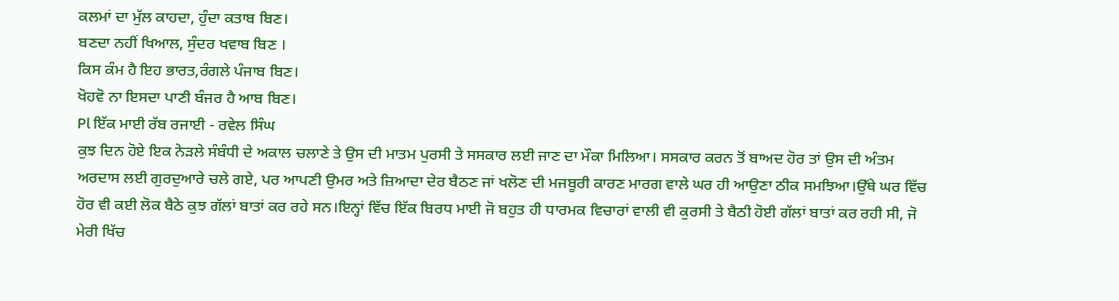ਕਲਮਾਂ ਦਾ ਮੁੱਲ ਕਾਹਦਾ, ਹੁੰਦਾ ਕਤਾਬ ਬਿਣ।
ਬਣਦਾ ਨਹੀਂ ਖਿਆਲ, ਸੁੰਦਰ ਖਵਾਬ ਬਿਣ ।
ਕਿਸ ਕੰਮ ਹੈ ਇਹ ਭਾਰਤ,ਰੰਗਲੇ ਪੰਜਾਬ ਬਿਣ।
ਖੋਹਵੋ ਨਾ ਇਸਦਾ ਪਾਣੀ ਬੰਜਰ ਹੈ ਆਬ ਬਿਣ।
Pl ਇੱਕ ਮਾਈ ਰੱਬ ਰਜਾਈ - ਰਵੇਲ ਸਿੰਘ
ਕੁਝ ਦਿਨ ਹੋਏ ਇਕ ਨੇੜਲੇ ਸੰਬੰਧੀ ਦੇ ਅਕਾਲ ਚਲਾਣੇ ਤੇ ਉਸ ਦੀ ਮਾਤਮ ਪੁਰਸੀ ਤੇ ਸਸਕਾਰ ਲਈ ਜਾਣ ਦਾ ਮੌਕਾ ਮਿਲਿਆ। ਸਸਕਾਰ ਕਰਨ ਤੋਂ ਬਾਅਦ ਹੋਰ ਤਾਂ ਉਸ ਦੀ ਅੰਤਮ ਅਰਦਾਸ ਲਈ ਗੁਰਦੁਆਰੇ ਚਲੇ ਗਏ, ਪਰ ਆਪਣੀ ਉਮਰ ਅਤੇ ਜ਼ਿਆਦਾ ਦੇਰ ਬੈਠਣ ਜਾਂ ਖਲੋਣ ਦੀ ਮਜਬੂਰੀ ਕਾਰਣ ਮਾਰਗ ਵਾਲੇ ਘਰ ਹੀ ਆਉਣਾ ਠੀਕ ਸਮਝਿਆ।ਉੱਥੇ ਘਰ ਵਿੱਚ ਹੋਰ ਵੀ ਕਈ ਲੋਕ ਬੈਠੇ ਕੁਝ ਗੱਲਾਂ ਬਾਤਾਂ ਕਰ ਰਹੇ ਸਨ।ਇਨ੍ਹਾਂ ਵਿੱਚ ਇੱਕ ਬਿਰਧ ਮਾਈ ਜੋ ਬਹੁਤ ਹੀ ਧਾਰਮਕ ਵਿਚਾਰਾਂ ਵਾਲੀ ਵੀ ਕੁਰਸੀ ਤੇ ਬੈਠੀ ਹੋਈ ਗੱਲਾਂ ਬਾਤਾਂ ਕਰ ਰਹੀ ਸੀ, ਜੋ ਮੇਰੀ ਖਿੱਚ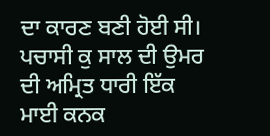ਦਾ ਕਾਰਣ ਬਣੀ ਹੋਈ ਸੀ।
ਪਚਾਸੀ ਕੁ ਸਾਲ ਦੀ ਉਮਰ ਦੀ ਅਮ੍ਰਿਤ ਧਾਰੀ ਇੱਕ ਮਾਈ ਕਨਕ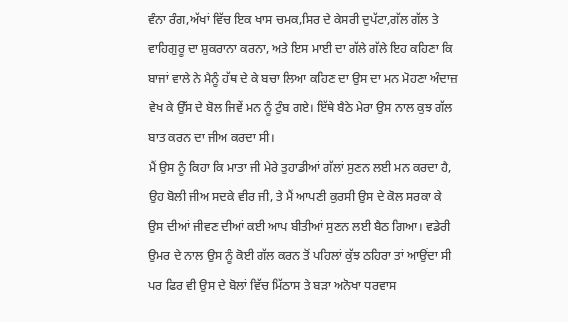ਵੰਨਾ ਰੰਗ,ਅੱਖਾਂ ਵਿੱਚ ਇਕ ਖਾਸ ਚਮਕ,ਸਿਰ ਦੇ ਕੇਸਰੀ ਦੁਪੱਟਾ,ਗੱਲ ਗੱਲ ਤੇ ਵਾਹਿਗੁਰੂ ਦਾ ਸ਼ੁਕਰਾਨਾ ਕਰਨਾ, ਅਤੇ ਇਸ ਮਾਈ ਦਾ ਗੱਲੇ ਗੱਲੇ ਇਹ ਕਹਿਣਾ ਕਿ ਬਾਜਾਂ ਵਾਲੇ ਨੇ ਮੈਨੂੰ ਹੱਥ ਦੇ ਕੇ ਬਚਾ ਲਿਆ ਕਹਿਣ ਦਾ ਉਸ ਦਾ ਮਨ ਮੋਹਣਾ ਅੰਦਾਜ਼ ਵੇਖ ਕੇ ਉੱਸ ਦੇ ਬੋਲ ਜਿਵੇਂ ਮਨ ਨੂੰ ਟੁੰਬ ਗਏ। ਇੱਥੇ ਬੈਠੇ ਮੇਰਾ ਉਸ ਨਾਲ ਕੁਝ ਗੱਲ ਬਾਤ ਕਰਨ ਦਾ ਜੀਅ ਕਰਦਾ ਸੀ।
ਮੈਂ ਉਸ ਨੂੰ ਕਿਹਾ ਕਿ ਮਾਤਾ ਜੀ ਮੇਰੇ ਤੁਹਾਡੀਆਂ ਗੱਲਾਂ ਸੁਣਨ ਲਈ ਮਨ ਕਰਦਾ ਹੈ, ਉਹ ਬੋਲੀ ਜੀਅ ਸਦਕੇ ਵੀਰ ਜੀ, ਤੇ ਮੈਂ ਆਪਣੀ ਕੁਰਸੀ ਉਸ ਦੇ ਕੋਲ ਸਰਕਾ ਕੇ ਉਸ ਦੀਆਂ ਜੀਵਣ ਦੀਆਂ ਕਈ ਆਪ ਬੀਤੀਆਂ ਸੁਣਨ ਲਈ ਬੈਠ ਗਿਆ। ਵਡੇਰੀ ਉਮਰ ਦੇ ਨਾਲ ਉਸ ਨੂੰ ਕੋਈ ਗੱਲ ਕਰਨ ਤੋਂ ਪਹਿਲਾਂ ਕੁੱਝ ਠਹਿਰਾ ਤਾਂ ਆਉਂਦਾ ਸੀ ਪਰ ਫਿਰ ਵੀ ਉਸ ਦੇ ਬੋਲਾਂ ਵਿੱਚ ਮਿੱਠਾਸ ਤੇ ਬੜਾ ਅਨੋਖਾ ਧਰਵਾਸ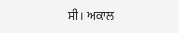ਸੀ। ਅਕਾਲ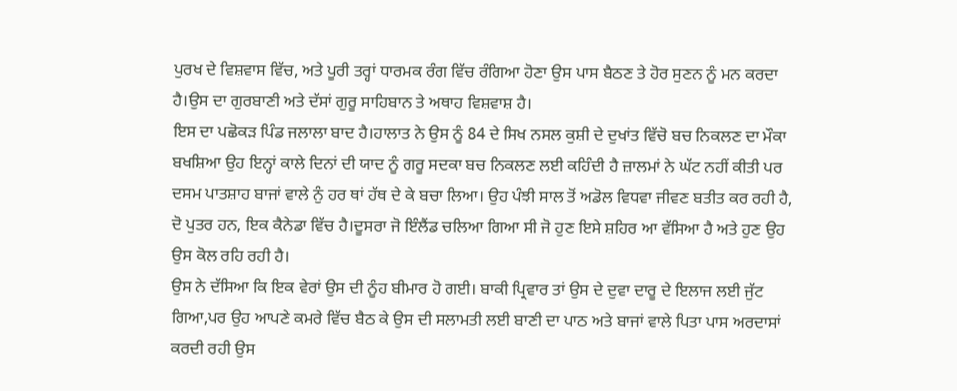ਪੁਰਖ ਦੇ ਵਿਸ਼ਵਾਸ ਵਿੱਚ, ਅਤੇ ਪੂਰੀ ਤਰ੍ਹਾਂ ਧਾਰਮਕ ਰੰਗ ਵਿੱਚ ਰੰਗਿਆ ਹੋਣਾ ਉਸ ਪਾਸ ਬੈਠਣ ਤੇ ਹੋਰ ਸੁਣਨ ਨੂੰ ਮਨ ਕਰਦਾ ਹੈ।ਉਸ ਦਾ ਗੁਰਬਾਣੀ ਅਤੇ ਦੱਸਾਂ ਗੁਰੂ ਸਾਹਿਬਾਨ ਤੇ ਅਥਾਹ ਵਿਸ਼ਵਾਸ਼ ਹੈ।
ਇਸ ਦਾ ਪਛੋਕੜ ਪਿੰਡ ਜਲਾਲਾ ਬਾਦ ਹੈ।ਹਾਲਾਤ ਨੇ ਉਸ ਨੂੰ 84 ਦੇ ਸਿਖ ਨਸਲ ਕੁਸ਼ੀ ਦੇ ਦੁਖਾਂਤ ਵਿੱਚੋ ਬਚ ਨਿਕਲਣ ਦਾ ਮੌਕਾ ਬਖਸ਼ਿਆ ਉਹ ਇਨ੍ਹਾਂ ਕਾਲੇ ਦਿਨਾਂ ਦੀ ਯਾਦ ਨੂੰ ਗਰੂ ਸਦਕਾ ਬਚ ਨਿਕਲਣ ਲਈ ਕਹਿੰਦੀ ਹੈ ਜ਼ਾਲਮਾਂ ਨੇ ਘੱਟ ਨਹੀਂ ਕੀਤੀ ਪਰ ਦਸਮ ਪਾਤਸ਼ਾਹ ਬਾਜਾਂ ਵਾਲੇ ਨੁੰ ਹਰ ਥਾਂ ਹੱਥ ਦੇ ਕੇ ਬਚਾ ਲਿਆ। ਉਹ ਪੰਝੀ ਸਾਲ ਤੋਂ ਅਡੋਲ ਵਿਧਵਾ ਜੀਵਣ ਬਤੀਤ ਕਰ ਰਹੀ ਹੈ, ਦੋ ਪੁਤਰ ਹਨ, ਇਕ ਕੈਨੇਡਾ ਵਿੱਚ ਹੈ।ਦੂਸਰਾ ਜੋ ਇੰਲੈਂਡ ਚਲਿਆ ਗਿਆ ਸੀ ਜੋ ਹੁਣ ਇਸੇ ਸ਼ਹਿਰ ਆ ਵੱਸਿਆ ਹੈ ਅਤੇ ਹੁਣ ਉਹ ਉਸ ਕੋਲ ਰਹਿ ਰਹੀ ਹੈ।
ਉਸ ਨੇ ਦੱਸਿਆ ਕਿ ਇਕ ਵੇਰਾਂ ਉਸ ਦੀ ਨੂੰਹ ਬੀਮਾਰ ਹੋ ਗਈ। ਬਾਕੀ ਪ੍ਰਿਵਾਰ ਤਾਂ ਉਸ ਦੇ ਦੁਵਾ ਦਾਰੂ ਦੇ ਇਲਾਜ ਲਈ ਜੁੱਟ ਗਿਆ,ਪਰ ਉਹ ਆਪਣੇ ਕਮਰੇ ਵਿੱਚ ਬੈਠ ਕੇ ਉਸ ਦੀ ਸਲਾਮਤੀ ਲਈ ਬਾਣੀ ਦਾ ਪਾਠ ਅਤੇ ਬਾਜਾਂ ਵਾਲੇ ਪਿਤਾ ਪਾਸ ਅਰਦਾਸਾਂ ਕਰਦੀ ਰਹੀ ਉਸ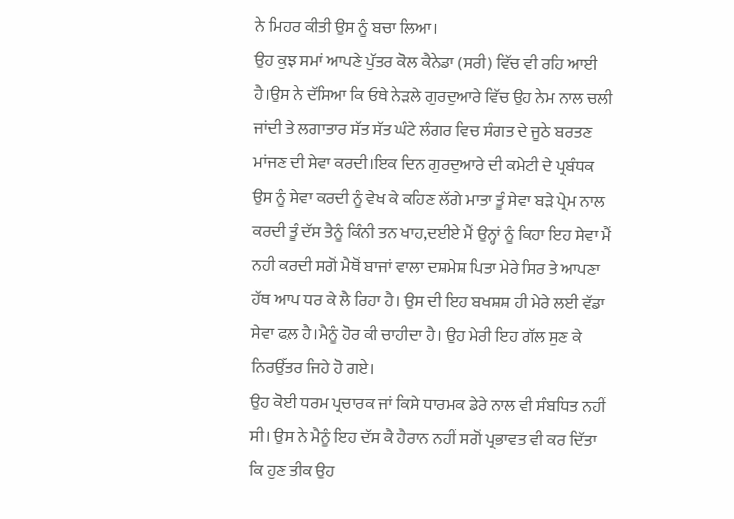ਨੇ ਮਿਹਰ ਕੀਤੀ ਉਸ ਨੂੰ ਬਚਾ ਲਿਆ।
ਉਹ ਕੁਝ ਸਮਾਂ ਆਪਣੇ ਪੁੱਤਰ ਕੋਲ ਕੈਨੇਡਾ (ਸਰੀ) ਵਿੱਚ ਵੀ ਰਹਿ ਆਈ ਹੈ।ਉਸ ਨੇ ਦੱਸਿਆ ਕਿ ਓਥੇ ਨੇੜਲੇ ਗੁਰਦੁਆਰੇ ਵਿੱਚ ਉਹ ਨੇਮ ਨਾਲ ਚਲੀ ਜਾਂਦੀ ਤੇ ਲਗਾਤਾਰ ਸੱਤ ਸੱਤ ਘੰਟੇ ਲੰਗਰ ਵਿਚ ਸੰਗਤ ਦੇ ਜੂਠੇ ਬਰਤਣ ਮਾਂਜਣ ਦੀ ਸੇਵਾ ਕਰਦੀ।ਇਕ ਦਿਨ ਗੁਰਦੁਆਰੇ ਦੀ ਕਮੇਟੀ ਦੇ ਪ੍ਰਬੰਧਕ ਉਸ ਨੂੰ ਸੇਵਾ ਕਰਦੀ ਨੂੰ ਵੇਖ ਕੇ ਕਹਿਣ ਲੱਗੇ ਮਾਤਾ ਤੂੰ ਸੇਵਾ ਬੜੇ ਪ੍ਰੇਮ ਨਾਲ ਕਰਦੀ ਤੂੰ ਦੱਸ ਤੈਨੂੰ ਕਿੰਨੀ ਤਨ ਖਾਹ,ਦਈਏ ਮੈਂ ਉਨ੍ਹਾਂ ਨੂੰ ਕਿਹਾ ਇਹ ਸੇਵਾ ਮੈਂ ਨਹੀ ਕਰਦੀ ਸਗੋਂ ਮੈਥੋਂ ਬਾਜਾਂ ਵਾਲਾ ਦਸ਼ਮੇਸ਼ ਪਿਤਾ ਮੇਰੇ ਸਿਰ ਤੇ ਆਪਣਾ ਹੱਥ ਆਪ ਧਰ ਕੇ ਲੈ ਰਿਹਾ ਹੈ। ਉਸ ਦੀ ਇਹ ਬਖਸ਼ਸ਼ ਹੀ ਮੇਰੇ ਲਈ ਵੱਡਾ ਸੇਵਾ ਫਲ਼ ਹੈ।ਮੈਨੂੰ ਹੋਰ ਕੀ ਚਾਹੀਦਾ ਹੈ। ਉਹ ਮੇਰੀ ਇਹ ਗੱਲ ਸੁਣ ਕੇ ਨਿਰਉੱਤਰ ਜਿਹੇ ਹੋ ਗਏ।
ਉਹ ਕੋਈ ਧਰਮ ਪ੍ਰਚਾਰਕ ਜਾਂ ਕਿਸੇ ਧਾਰਮਕ ਡੇਰੇ ਨਾਲ ਵੀ ਸੰਬਧਿਤ ਨਹੀਂ ਸੀ। ਉਸ ਨੇ ਮੈਨੂੰ ਇਹ ਦੱਸ ਕੈ ਹੈਰਾਨ ਨਹੀਂ ਸਗੋਂ ਪ੍ਰਭਾਵਤ ਵੀ ਕਰ ਦਿੱਤਾ ਕਿ ਹੁਣ ਤੀਕ ਉਹ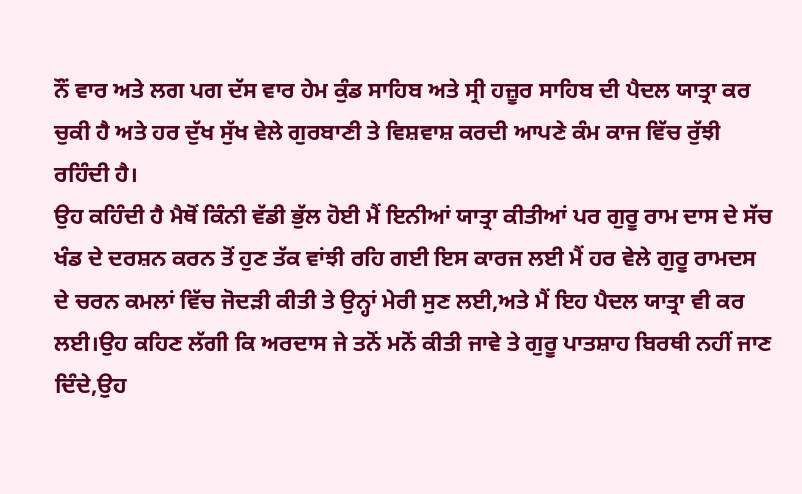ਨੌਂ ਵਾਰ ਅਤੇ ਲਗ ਪਗ ਦੱਸ ਵਾਰ ਹੇਮ ਕੁੰਡ ਸਾਹਿਬ ਅਤੇ ਸ੍ਰੀ ਹਜ਼ੂਰ ਸਾਹਿਬ ਦੀ ਪੈਦਲ ਯਾਤ੍ਰਾ ਕਰ ਚੁਕੀ ਹੈ ਅਤੇ ਹਰ ਦੁੱਖ ਸੁੱਖ ਵੇਲੇ ਗੁਰਬਾਣੀ ਤੇ ਵਿਸ਼ਵਾਸ਼ ਕਰਦੀ ਆਪਣੇ ਕੰਮ ਕਾਜ ਵਿੱਚ ਰੁੱਝੀ ਰਹਿੰਦੀ ਹੈ।
ਉਹ ਕਹਿੰਦੀ ਹੈ ਮੈਥੋਂ ਕਿੰਨੀ ਵੱਡੀ ਭੁੱਲ ਹੋਈ ਮੈਂ ਇਨੀਆਂ ਯਾਤ੍ਰਾ ਕੀਤੀਆਂ ਪਰ ਗੁਰੂ ਰਾਮ ਦਾਸ ਦੇ ਸੱਚ ਖੰਡ ਦੇ ਦਰਸ਼ਨ ਕਰਨ ਤੋਂ ਹੁਣ ਤੱਕ ਵਾਂਝੀ ਰਹਿ ਗਈ ਇਸ ਕਾਰਜ ਲਈ ਮੈਂ ਹਰ ਵੇਲੇ ਗੁਰੂ ਰਾਮਦਸ ਦੇ ਚਰਨ ਕਮਲਾਂ ਵਿੱਚ ਜੋਦੜੀ ਕੀਤੀ ਤੇ ਉਨ੍ਹਾਂ ਮੇਰੀ ਸੁਣ ਲਈ,ਅਤੇ ਮੈਂ ਇਹ ਪੈਦਲ ਯਾਤ੍ਰਾ ਵੀ ਕਰ ਲਈ।ਉਹ ਕਹਿਣ ਲੱਗੀ ਕਿ ਅਰਦਾਸ ਜੇ ਤਨੋਂ ਮਨੋਂ ਕੀਤੀ ਜਾਵੇ ਤੇ ਗੁਰੂ ਪਾਤਸ਼ਾਹ ਬਿਰਥੀ ਨਹੀਂ ਜਾਣ ਦਿੰਦੇ,ਉਹ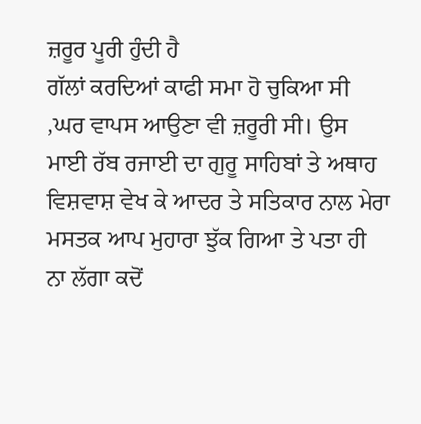ਜ਼ਰੂਰ ਪੂਰੀ ਹੁੰਦੀ ਹੈ
ਗੱਲਾਂ ਕਰਦਿਆਂ ਕਾਫੀ ਸਮਾ ਹੋ ਚੁਕਿਆ ਸੀ ,ਘਰ ਵਾਪਸ ਆਉਣਾ ਵੀ ਜ਼ਰੂਰੀ ਸੀ। ਉਸ ਮਾਈ ਰੱਬ ਰਜਾਈ ਦਾ ਗੁਰੂ ਸਾਹਿਬਾਂ ਤੇ ਅਥਾਹ ਵਿਸ਼ਵਾਸ਼ ਵੇਖ ਕੇ ਆਦਰ ਤੇ ਸਤਿਕਾਰ ਨਾਲ ਮੇਰਾ ਮਸਤਕ ਆਪ ਮੁਹਾਰਾ ਝੁੱਕ ਗਿਆ ਤੇ ਪਤਾ ਹੀ ਨਾ ਲੱਗਾ ਕਦੋਂ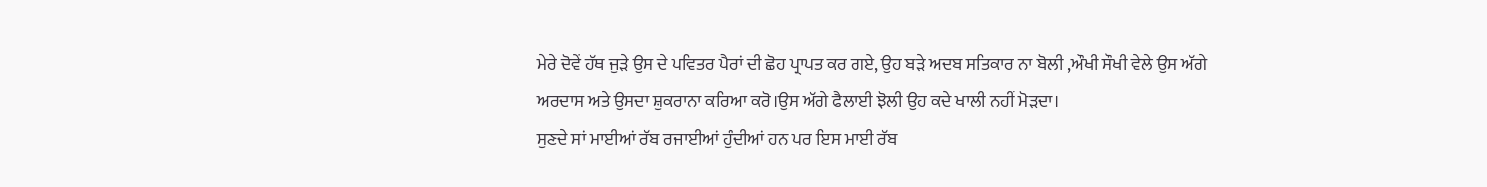ਮੇਰੇ ਦੋਵੇਂ ਹੱਥ ਜੁੜੇ ਉਸ ਦੇ ਪਵਿਤਰ ਪੈਰਾਂ ਦੀ ਛੋਹ ਪ੍ਰਾਪਤ ਕਰ ਗਏ, ਉਹ ਬੜੇ ਅਦਬ ਸਤਿਕਾਰ ਨਾ ਬੋਲੀ ,ਔਖੀ ਸੌਖੀ ਵੇਲੇ ਉਸ ਅੱਗੇ ਅਰਦਾਸ ਅਤੇ ਉਸਦਾ ਸ਼ੁਕਰਾਨਾ ਕਰਿਆ ਕਰੋ।ਉਸ ਅੱਗੇ ਫੈਲਾਈ ਝੋਲੀ ਉਹ ਕਦੇ ਖਾਲੀ ਨਹੀਂ ਮੋੜਦਾ।
ਸੁਣਦੇ ਸਾਂ ਮਾਈਆਂ ਰੱਬ ਰਜਾਈਆਂ ਹੁੰਦੀਆਂ ਹਨ ਪਰ ਇਸ ਮਾਈ ਰੱਬ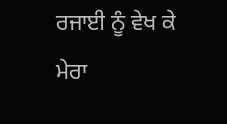ਰਜਾਈ ਨੂੰ ਵੇਖ ਕੇ ਮੇਰਾ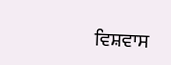ਵਿਸ਼ਵਾਸ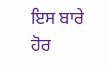ਇਸ ਬਾਰੇ ਹੋਰ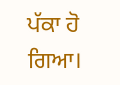ਪੱਕਾ ਹੋ ਗਿਆ।